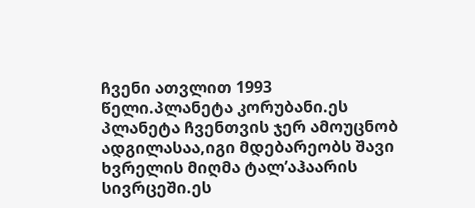ჩვენი ათვლით 1993 წელი.პლანეტა კორუბანი.ეს პლანეტა ჩვენთვის ჯერ ამოუცნობ ადგილასაა,იგი მდებარეობს შავი ხვრელის მიღმა ტალ’აჰაარის სივრცეში.ეს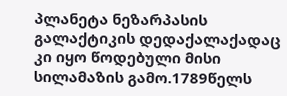პლანეტა ნეზარპასის გალაქტიკის დედაქალაქადაც კი იყო წოდებული მისი სილამაზის გამო.1789წელს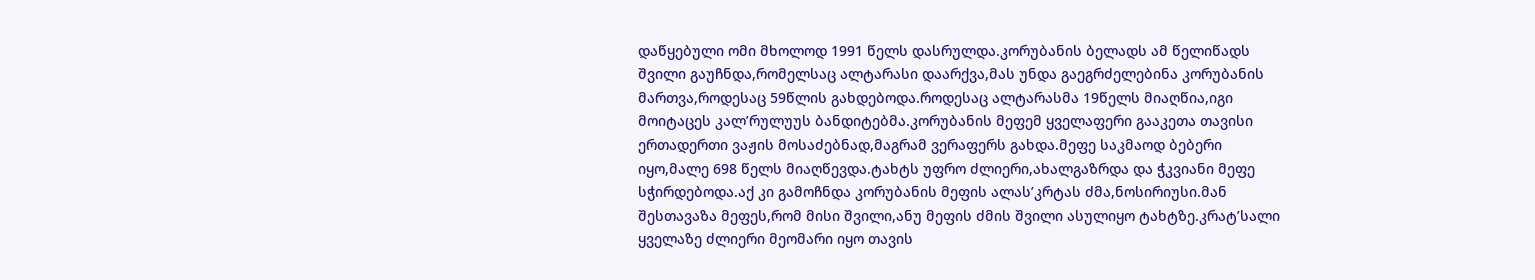დაწყებული ომი მხოლოდ 1991 წელს დასრულდა.კორუბანის ბელადს ამ წელიწადს შვილი გაუჩნდა,რომელსაც ალტარასი დაარქვა,მას უნდა გაეგრძელებინა კორუბანის მართვა,როდესაც 59წლის გახდებოდა.როდესაც ალტარასმა 19წელს მიაღწია,იგი მოიტაცეს კალ’რულუუს ბანდიტებმა.კორუბანის მეფემ ყველაფერი გააკეთა თავისი ერთადერთი ვაჟის მოსაძებნად,მაგრამ ვერაფერს გახდა.მეფე საკმაოდ ბებერი იყო,მალე 698 წელს მიაღწევდა.ტახტს უფრო ძლიერი,ახალგაზრდა და ჭკვიანი მეფე სჭირდებოდა.აქ კი გამოჩნდა კორუბანის მეფის ალას’კრტას ძმა,ნოსირიუსი.მან შესთავაზა მეფეს,რომ მისი შვილი,ანუ მეფის ძმის შვილი ასულიყო ტახტზე.კრატ’სალი ყველაზე ძლიერი მეომარი იყო თავის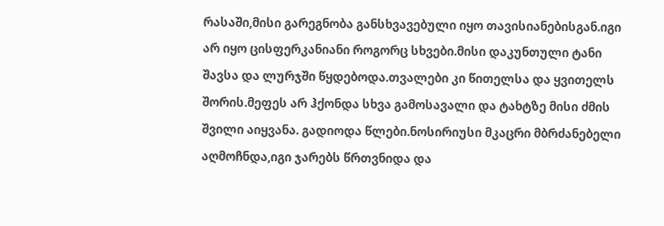რასაში,მისი გარეგნობა განსხვავებული იყო თავისიანებისგან.იგი არ იყო ცისფერკანიანი როგორც სხვები.მისი დაკუნთული ტანი შავსა და ლურჯში წყდებოდა.თვალები კი წითელსა და ყვითელს შორის.მეფეს არ ჰქონდა სხვა გამოსავალი და ტახტზე მისი ძმის შვილი აიყვანა. გადიოდა წლები.ნოსირიუსი მკაცრი მბრძანებელი აღმოჩნდა,იგი ჯარებს წრთვნიდა და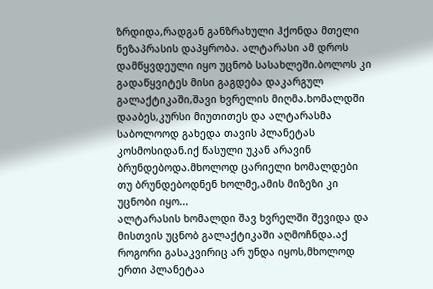ზრდიდა,რადგან განზრახული ჰქონდა მთელი ნეზაპრასის დაპყრობა. ალტარასი ამ დროს დამწყვდეული იყო უცნობ სასახლეში.ბოლოს კი გადაწყვიტეს მისი გაგდება დაკარგულ გალაქტიკაში,შავი ხვრელის მიღმა.ხომალდში დააბეს,კურსი მიუთითეს და ალტარასმა საბოლოოდ გახედა თავის პლანეტას კოსმოსიდან.იქ წასული უკან არავინ ბრუნდებოდა.მხოლოდ ცარიელი ხომალდები თუ ბრუნდებოდნენ ხოლმე,ამის მიზეზი კი უცნობი იყო...
ალტარასის ხომალდი შავ ხვრელში შევიდა და მისთვის უცნობ გალაქტიკაში აღმოჩნდა.აქ როგორი გასაკვირიც არ უნდა იყოს,მხოლოდ ერთი პლანეტაა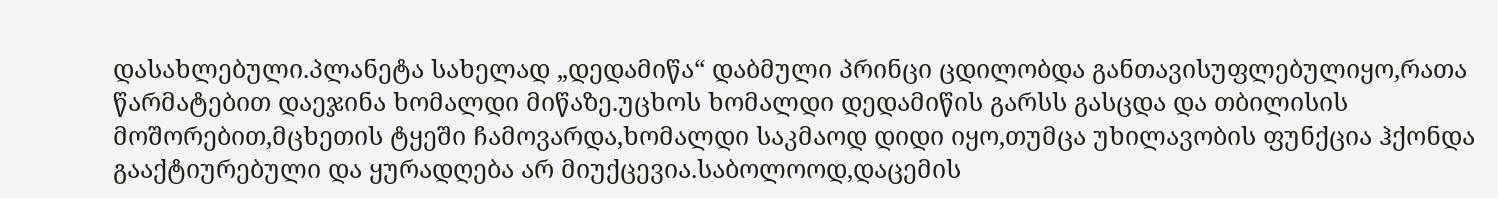დასახლებული.პლანეტა სახელად „დედამიწა“ დაბმული პრინცი ცდილობდა განთავისუფლებულიყო,რათა წარმატებით დაეჯინა ხომალდი მიწაზე.უცხოს ხომალდი დედამიწის გარსს გასცდა და თბილისის მოშორებით,მცხეთის ტყეში ჩამოვარდა,ხომალდი საკმაოდ დიდი იყო,თუმცა უხილავობის ფუნქცია ჰქონდა გააქტიურებული და ყურადღება არ მიუქცევია.საბოლოოდ,დაცემის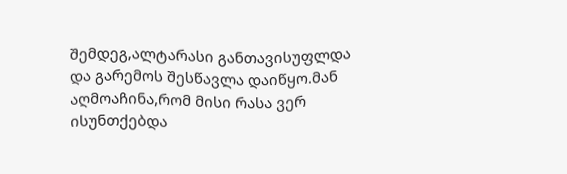შემდეგ,ალტარასი განთავისუფლდა და გარემოს შესწავლა დაიწყო.მან აღმოაჩინა,რომ მისი რასა ვერ ისუნთქებდა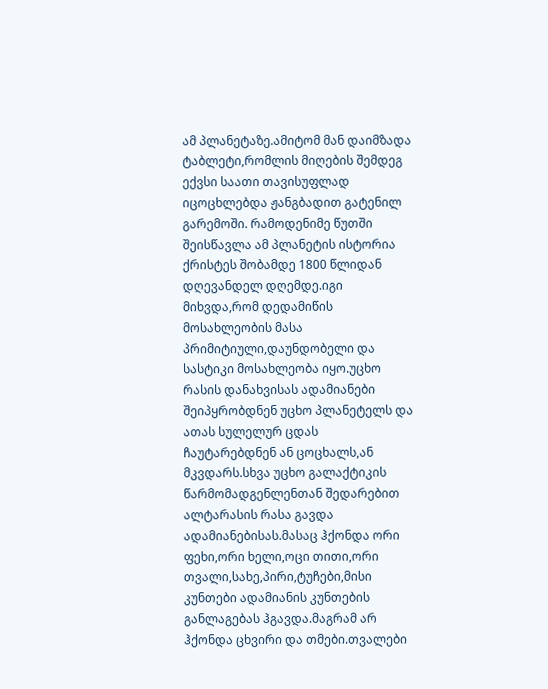ამ პლანეტაზე.ამიტომ მან დაიმზადა ტაბლეტი,რომლის მიღების შემდეგ ექვსი საათი თავისუფლად იცოცხლებდა ჟანგბადით გატენილ გარემოში. რამოდენიმე წუთში შეისწავლა ამ პლანეტის ისტორია ქრისტეს შობამდე 1800 წლიდან დღევანდელ დღემდე.იგი მიხვდა,რომ დედამიწის მოსახლეობის მასა პრიმიტიული,დაუნდობელი და სასტიკი მოსახლეობა იყო.უცხო რასის დანახვისას ადამიანები შეიპყრობდნენ უცხო პლანეტელს და ათას სულელურ ცდას ჩაუტარებდნენ ან ცოცხალს,ან მკვდარს.სხვა უცხო გალაქტიკის წარმომადგენლენთან შედარებით ალტარასის რასა გავდა ადამიანებისას.მასაც ჰქონდა ორი ფეხი,ორი ხელი,ოცი თითი,ორი თვალი,სახე,პირი,ტუჩები,მისი კუნთები ადამიანის კუნთების განლაგებას ჰგავდა.მაგრამ არ ჰქონდა ცხვირი და თმები.თვალები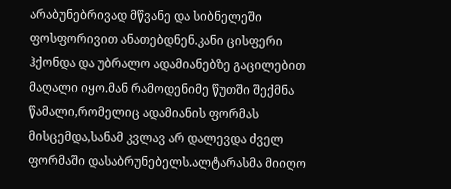არაბუნებრივად მწვანე და სიბნელეში ფოსფორივით ანათებდნენ.კანი ცისფერი ჰქონდა და უბრალო ადამიანებზე გაცილებით მაღალი იყო.მან რამოდენიმე წუთში შექმნა წამალი,რომელიც ადამიანის ფორმას მისცემდა,სანამ კვლავ არ დალევდა ძველ ფორმაში დასაბრუნებელს.ალტარასმა მიიღო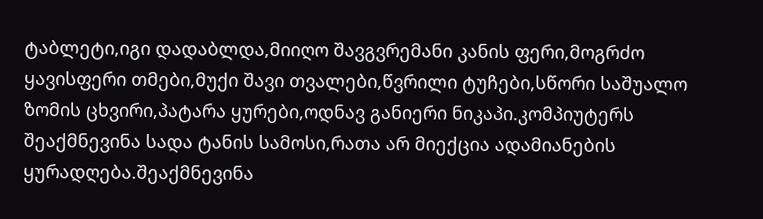ტაბლეტი,იგი დადაბლდა,მიიღო შავგვრემანი კანის ფერი,მოგრძო ყავისფერი თმები,მუქი შავი თვალები,წვრილი ტუჩები,სწორი საშუალო ზომის ცხვირი,პატარა ყურები,ოდნავ განიერი ნიკაპი.კომპიუტერს შეაქმნევინა სადა ტანის სამოსი,რათა არ მიექცია ადამიანების ყურადღება.შეაქმნევინა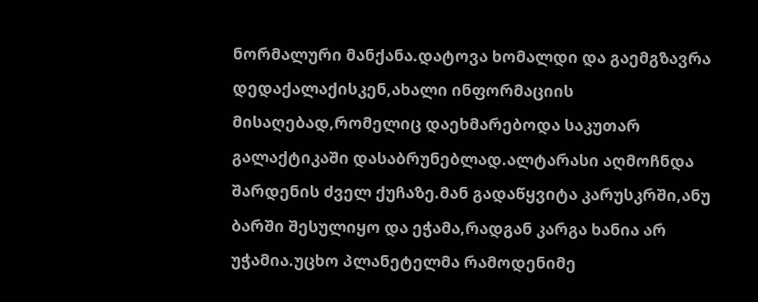ნორმალური მანქანა.დატოვა ხომალდი და გაემგზავრა დედაქალაქისკენ,ახალი ინფორმაციის მისაღებად,რომელიც დაეხმარებოდა საკუთარ გალაქტიკაში დასაბრუნებლად.ალტარასი აღმოჩნდა შარდენის ძველ ქუჩაზე.მან გადაწყვიტა კარუსკრში,ანუ ბარში შესულიყო და ეჭამა,რადგან კარგა ხანია არ უჭამია.უცხო პლანეტელმა რამოდენიმე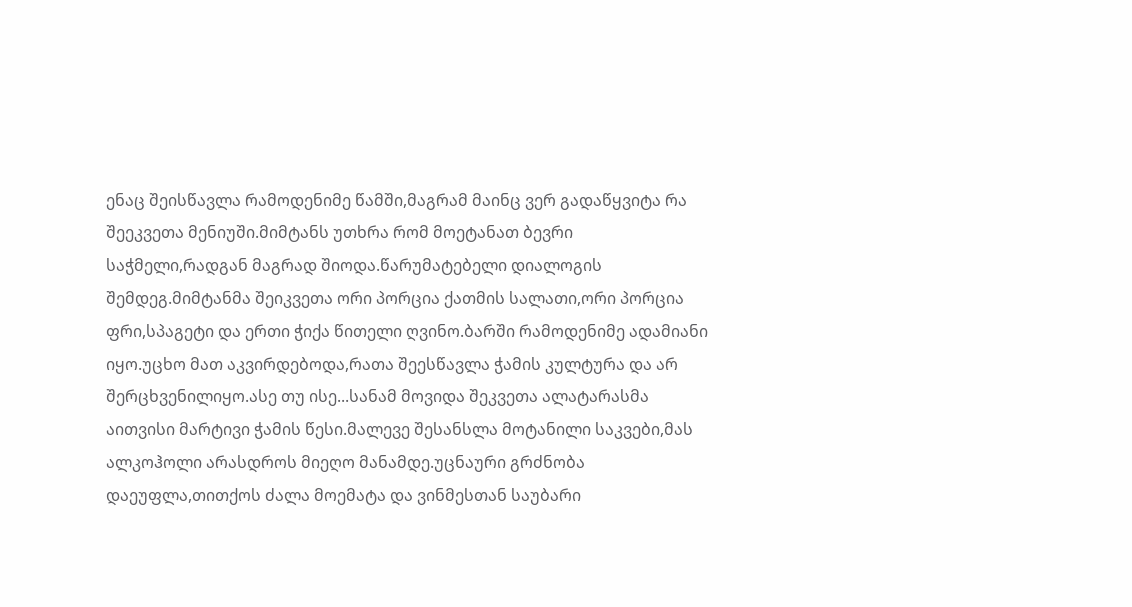ენაც შეისწავლა რამოდენიმე წამში,მაგრამ მაინც ვერ გადაწყვიტა რა შეეკვეთა მენიუში.მიმტანს უთხრა რომ მოეტანათ ბევრი საჭმელი,რადგან მაგრად შიოდა.წარუმატებელი დიალოგის შემდეგ.მიმტანმა შეიკვეთა ორი პორცია ქათმის სალათი,ორი პორცია ფრი,სპაგეტი და ერთი ჭიქა წითელი ღვინო.ბარში რამოდენიმე ადამიანი იყო.უცხო მათ აკვირდებოდა,რათა შეესწავლა ჭამის კულტურა და არ შერცხვენილიყო.ასე თუ ისე...სანამ მოვიდა შეკვეთა ალატარასმა აითვისი მარტივი ჭამის წესი.მალევე შესანსლა მოტანილი საკვები,მას ალკოჰოლი არასდროს მიეღო მანამდე.უცნაური გრძნობა დაეუფლა,თითქოს ძალა მოემატა და ვინმესთან საუბარი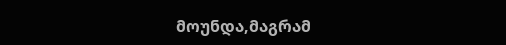მოუნდა,მაგრამ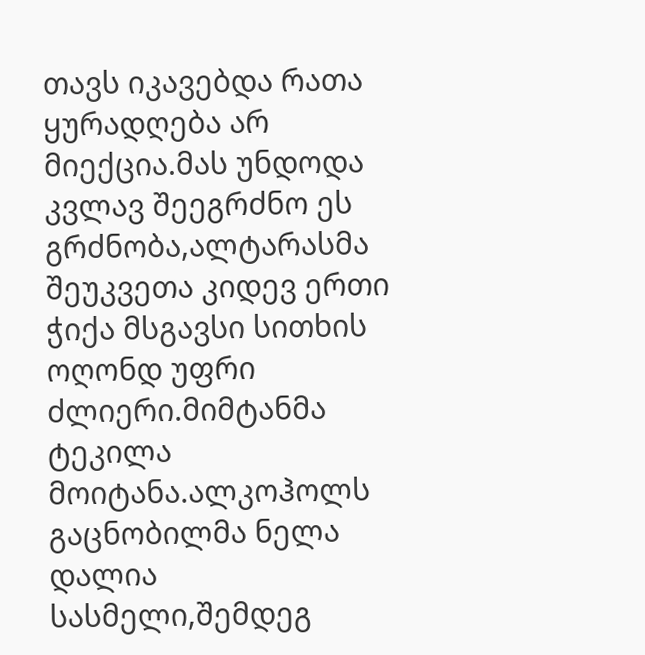თავს იკავებდა რათა ყურადღება არ მიექცია.მას უნდოდა კვლავ შეეგრძნო ეს გრძნობა,ალტარასმა შეუკვეთა კიდევ ერთი ჭიქა მსგავსი სითხის ოღონდ უფრი ძლიერი.მიმტანმა ტეკილა მოიტანა.ალკოჰოლს გაცნობილმა ნელა დალია სასმელი,შემდეგ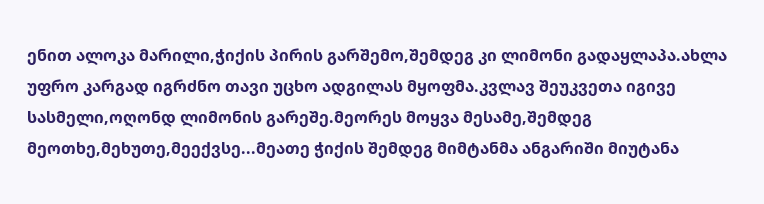ენით ალოკა მარილი,ჭიქის პირის გარშემო,შემდეგ კი ლიმონი გადაყლაპა.ახლა უფრო კარგად იგრძნო თავი უცხო ადგილას მყოფმა.კვლავ შეუკვეთა იგივე სასმელი,ოღონდ ლიმონის გარეშე.მეორეს მოყვა მესამე,შემდეგ მეოთხე,მეხუთე,მეექვსე...მეათე ჭიქის შემდეგ მიმტანმა ანგარიში მიუტანა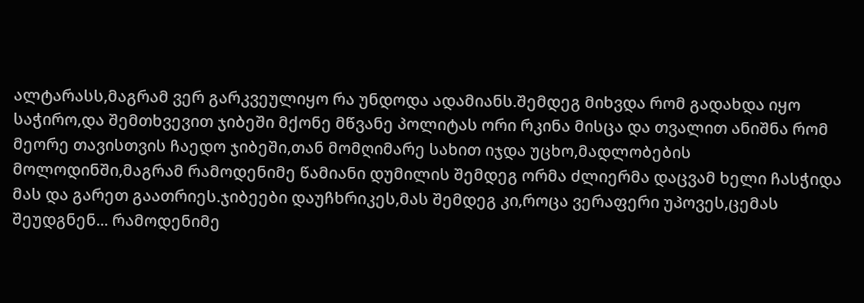ალტარასს,მაგრამ ვერ გარკვეულიყო რა უნდოდა ადამიანს.შემდეგ მიხვდა რომ გადახდა იყო საჭირო,და შემთხვევით ჯიბეში მქონე მწვანე პოლიტას ორი რკინა მისცა და თვალით ანიშნა რომ მეორე თავისთვის ჩაედო ჯიბეში,თან მომღიმარე სახით იჯდა უცხო,მადლობების მოლოდინში,მაგრამ რამოდენიმე წამიანი დუმილის შემდეგ ორმა ძლიერმა დაცვამ ხელი ჩასჭიდა მას და გარეთ გაათრიეს.ჯიბეები დაუჩხრიკეს,მას შემდეგ კი,როცა ვერაფერი უპოვეს,ცემას შეუდგნენ... რამოდენიმე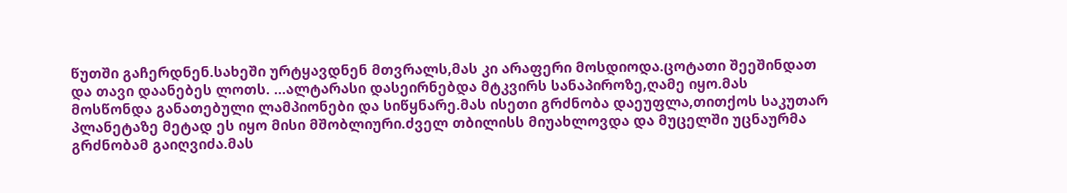წუთში გაჩერდნენ.სახეში ურტყავდნენ მთვრალს,მას კი არაფერი მოსდიოდა.ცოტათი შეეშინდათ და თავი დაანებეს ლოთს. ...ალტარასი დასეირნებდა მტკვირს სანაპიროზე,ღამე იყო.მას მოსწონდა განათებული ლამპიონები და სიწყნარე.მას ისეთი გრძნობა დაეუფლა,თითქოს საკუთარ პლანეტაზე მეტად ეს იყო მისი მშობლიური.ძველ თბილისს მიუახლოვდა და მუცელში უცნაურმა გრძნობამ გაიღვიძა.მას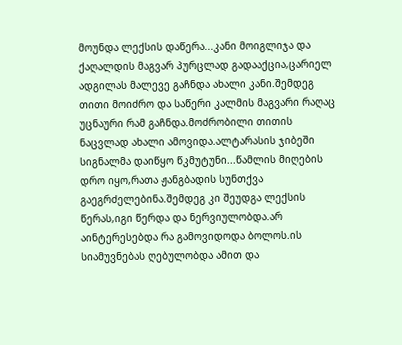მოუნდა ლექსის დაწერა...კანი მოიგლიჯა და ქაღალდის მაგვარ პურცლად გადააქცია,ცარიელ ადგილას მალევე გაჩნდა ახალი კანი.შემდეგ თითი მოიძრო და საწერი კალმის მაგვარი რაღაც უცნაური რამ გაჩნდა.მოძრობილი თითის ნაცვლად ახალი ამოვიდა.ალტარასის ჯიბეში სიგნალმა დაიწყო წკმუტუნი...წამლის მიღების დრო იყო,რათა ჟანგბადის სუნთქვა გაეგრძელებინა.შემდეგ კი შეუდგა ლექსის წერას,იგი წერდა და ნერვიულობდა.არ აინტერესებდა რა გამოვიდოდა ბოლოს.ის სიამუვნებას ღებულობდა ამით და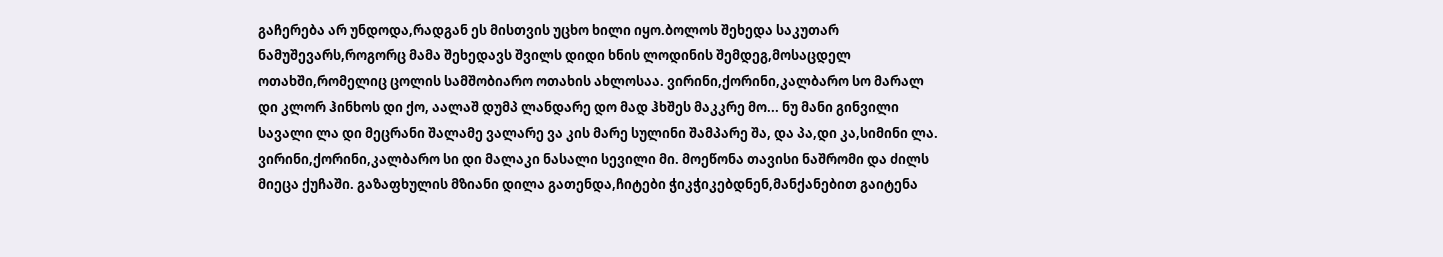გაჩერება არ უნდოდა,რადგან ეს მისთვის უცხო ხილი იყო.ბოლოს შეხედა საკუთარ ნამუშევარს,როგორც მამა შეხედავს შვილს დიდი ხნის ლოდინის შემდეგ,მოსაცდელ ოთახში,რომელიც ცოლის სამშობიარო ოთახის ახლოსაა. ვირინი,ქორინი,კალბარო სო მარალ დი კლორ ჰინხოს დი ქო, აალაშ დუმპ ლანდარე დო მად ჰხშეს მაკკრე მო... ნუ მანი გინვილი სავალი ლა დი მეცრანი შალამე ვალარე ვა კის მარე სულინი შამპარე შა, და პა,დი კა,სიმინი ლა. ვირინი,ქორინი,კალბარო სი დი მალაკი ნასალი სევილი მი. მოეწონა თავისი ნაშრომი და ძილს მიეცა ქუჩაში. გაზაფხულის მზიანი დილა გათენდა,ჩიტები ჭიკჭიკებდნენ,მანქანებით გაიტენა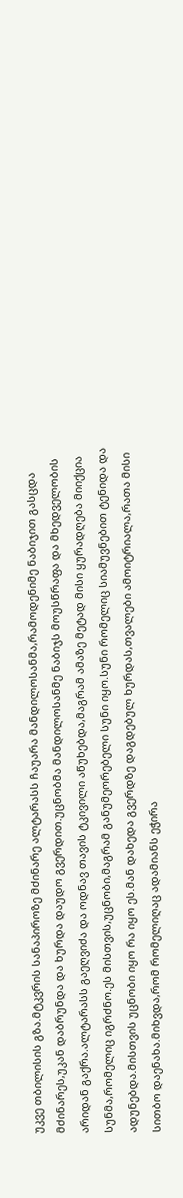უკვე თბილისის გზა.მტკვრის სანაპიროზე მძინარე ალტარასს ჩაუარა მანდილოსანმა,რამოდენიმე ნაბიჯით გასცდა მძინარეს,უკან დაბრუნდა და ხურდა დაუდო გვერდით.უცნობმა მანდილოსანმე ნაბიჯს მოუსწრაფა და მხედველობის არიდან გაქრა.ალტარასს გაეღვიძა და ოდნავ თავის ტკივილი აწუხებდა,მაგრამ ამაზე მეტად მისი ყურადღება მიიქცია სუნმა,რომელიც იგრძნო.ეს მისთვის,უცნობი,მაგრამ განუმეორებელი სუნი იყო.სუნი რომელიც სიამუვნებით ტენიდა და ადუნებდა.მისთვის უცნობი იყო რა იყო ეს.მან დახედა გვერდზე დაგდებულ ხურდას,თვალები ამოიტრიალა,რათა მისი სითბო დაენახა.მიხვდა,რომ რომელიღაც ადამიანს ეჭირა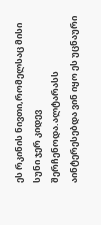ეს რკინის ნივთი,რომელსაც მისი სუნი ჯერ კიდევ შერჩენოდა.ალტარასს აინტერესებდა ვინ იყო ეს უცნაური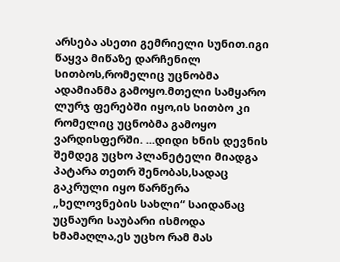არსება ასეთი გემრიელი სუნით.იგი წაყვა მიწაზე დარჩენილ სითბოს,რომელიც უცნობმა ადამიანმა გამოყო.მთელი სამყარო ლურჯ ფერებში იყო,ის სითბო კი რომელიც უცნობმა გამოყო ვარდისფერში. ...დიდი ხნის დევნის შემდეგ უცხო პლანეტელი მიადგა პატარა თეთრ შენობას,სადაც გაკრული იყო წარწერა „ხელოვნების სახლი“ საიდანაც უცნაური საუბარი ისმოდა ხმამაღლა,ეს უცხო რამ მას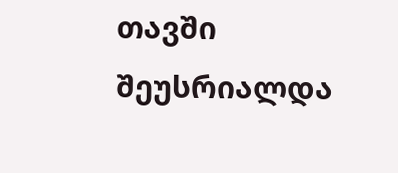თავში შეუსრიალდა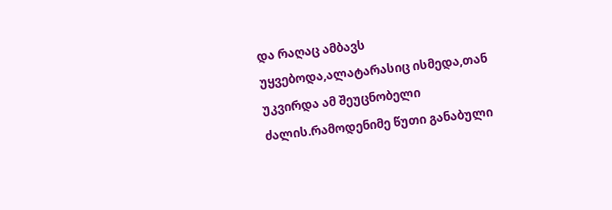და რაღაც ამბავს უყვებოდა,ალატარასიც ისმედა,თან უკვირდა ამ შეუცნობელი ძალის.რამოდენიმე წუთი განაბული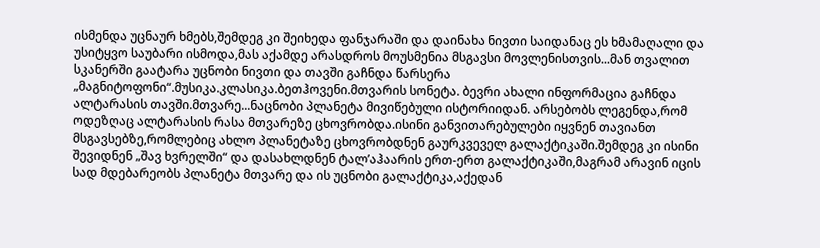ისმენდა უცნაურ ხმებს,შემდეგ კი შეიხედა ფანჯარაში და დაინახა ნივთი საიდანაც ეს ხმამაღალი და უსიტყვო საუბარი ისმოდა,მას აქამდე არასდროს მოუსმენია მსგავსი მოვლენისთვის...მან თვალით სკანერში გაატარა უცნობი ნივთი და თავში გაჩნდა წარსერა „მაგნიტოფონი“.მუსიკა.კლასიკა.ბეთჰოვენი.მთვარის სონეტა. ბევრი ახალი ინფორმაცია გაჩნდა ალტარასის თავში.მთვარე...ნაცნობი პლანეტა მივიწებული ისტორიიდან. არსებობს ლეგენდა,რომ ოდეზღაც ალტარასის რასა მთვარეზე ცხოვრობდა.ისინი განვითარებულები იყვნენ თავიანთ მსგავსებზე,რომლებიც ახლო პლანეტაზე ცხოვრობდნენ გაურკვეველ გალაქტიკაში.შემდეგ კი ისინი შევიდნენ „შავ ხვრელში“ და დასახლდნენ ტალ’აჰაარის ერთ-ერთ გალაქტიკაში,მაგრამ არავინ იცის სად მდებარეობს პლანეტა მთვარე და ის უცნობი გალაქტიკა,აქედან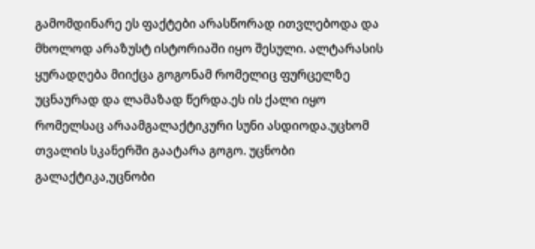გამომდინარე ეს ფაქტები არასწორად ითვლებოდა და მხოლოდ არაზუსტ ისტორიაში იყო შესული. ალტარასის ყურადღება მიიქცა გოგონამ რომელიც ფურცელზე უცნაურად და ლამაზად წერდა.ეს ის ქალი იყო რომელსაც არაამგალაქტიკური სუნი ასდიოდა.უცხომ თვალის სკანერში გაატარა გოგო. უცნობი გალაქტიკა,უცნობი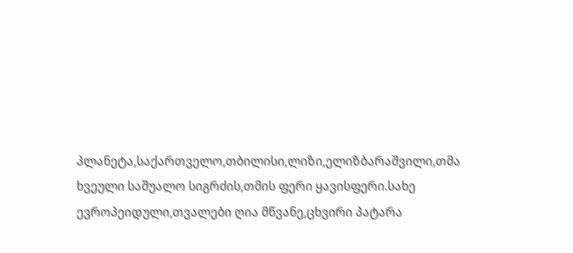პლანეტა,საქართველო,თბილისი,ლიზი,ელიზბარაშვილი,თმა ხვეული საშუალო სიგრძის,თმის ფერი ყავისფერი.სახე ევროპეიდული,თვალები ღია მწვანე,ცხვირი პატარა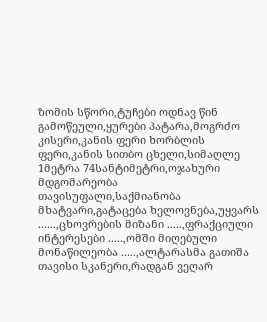ზომის სწორი,ტუჩები ოდნავ წინ გამოწეული,ყურები პატარა,მოგრძო კისერი,კანის ფერი ხორბლის ფერი,კანის სითბო ცხელი,სიმაღლე 1მეტრა 74სანტიმეტრი,ოჯახური მდგომარეობა თავისუფალი,საქმიანობა მხატვარი,გატაცება ხელოვნება,უყვარს ......,ცხოვრების მიზანი .....,ფრაქციული ინტერესები .....,ომში მიღებული მონაწილეობა .....,ალტარასმა გათიშა თავისი სკანერი,რადგან ვეღარ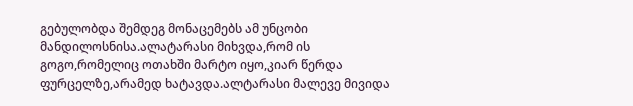გებულობდა შემდეგ მონაცემებს ამ უნცობი მანდილოსნისა.ალატარასი მიხვდა,რომ ის გოგო,რომელიც ოთახში მარტო იყო,კიარ წერდა ფურცელზე,არამედ ხატავდა.ალტარასი მალევე მივიდა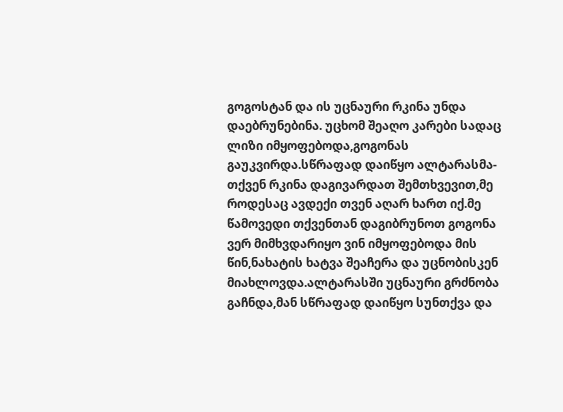გოგოსტან და ის უცნაური რკინა უნდა დაებრუნებინა. უცხომ შეაღო კარები სადაც ლიზი იმყოფებოდა,გოგონას გაუკვირდა.სწრაფად დაიწყო ალტარასმა-თქვენ რკინა დაგივარდათ შემთხვევით,მე როდესაც ავდექი თვენ აღარ ხართ იქ.მე წამოვედი თქვენთან დაგიბრუნოთ გოგონა ვერ მიმხვდარიყო ვინ იმყოფებოდა მის წინ,ნახატის ხატვა შეაჩერა და უცნობისკენ მიახლოვდა.ალტარასში უცნაური გრძნობა გაჩნდა,მან სწრაფად დაიწყო სუნთქვა და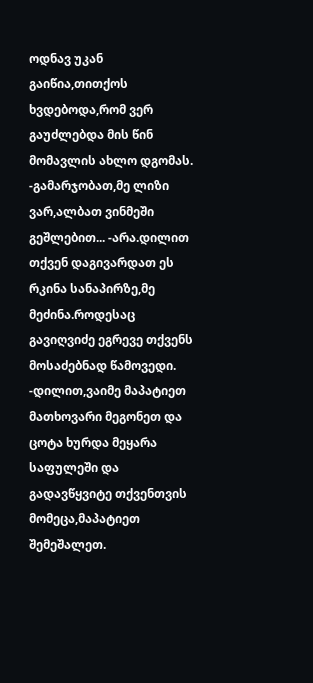ოდნავ უკან გაიწია,თითქოს ხვდებოდა,რომ ვერ გაუძლებდა მის წინ მომავლის ახლო დგომას. -გამარჯობათ,მე ლიზი ვარ,ალბათ ვინმეში გეშლებით... -არა.დილით თქვენ დაგივარდათ ეს რკინა სანაპირზე,მე მეძინა.როდესაც გავიღვიძე ეგრევე თქვენს მოსაძებნად წამოვედი. -დილით,ვაიმე მაპატიეთ მათხოვარი მეგონეთ და ცოტა ხურდა მეყარა საფულეში და გადავწყვიტე თქვენთვის მომეცა,მაპატიეთ შემეშალეთ.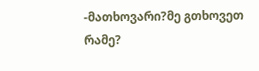-მათხოვარი?მე გთხოვეთ რამე?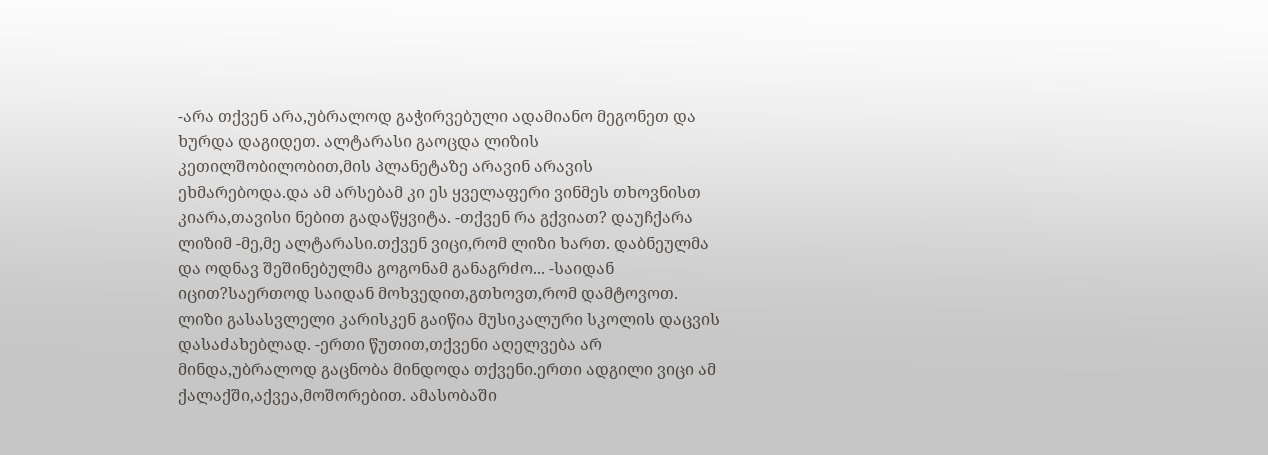-არა თქვენ არა,უბრალოდ გაჭირვებული ადამიანო მეგონეთ და ხურდა დაგიდეთ. ალტარასი გაოცდა ლიზის კეთილშობილობით,მის პლანეტაზე არავინ არავის ეხმარებოდა.და ამ არსებამ კი ეს ყველაფერი ვინმეს თხოვნისთ კიარა,თავისი ნებით გადაწყვიტა. -თქვენ რა გქვიათ? დაუჩქარა ლიზიმ -მე,მე ალტარასი.თქვენ ვიცი,რომ ლიზი ხართ. დაბნეულმა და ოდნავ შეშინებულმა გოგონამ განაგრძო... -საიდან იცით?საერთოდ საიდან მოხვედით,გთხოვთ,რომ დამტოვოთ. ლიზი გასასვლელი კარისკენ გაიწია მუსიკალური სკოლის დაცვის დასაძახებლად. -ერთი წუთით,თქვენი აღელვება არ მინდა,უბრალოდ გაცნობა მინდოდა თქვენი.ერთი ადგილი ვიცი ამ ქალაქში,აქვეა,მოშორებით. ამასობაში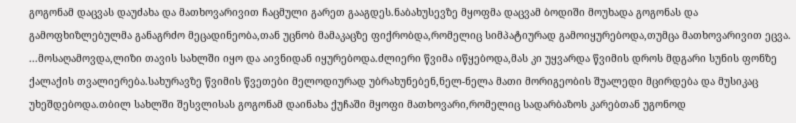გოგონამ დაცვას დაუძახა და მათხოვარივით ჩაცმული გარეთ გააგდეს.ნაბახუსევზე მყოფმა დაცვამ ბოდიში მოუხადა გოგონას და გამოფხიზლებულმა განაგრძო მეცადინეობა,თან უცნობ მამაკაცზე ფიქრობდა,რომელიც სიმპატიურად გამოიყურებოდა,თუმცა მათხოვარივით ეცვა. ...მოსაღამოვდა,ლიზი თავის სახლში იყო და აივნიდან იყურებოდა.ძლიერი წვიმა იწყებოდა,მას კი უყვარდა წვიმის დროს მდგარი სუნის ფონზე ქალაქის თვალიერება.სახურავზე წვიმის წვეთები მელოდიურად უბრახუნებენ,ნელ-ნელა მათი მორიგეობის შუალედი მცირდება და მუსიკაც უხეშდებოდა.თბილ სახლში შესვლისას გოგონამ დაინახა ქუჩაში მყოფი მათხოვარი,რომელიც სადარბაზოს კარებთან უგონოდ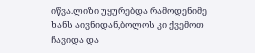იწვა.ლიზი უყურებდა რამოდენიმე ხანს აივნიდან,ბოლოს კი ქვემოთ ჩავიდა და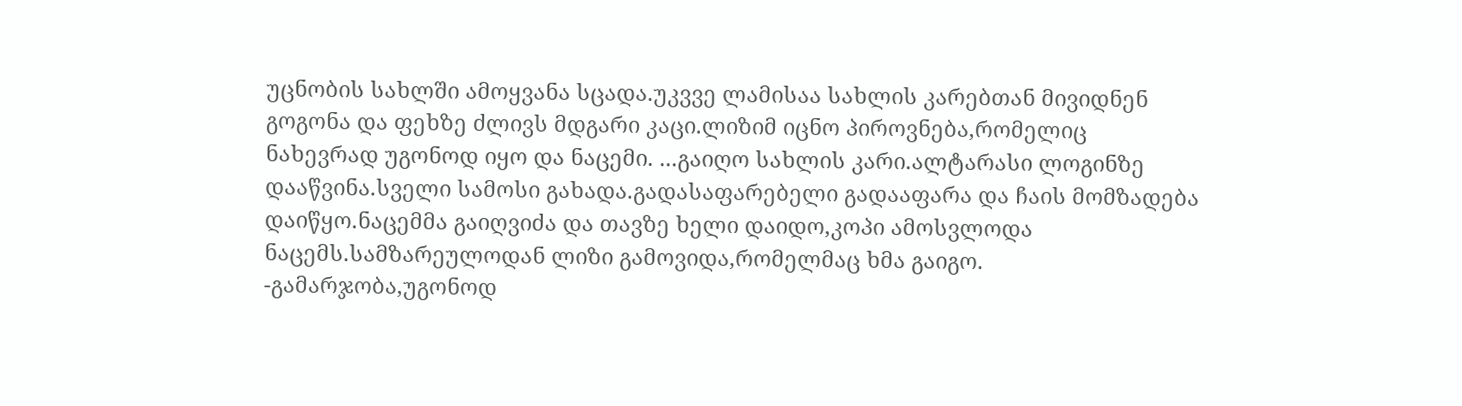უცნობის სახლში ამოყვანა სცადა.უკვვე ლამისაა სახლის კარებთან მივიდნენ გოგონა და ფეხზე ძლივს მდგარი კაცი.ლიზიმ იცნო პიროვნება,რომელიც ნახევრად უგონოდ იყო და ნაცემი. ...გაიღო სახლის კარი.ალტარასი ლოგინზე დააწვინა.სველი სამოსი გახადა.გადასაფარებელი გადააფარა და ჩაის მომზადება დაიწყო.ნაცემმა გაიღვიძა და თავზე ხელი დაიდო,კოპი ამოსვლოდა ნაცემს.სამზარეულოდან ლიზი გამოვიდა,რომელმაც ხმა გაიგო. -გამარჯობა,უგონოდ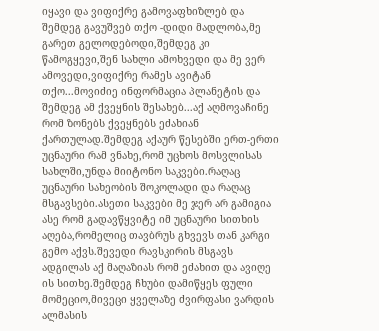იყავი და ვიფიქრე გამოვაფხიზლებ და შემდეგ გავუშვებ თქო -დიდი მადლობა,მე გარეთ გელოდებოდი,შემდეგ კი წამოგყევი,შენ სახლი ამოხვედი და მე ვერ ამოვედი,ვიფიქრე რამეს ავიტან თქო...მოვიძიე ინფორმაცია პლანეტის და შემდეგ ამ ქვეყნის შესახებ...აქ აღმოვაჩინე რომ ზონებს ქვეყნებს ეძახიან ქართულად.შემდეგ აქაურ წესებში ერთ-ერთი უცნაური რამ ვნახე,რომ უცხოს მოსვლისას სახლში,უნდა მიიტონო საკვები.რაღაც უცნაური სახეობის შოკოლადი და რაღაც მსგავსები.ასეთი საკვები მე ჯერ არ გამიგია ასე რომ გადავწყვიტე იმ უცნაური სითხის აღება,რომელიც თავბრუს გხვევს თან კარგი გემო აქვს.შევედი რავსკირის მსგავს ადგილას აქ მაღაზიას რომ ეძახით და ავიღე ის სითხე.შემდეგ ჩხუბი დამიწყეს ფული მომეციო,მივეცი ყველაზე ძვირფასი ვარდის ალმასის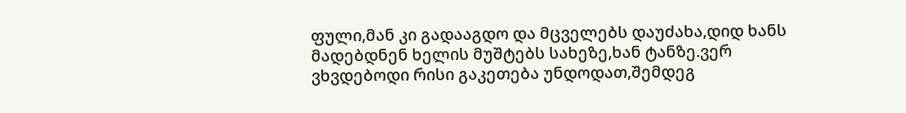ფული,მან კი გადააგდო და მცველებს დაუძახა,დიდ ხანს მადებდნენ ხელის მუშტებს სახეზე,ხან ტანზე.ვერ ვხვდებოდი რისი გაკეთება უნდოდათ,შემდეგ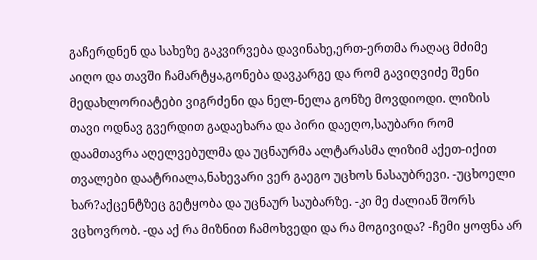გაჩერდნენ და სახეზე გაკვირვება დავინახე,ერთ-ერთმა რაღაც მძიმე აიღო და თავში ჩამარტყა,გონება დავკარგე და რომ გავიღვიძე შენი მედახლორიატები ვიგრძენი და ნელ-ნელა გონზე მოვდიოდი. ლიზის თავი ოდნავ გვერდით გადაეხარა და პირი დაეღო,საუბარი რომ დაამთავრა აღელვებულმა და უცნაურმა ალტარასმა ლიზიმ აქეთ-იქით თვალები დაატრიალა,ნახევარი ვერ გაეგო უცხოს ნასაუბრევი. -უცხოელი ხარ?აქცენტზეც გეტყობა და უცნაურ საუბარზე. -კი მე ძალიან შორს ვცხოვრობ. -და აქ რა მიზნით ჩამოხვედი და რა მოგივიდა? -ჩემი ყოფნა არ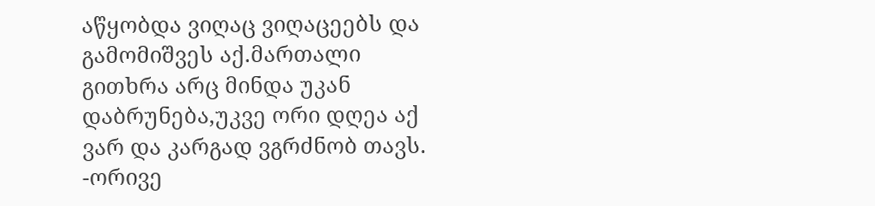აწყობდა ვიღაც ვიღაცეებს და გამომიშვეს აქ.მართალი გითხრა არც მინდა უკან დაბრუნება,უკვე ორი დღეა აქ ვარ და კარგად ვგრძნობ თავს. -ორივე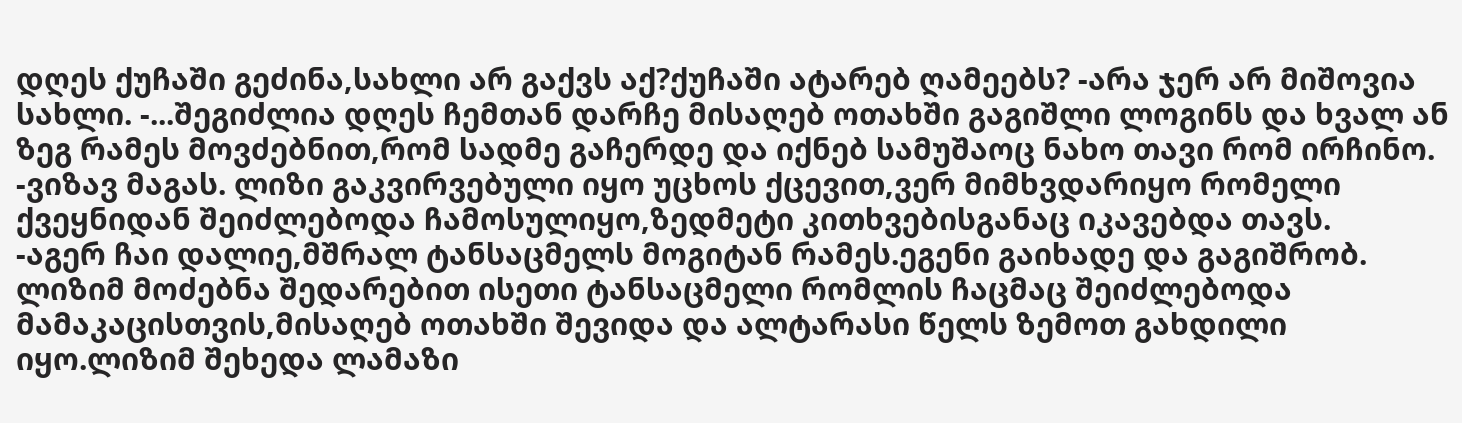დღეს ქუჩაში გეძინა,სახლი არ გაქვს აქ?ქუჩაში ატარებ ღამეებს? -არა ჯერ არ მიშოვია სახლი. -...შეგიძლია დღეს ჩემთან დარჩე მისაღებ ოთახში გაგიშლი ლოგინს და ხვალ ან ზეგ რამეს მოვძებნით,რომ სადმე გაჩერდე და იქნებ სამუშაოც ნახო თავი რომ ირჩინო. -ვიზავ მაგას. ლიზი გაკვირვებული იყო უცხოს ქცევით,ვერ მიმხვდარიყო რომელი ქვეყნიდან შეიძლებოდა ჩამოსულიყო,ზედმეტი კითხვებისგანაც იკავებდა თავს.
-აგერ ჩაი დალიე,მშრალ ტანსაცმელს მოგიტან რამეს.ეგენი გაიხადე და გაგიშრობ. ლიზიმ მოძებნა შედარებით ისეთი ტანსაცმელი რომლის ჩაცმაც შეიძლებოდა მამაკაცისთვის,მისაღებ ოთახში შევიდა და ალტარასი წელს ზემოთ გახდილი იყო.ლიზიმ შეხედა ლამაზი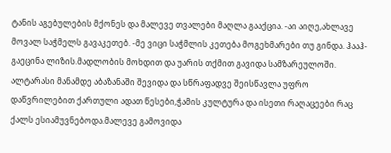ტანის აგებულების მქონეს და მალევე თვალები მაღლა გააქცია. -აი აიღე,ახლავე მოვალ საჭმელს გავაკეთებ. -მე ვიცი საჭმლის კეთება მოგეხმარები თუ გინდა. ჰააჰ-გაეცინა ლიზის.მადლობის მოხდით და უარის თქმით გავიდა სამზარეულოში. ალტარასი მანამდე აბაზანაში შევიდა და სწრაფადვე შეისწავლა უფრო დაწვრილებით ქართული ადათ წესები,ჭამის კულტურა და ისეთი რაღაცეები რაც ქალს ესიამუვნებოდა.მალევე გამოვიდა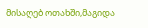მისაღებ ოთახში,მაგიდა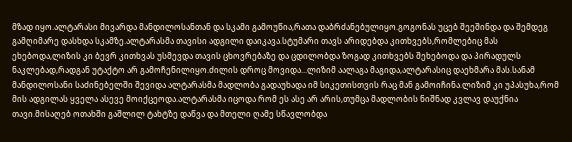მზად იყო.ალტარასი მივარდა მანდილოსანთან და სკამი გამოუწია,რათა დაბრძანებულიყო.გოგონას უცებ შეეშინდა და შემდეგ გამღიმარე დასხდა სკამზე.ალტარასმა თავისი ადგილი დაიკავა.სტუმარი თავს არიდებდა კითხვებს,რომლებიც მას ეხებოდა,ლიზის კი ბევრ კითხვას უსმევდა თავის ცხოვრებაზე და ცდილობდა ზოგად კითხვებს შეხებოდა და პირადულს ნაკლებად,რადგან უტაქტო არ გამოჩენილიყო.ძილის დროც მოვიდა...ლიზიმ აალაგა მაგიდა,ალტარასიც დაეხმარა მას.სანამ მანდილოსანი საძინებელში შევიდა ალტარასმა მადლობა გადაუხადა იმ სიკეთისთვის რაც მან გამოიჩინა.ლიზიმ კი უპასუხა,რომ მის ადგილას ყველა ასევე მოიქცეოდა.ალტარასმა იცოდა რომ ეს ასე არ არის,თუმცა მადლობის ნიშნად კვლავ დაუქნია თავი.მისაღებ ოთახში გაშლილ ტახტზე დაწვა და მთელი ღამე სწავლობდა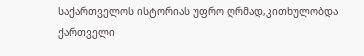საქართველოს ისტორიას უფრო ღრმად,კითხულობდა ქართველი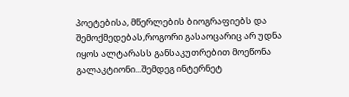პოეტებისა, მწერლების ბიოგრაფიებს და შემოქმედებას,როგორი გასაოცარიც არ უდნა იყოს ალტარასს განსაკუთრებით მოეწონა გალაკტიონი...შემდეგ ინტერნეტ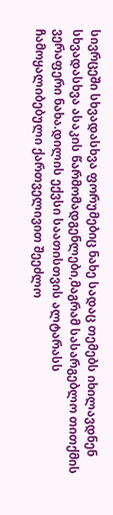სივრცეში სხვადასხვა ფორუმებიც ნახე სადაც თემებს იხილავდნენ სხვადასხვა ასაკის წარმომადგენლები,მაგრამ სასარგებლო თითქმის ვერაფერი ნახა.დილის ექვსი საათისთვის ალტარასს ჩამოყალიბებული ქართველივით შეეძლო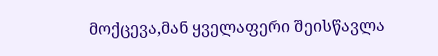მოქცევა,მან ყველაფერი შეისწავლა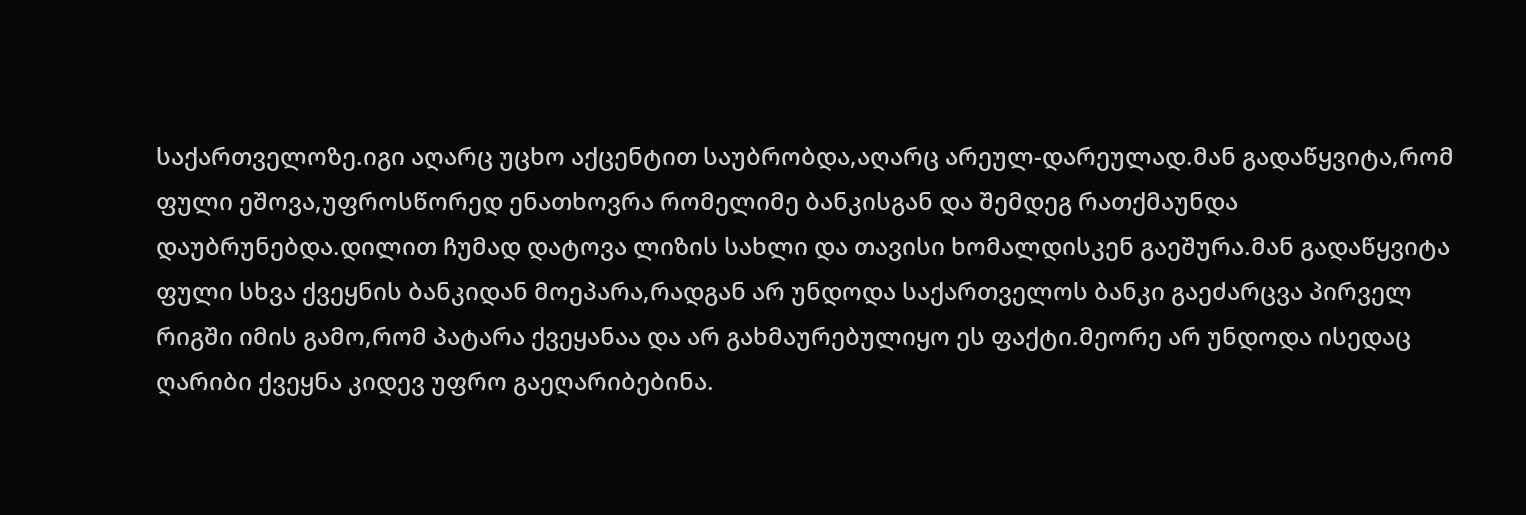საქართველოზე.იგი აღარც უცხო აქცენტით საუბრობდა,აღარც არეულ-დარეულად.მან გადაწყვიტა,რომ ფული ეშოვა,უფროსწორედ ენათხოვრა რომელიმე ბანკისგან და შემდეგ რათქმაუნდა დაუბრუნებდა.დილით ჩუმად დატოვა ლიზის სახლი და თავისი ხომალდისკენ გაეშურა.მან გადაწყვიტა ფული სხვა ქვეყნის ბანკიდან მოეპარა,რადგან არ უნდოდა საქართველოს ბანკი გაეძარცვა პირველ რიგში იმის გამო,რომ პატარა ქვეყანაა და არ გახმაურებულიყო ეს ფაქტი.მეორე არ უნდოდა ისედაც ღარიბი ქვეყნა კიდევ უფრო გაეღარიბებინა.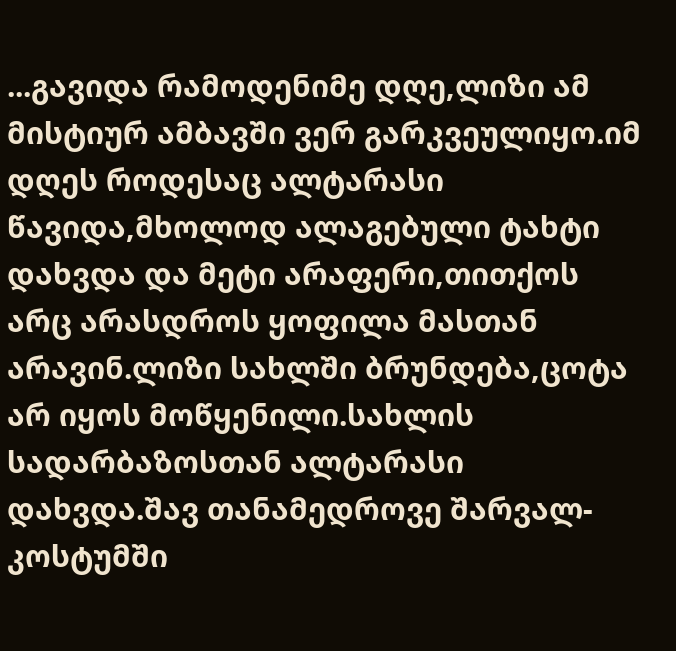...გავიდა რამოდენიმე დღე,ლიზი ამ მისტიურ ამბავში ვერ გარკვეულიყო.იმ დღეს როდესაც ალტარასი წავიდა,მხოლოდ ალაგებული ტახტი დახვდა და მეტი არაფერი,თითქოს არც არასდროს ყოფილა მასთან არავინ.ლიზი სახლში ბრუნდება,ცოტა არ იყოს მოწყენილი.სახლის სადარბაზოსთან ალტარასი დახვდა.შავ თანამედროვე შარვალ-კოსტუმში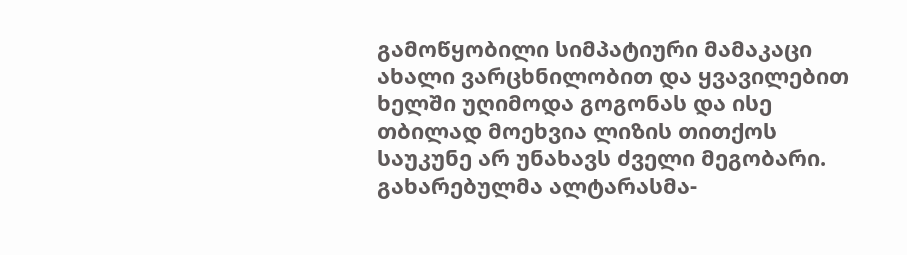გამოწყობილი სიმპატიური მამაკაცი ახალი ვარცხნილობით და ყვავილებით ხელში უღიმოდა გოგონას და ისე თბილად მოეხვია ლიზის თითქოს საუკუნე არ უნახავს ძველი მეგობარი. გახარებულმა ალტარასმა-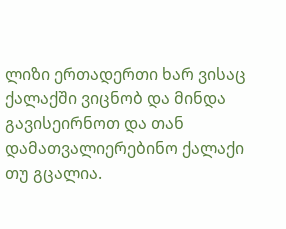ლიზი ერთადერთი ხარ ვისაც ქალაქში ვიცნობ და მინდა გავისეირნოთ და თან დამათვალიერებინო ქალაქი თუ გცალია.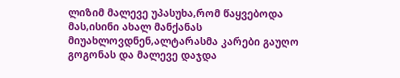ლიზიმ მალევე უპასუხა,რომ წაყვებოდა მას,ისინი ახალ მანქანას მიუახლოვდნენ,ალტარასმა კარები გაუღო გოგონას და მალევე დაჯდა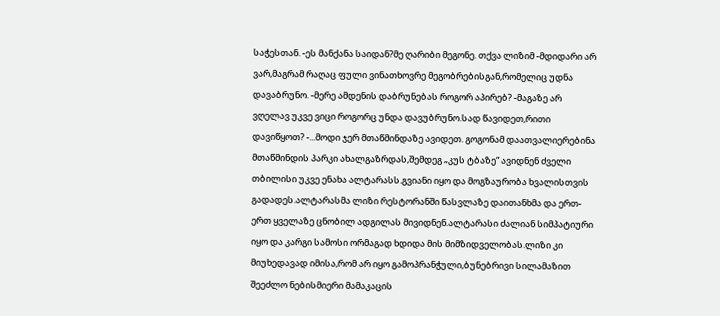საჭესთან. -ეს მანქანა საიდან?მე ღარიბი მეგონე. თქვა ლიზიმ -მდიდარი არ ვარ,მაგრამ რაღაც ფული ვინათხოვრე მეგობრებისგან,რომელიც უდნა დავაბრუნო. -მერე ამდენის დაბრუნებას როგორ აპირებ? -მაგაზე არ ვღელავ უკვე ვიცი როგორც უნდა დავუბრუნო.სად წავიდეთ,რითი დავიწყოთ? -...მოდი ჯერ მთაწმინდაზე ავიდეთ. გოგონამ დაათვალიერებინა მთაწმინდის პარკი ახალგაზრდას,შემდეგ „კუს ტბაზე“ ავიდნენ ძველი თბილისი უკვე ენახა ალტარასს.გვიანი იყო და მოგზაურობა ხვალისთვის გადადეს.ალტარასმა ლიზი რესტორანში წასვლაზე დაითანხმა და ერთ-ერთ ყველაზე ცნობილ ადგილას მივიდნენ.ალტარასი ძალიან სიმპატიური იყო და კარგი სამოსი ორმაგად ხდიდა მის მიმზიდველობას.ლიზი კი მიუხედავად იმისა,რომ არ იყო გამოპრანჭული,ბუნებრივი სილამაზით შეეძლო ნებისმიერი მამაკაცის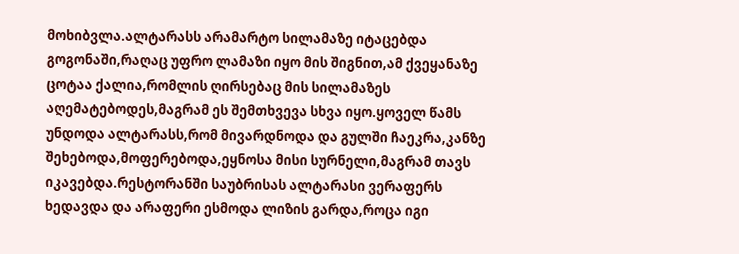მოხიბვლა.ალტარასს არამარტო სილამაზე იტაცებდა გოგონაში,რაღაც უფრო ლამაზი იყო მის შიგნით,ამ ქვეყანაზე ცოტაა ქალია,რომლის ღირსებაც მის სილამაზეს აღემატებოდეს,მაგრამ ეს შემთხვევა სხვა იყო.ყოველ წამს უნდოდა ალტარასს,რომ მივარდნოდა და გულში ჩაეკრა,კანზე შეხებოდა,მოფერებოდა,ეყნოსა მისი სურნელი,მაგრამ თავს იკავებდა.რესტორანში საუბრისას ალტარასი ვერაფერს ხედავდა და არაფერი ესმოდა ლიზის გარდა,როცა იგი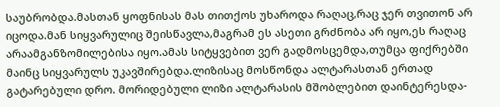საუბრობდა.მასთან ყოფნისას მას თითქოს უხაროდა რაღაც,რაც ჯერ თვითონ არ იცოდა.მან სიყვარულიც შეისწავლა,მაგრამ ეს ასეთი გრძნობა არ იყო,ეს რაღაც არაამგანზომილებისა იყო.ამას სიტყვებით ვერ გადმოსცემდა,თუმცა ფიქრებში მაინც სიყვარულს უკავშირებდა.ლიზისაც მოსწონდა ალტარასთან ერთად გატარებული დრო. მორიდებული ლიზი ალტარასის მშობლებით დაინტერესდა-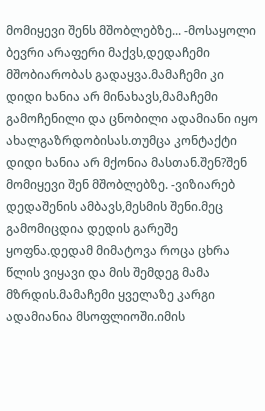მომიყევი შენს მშობლებზე... -მოსაყოლი ბევრი არაფერი მაქვს,დედაჩემი მშობიარობას გადაყვა.მამაჩემი კი დიდი ხანია არ მინახავს,მამაჩემი გამოჩენილი და ცნობილი ადამიანი იყო ახალგაზრდობისას.თუმცა კონტაქტი დიდი ხანია არ მქონია მასთან.შენ?შენ მომიყევი შენ მშობლებზე. -ვიზიარებ დედაშენის ამბავს,მესმის შენი.მეც გამომიცდია დედის გარეშე ყოფნა.დედამ მიმატოვა როცა ცხრა წლის ვიყავი და მის შემდეგ მამა მზრდის.მამაჩემი ყველაზე კარგი ადამიანია მსოფლიოში.იმის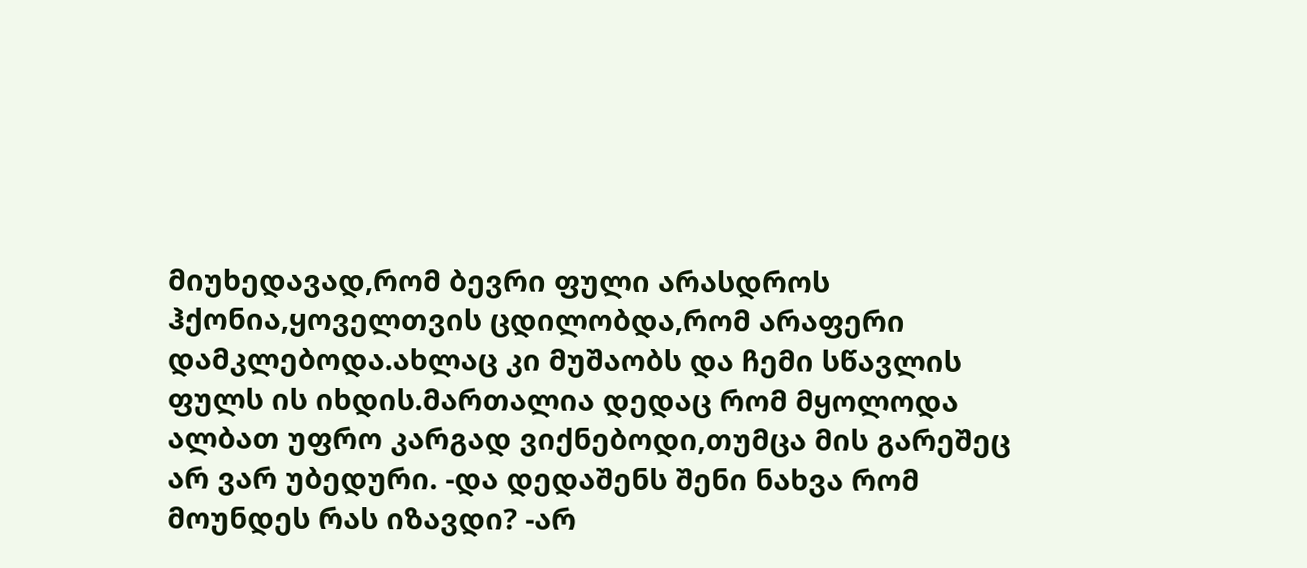მიუხედავად,რომ ბევრი ფული არასდროს ჰქონია,ყოველთვის ცდილობდა,რომ არაფერი დამკლებოდა.ახლაც კი მუშაობს და ჩემი სწავლის ფულს ის იხდის.მართალია დედაც რომ მყოლოდა ალბათ უფრო კარგად ვიქნებოდი,თუმცა მის გარეშეც არ ვარ უბედური. -და დედაშენს შენი ნახვა რომ მოუნდეს რას იზავდი? -არ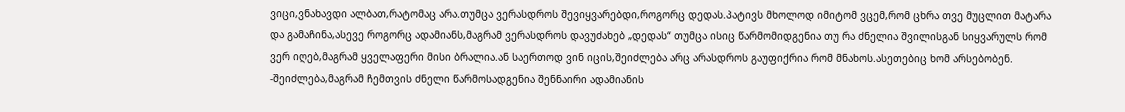ვიცი,ვნახავდი ალბათ,რატომაც არა.თუმცა ვერასდროს შევიყვარებდი,როგორც დედას.პატივს მხოლოდ იმიტომ ვცემ,რომ ცხრა თვე მუცლით მატარა და გამაჩინა,ასევე როგორც ადამიანს,მაგრამ ვერასდროს დავუძახებ „დედას“ თუმცა ისიც წარმომიდგენია თუ რა ძნელია შვილისგან სიყვარულს რომ ვერ იღებ,მაგრამ ყველაფერი მისი ბრალია.ან საერთოდ ვინ იცის,შეიძლება არც არასდროს გაუფიქრია რომ მნახოს.ასეთებიც ხომ არსებობენ. -შეიძლება,მაგრამ ჩემთვის ძნელი წარმოსადგენია შენნაირი ადამიანის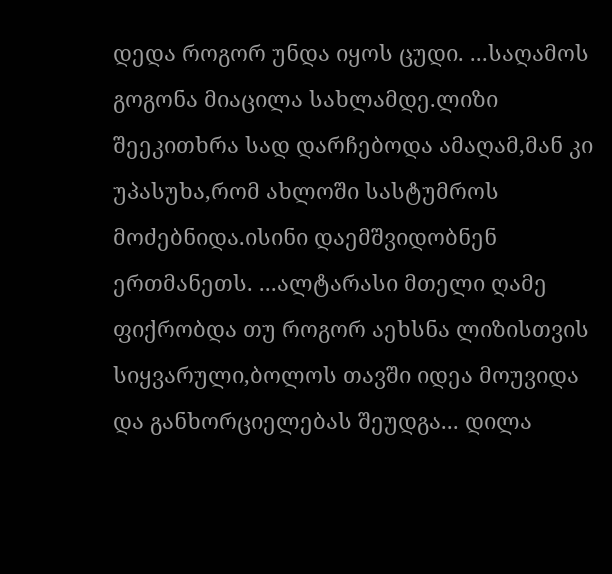დედა როგორ უნდა იყოს ცუდი. ...საღამოს გოგონა მიაცილა სახლამდე.ლიზი შეეკითხრა სად დარჩებოდა ამაღამ,მან კი უპასუხა,რომ ახლოში სასტუმროს მოძებნიდა.ისინი დაემშვიდობნენ ერთმანეთს. ...ალტარასი მთელი ღამე ფიქრობდა თუ როგორ აეხსნა ლიზისთვის სიყვარული,ბოლოს თავში იდეა მოუვიდა და განხორციელებას შეუდგა... დილა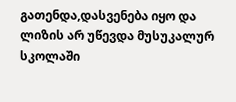გათენდა,დასვენება იყო და ლიზის არ უწევდა მუსუკალურ სკოლაში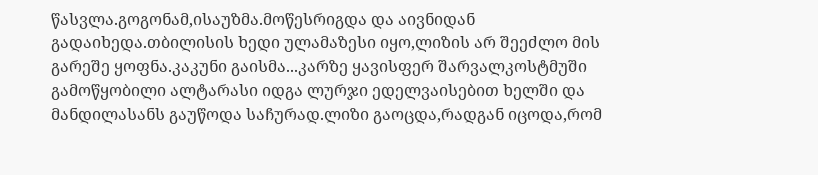წასვლა.გოგონამ,ისაუზმა.მოწესრიგდა და აივნიდან გადაიხედა.თბილისის ხედი ულამაზესი იყო,ლიზის არ შეეძლო მის გარეშე ყოფნა.კაკუნი გაისმა...კარზე ყავისფერ შარვალკოსტმუში გამოწყობილი ალტარასი იდგა ლურჯი ედელვაისებით ხელში და მანდილასანს გაუწოდა საჩურად.ლიზი გაოცდა,რადგან იცოდა,რომ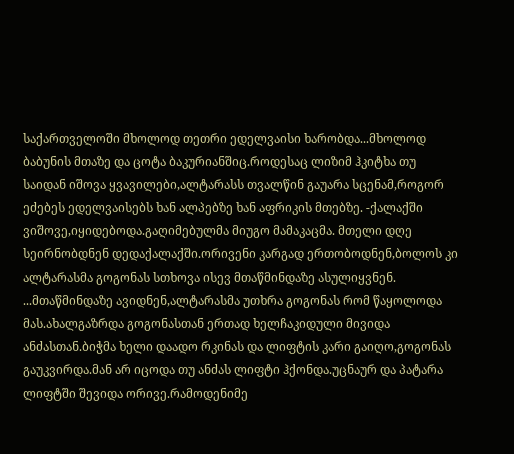საქართველოში მხოლოდ თეთრი ედელვაისი ხარობდა...მხოლოდ ბაბუნის მთაზე და ცოტა ბაკურიანშიც.როდესაც ლიზიმ ჰკიტხა თუ საიდან იშოვა ყვავილები,ალტარასს თვალწინ გაუარა სცენამ,როგორ ეძებეს ედელვაისებს ხან ალპებზე ხან აფრიკის მთებზე. -ქალაქში ვიშოვე,იყიდებოდა.გაღიმებულმა მიუგო მამაკაცმა. მთელი დღე სეირნობდნენ დედაქალაქში.ორივენი კარგად ერთობოდნენ,ბოლოს კი ალტარასმა გოგონას სთხოვა ისევ მთაწმინდაზე ასულიყვნენ. ...მთაწმინდაზე ავიდნენ,ალტარასმა უთხრა გოგონას რომ წაყოლოდა მას.ახალგაზრდა გოგონასთან ერთად ხელჩაკიდული მივიდა ანძასთან.ბიჭმა ხელი დაადო რკინას და ლიფტის კარი გაიღო,გოგონას გაუკვირდა.მან არ იცოდა თუ ანძას ლიფტი ჰქონდა.უცნაურ და პატარა ლიფტში შევიდა ორივე.რამოდენიმე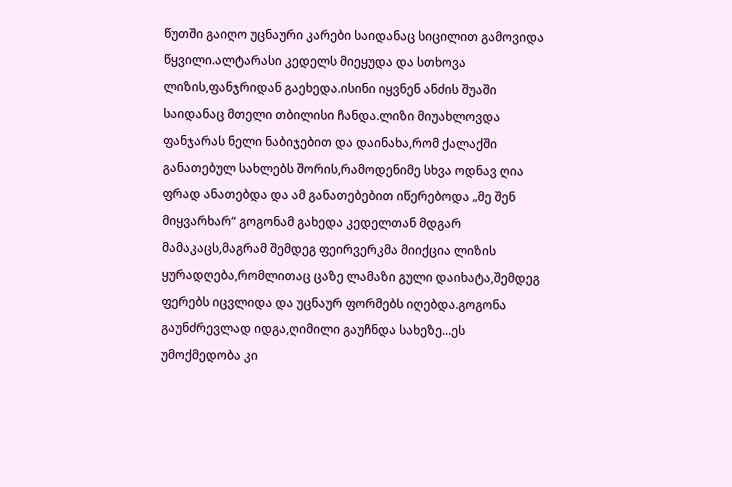წუთში გაიღო უცნაური კარები საიდანაც სიცილით გამოვიდა წყვილი.ალტარასი კედელს მიეყუდა და სთხოვა ლიზის,ფანჯრიდან გაეხედა.ისინი იყვნენ ანძის შუაში საიდანაც მთელი თბილისი ჩანდა.ლიზი მიუახლოვდა ფანჯარას ნელი ნაბიჯებით და დაინახა,რომ ქალაქში განათებულ სახლებს შორის,რამოდენიმე სხვა ოდნავ ღია ფრად ანათებდა და ამ განათებებით იწერებოდა „მე შენ მიყვარხარ“ გოგონამ გახედა კედელთან მდგარ მამაკაცს,მაგრამ შემდეგ ფეირვერკმა მიიქცია ლიზის ყურადღება,რომლითაც ცაზე ლამაზი გული დაიხატა,შემდეგ ფერებს იცვლიდა და უცნაურ ფორმებს იღებდა.გოგონა გაუნძრევლად იდგა,ღიმილი გაუჩნდა სახეზე...ეს უმოქმედობა კი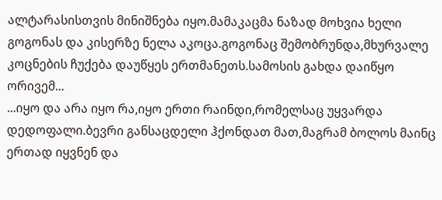ალტარასისთვის მინიშნება იყო.მამაკაცმა ნაზად მოხვია ხელი გოგონას და კისერზე ნელა აკოცა.გოგონაც შემობრუნდა,მხურვალე კოცნების ჩუქება დაუწყეს ერთმანეთს.სამოსის გახდა დაიწყო ორივემ...
...იყო და არა იყო რა,იყო ერთი რაინდი,რომელსაც უყვარდა დედოფალი.ბევრი განსაცდელი ჰქონდათ მათ,მაგრამ ბოლოს მაინც ერთად იყვნენ და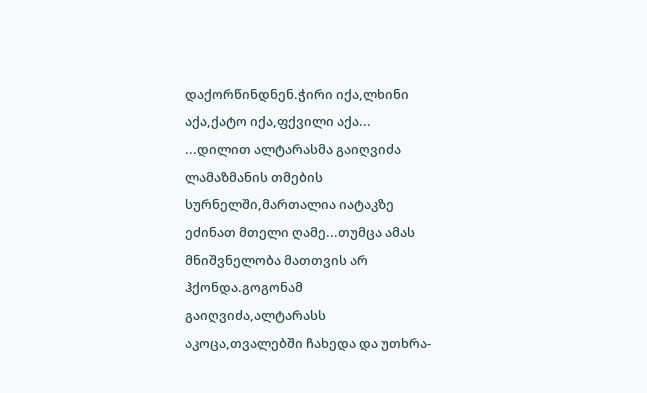დაქორწინდნენ.ჭირი იქა,ლხინი აქა,ქატო იქა,ფქვილი აქა...
...დილით ალტარასმა გაიღვიძა ლამაზმანის თმების სურნელში,მართალია იატაკზე ეძინათ მთელი ღამე...თუმცა ამას მნიშვნელობა მათთვის არ ჰქონდა.გოგონამ გაიღვიძა,ალტარასს აკოცა,თვალებში ჩახედა და უთხრა-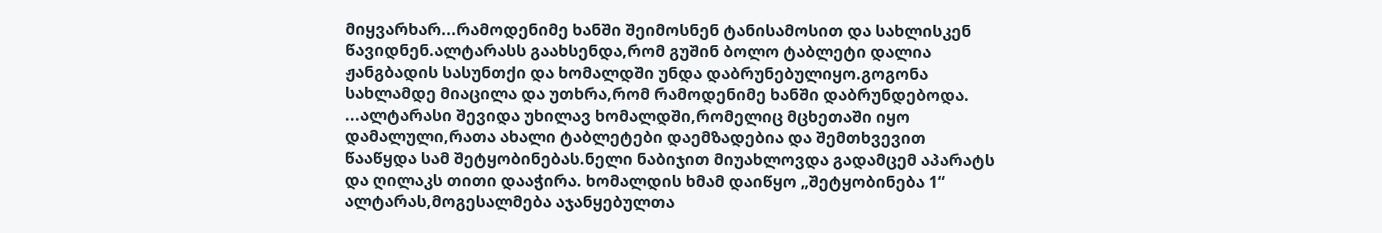მიყვარხარ...რამოდენიმე ხანში შეიმოსნენ ტანისამოსით და სახლისკენ წავიდნენ.ალტარასს გაახსენდა,რომ გუშინ ბოლო ტაბლეტი დალია ჟანგბადის სასუნთქი და ხომალდში უნდა დაბრუნებულიყო.გოგონა სახლამდე მიაცილა და უთხრა,რომ რამოდენიმე ხანში დაბრუნდებოდა. ...ალტარასი შევიდა უხილავ ხომალდში,რომელიც მცხეთაში იყო დამალული,რათა ახალი ტაბლეტები დაემზადებია და შემთხვევით წააწყდა სამ შეტყობინებას.ნელი ნაბიჯით მიუახლოვდა გადამცემ აპარატს და ღილაკს თითი დააჭირა. ხომალდის ხმამ დაიწყო „შეტყობინება 1“ ალტარას,მოგესალმება აჯანყებულთა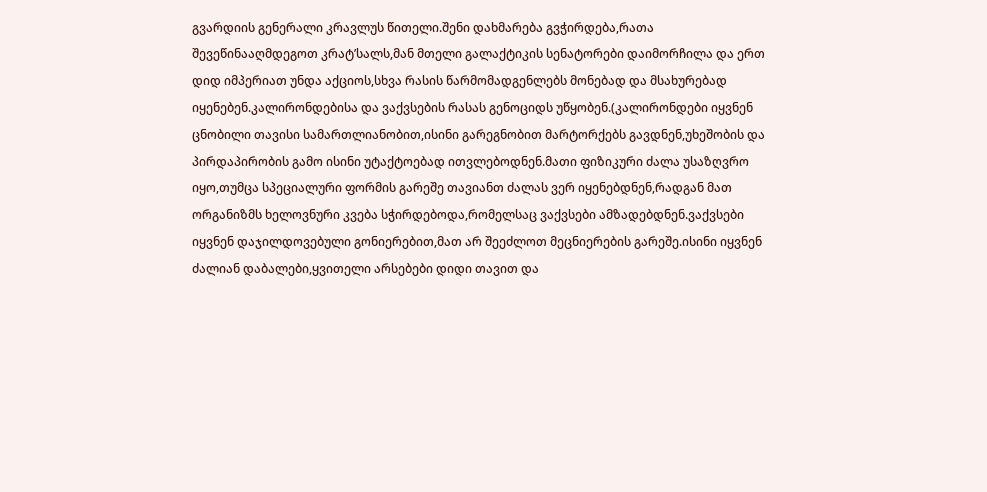გვარდიის გენერალი კრავლუს წითელი.შენი დახმარება გვჭირდება,რათა შევეწინააღმდეგოთ კრატ’სალს,მან მთელი გალაქტიკის სენატორები დაიმორჩილა და ერთ დიდ იმპერიათ უნდა აქციოს,სხვა რასის წარმომადგენლებს მონებად და მსახურებად იყენებენ.კალირონდებისა და ვაქვსების რასას გენოციდს უწყობენ.(კალირონდები იყვნენ ცნობილი თავისი სამართლიანობით,ისინი გარეგნობით მარტორქებს გავდნენ,უხეშობის და პირდაპირობის გამო ისინი უტაქტოებად ითვლებოდნენ.მათი ფიზიკური ძალა უსაზღვრო იყო,თუმცა სპეციალური ფორმის გარეშე თავიანთ ძალას ვერ იყენებდნენ,რადგან მათ ორგანიზმს ხელოვნური კვება სჭირდებოდა,რომელსაც ვაქვსები ამზადებდნენ.ვაქვსები იყვნენ დაჯილდოვებული გონიერებით,მათ არ შეეძლოთ მეცნიერების გარეშე.ისინი იყვნენ ძალიან დაბალები,ყვითელი არსებები დიდი თავით და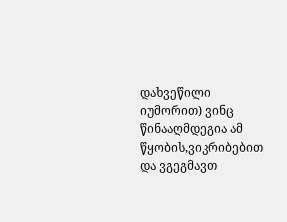დახვეწილი იუმორით) ვინც წინააღმდეგია ამ წყობის,ვიკრიბებით და ვგეგმავთ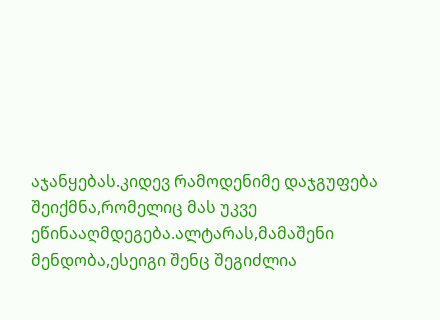აჯანყებას.კიდევ რამოდენიმე დაჯგუფება შეიქმნა,რომელიც მას უკვე ეწინააღმდეგება.ალტარას,მამაშენი მენდობა,ესეიგი შენც შეგიძლია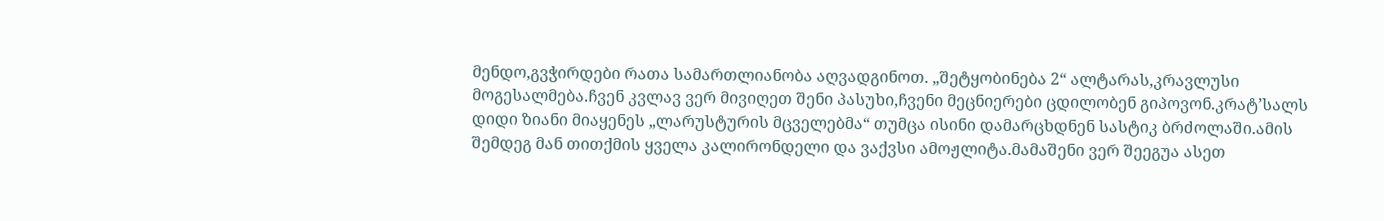მენდო,გვჭირდები რათა სამართლიანობა აღვადგინოთ. „შეტყობინება 2“ ალტარას,კრავლუსი მოგესალმება.ჩვენ კვლავ ვერ მივიღეთ შენი პასუხი,ჩვენი მეცნიერები ცდილობენ გიპოვონ.კრატ’სალს დიდი ზიანი მიაყენეს „ლარუსტურის მცველებმა“ თუმცა ისინი დამარცხდნენ სასტიკ ბრძოლაში.ამის შემდეგ მან თითქმის ყველა კალირონდელი და ვაქვსი ამოჟლიტა.მამაშენი ვერ შეეგუა ასეთ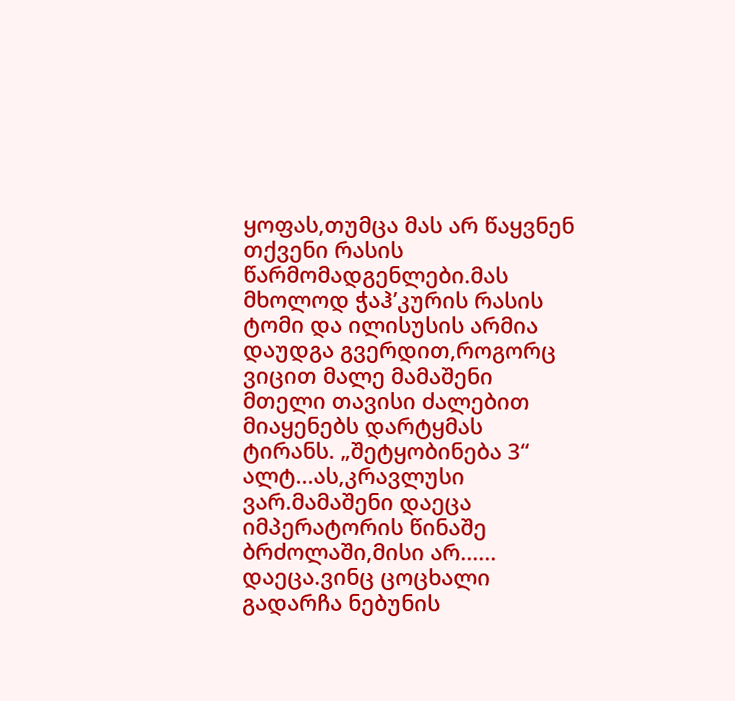ყოფას,თუმცა მას არ წაყვნენ თქვენი რასის წარმომადგენლები.მას მხოლოდ ჭაჰ’კურის რასის ტომი და ილისუსის არმია დაუდგა გვერდით,როგორც ვიცით მალე მამაშენი მთელი თავისი ძალებით მიაყენებს დარტყმას ტირანს. „შეტყობინება 3“ ალტ...ას,კრავლუსი ვარ.მამაშენი დაეცა იმპერატორის წინაშე ბრძოლაში,მისი არ...... დაეცა.ვინც ცოცხალი გადარჩა ნებუნის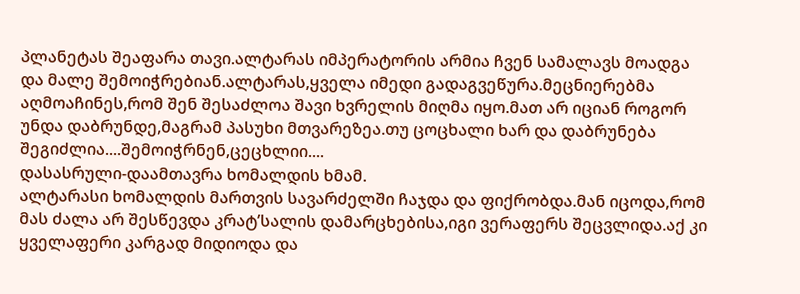პლანეტას შეაფარა თავი.ალტარას იმპერატორის არმია ჩვენ სამალავს მოადგა და მალე შემოიჭრებიან.ალტარას,ყველა იმედი გადაგვეწურა.მეცნიერებმა აღმოაჩინეს,რომ შენ შესაძლოა შავი ხვრელის მიღმა იყო.მათ არ იციან როგორ უნდა დაბრუნდე,მაგრამ პასუხი მთვარეზეა.თუ ცოცხალი ხარ და დაბრუნება შეგიძლია....შემოიჭრნენ,ცეცხლიი....
დასასრული-დაამთავრა ხომალდის ხმამ.
ალტარასი ხომალდის მართვის სავარძელში ჩაჯდა და ფიქრობდა.მან იცოდა,რომ მას ძალა არ შესწევდა კრატ’სალის დამარცხებისა,იგი ვერაფერს შეცვლიდა.აქ კი ყველაფერი კარგად მიდიოდა და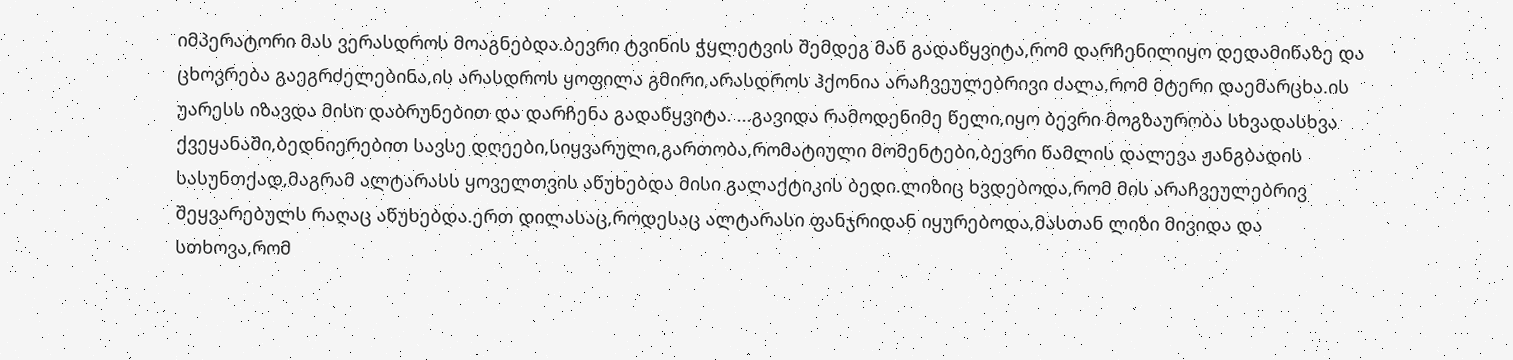იმპერატორი მას ვერასდროს მოაგნებდა.ბევრი ტვინის ჭყლეტვის შემდეგ მან გადაწყვიტა,რომ დარჩენილიყო დედამიწაზე და ცხოვრება გაეგრძელებინა,ის არასდროს ყოფილა გმირი,არასდროს ჰქონია არაჩვეულებრივი ძალა,რომ მტერი დაემარცხა.ის უარესს იზავდა მისი დაბრუნებით და დარჩენა გადაწყვიტა. ...გავიდა რამოდენიმე წელი,იყო ბევრი მოგზაურობა სხვადასხვა ქვეყანაში,ბედნიერებით სავსე დღეები,სიყვარული,გართობა,რომატიული მომენტები,ბევრი წამლის დალევა ჟანგბადის სასუნთქად,მაგრამ ალტარასს ყოველთვის აწუხებდა მისი გალაქტიკის ბედი.ლიზიც ხვდებოდა,რომ მის არაჩვეულებრივ შეყვარებულს რაღაც აწუხებდა.ერთ დილასაც,როდესაც ალტარასი ფანჯრიდან იყურებოდა,მასთან ლიზი მივიდა და სთხოვა,რომ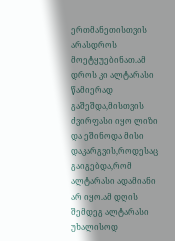ერთმანეთისთვის არასდროს მოეტყუებინათ.ამ დროს კი ალტარასი წამიერად გაშეშდა,მისთვის ძვირფასი იყო ლიზი და ეშინოდა მისი დაკარგვის,როდესაც გაიგებდა,რომ ალტარასი ადამიანი არ იყო.ამ დღის შემდეგ ალტარასი უხალისოდ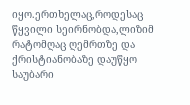იყო.ერთხელაც,როდესაც წყვილი სეირნობდა,ლიზიმ რატომღაც ღემრთზე და ქრისტიანობაზე დაუწყო საუბარი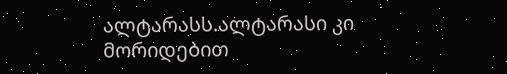ალტარასს.ალტარასი კი მორიდებით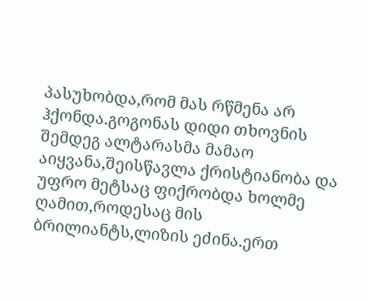პასუხობდა,რომ მას რწმენა არ ჰქონდა.გოგონას დიდი თხოვნის შემდეგ ალტარასმა მამაო აიყვანა,შეისწავლა ქრისტიანობა და უფრო მეტსაც ფიქრობდა ხოლმე ღამით,როდესაც მის ბრილიანტს,ლიზის ეძინა.ერთ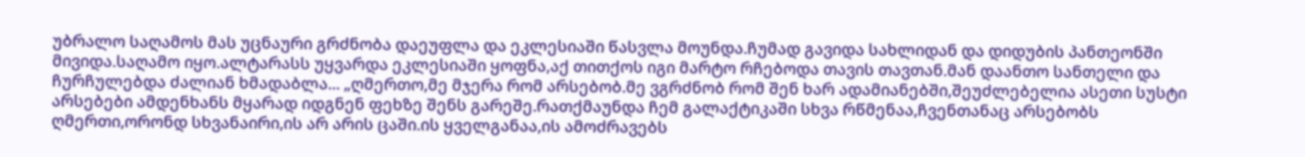უბრალო საღამოს მას უცნაური გრძნობა დაეუფლა და ეკლესიაში წასვლა მოუნდა.ჩუმად გავიდა სახლიდან და დიდუბის პანთეონში მივიდა.საღამო იყო.ალტარასს უყვარდა ეკლესიაში ყოფნა,აქ თითქოს იგი მარტო რჩებოდა თავის თავთან.მან დაანთო სანთელი და ჩურჩულებდა ძალიან ხმადაბლა... „ღმერთო,მე მჯერა რომ არსებობ.მე ვგრძნობ რომ შენ ხარ ადამიანებში,შეუძლებელია ასეთი სუსტი არსებები ამდენხანს მყარად იდგნენ ფეხზე შენს გარეშე.რათქმაუნდა ჩემ გალაქტიკაში სხვა რწმენაა,ჩვენთანაც არსებობს ღმერთი,ორონდ სხვანაირი,ის არ არის ცაში.ის ყველგანაა,ის ამოძრავებს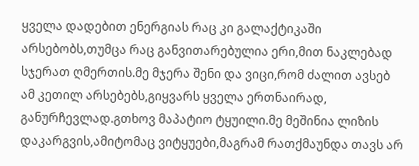ყველა დადებით ენერგიას რაც კი გალაქტიკაში არსებობს,თუმცა რაც განვითარებულია ერი,მით ნაკლებად სჯერათ ღმერთის.მე მჯერა შენი და ვიცი,რომ ძალით ავსებ ამ კეთილ არსებებს,გიყვარს ყველა ერთნაირად, განურჩევლად.გთხოვ მაპატიო ტყუილი.მე მეშინია ლიზის დაკარგვის,ამიტომაც ვიტყუები,მაგრამ რათქმაუნდა თავს არ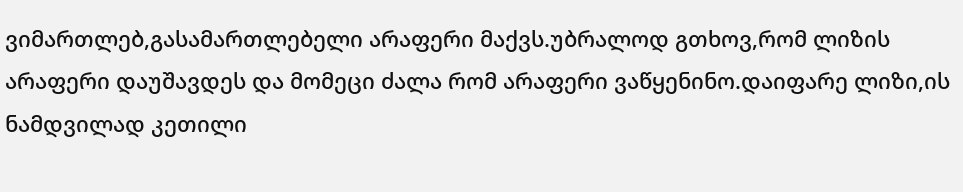ვიმართლებ,გასამართლებელი არაფერი მაქვს.უბრალოდ გთხოვ,რომ ლიზის არაფერი დაუშავდეს და მომეცი ძალა რომ არაფერი ვაწყენინო.დაიფარე ლიზი,ის ნამდვილად კეთილი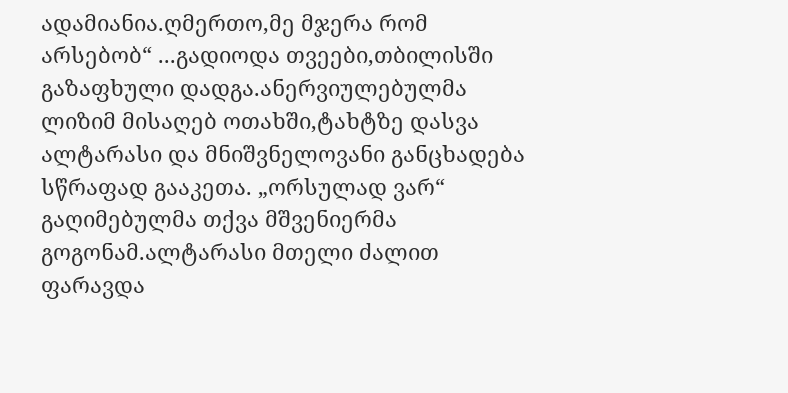ადამიანია.ღმერთო,მე მჯერა რომ არსებობ“ ...გადიოდა თვეები,თბილისში გაზაფხული დადგა.ანერვიულებულმა ლიზიმ მისაღებ ოთახში,ტახტზე დასვა ალტარასი და მნიშვნელოვანი განცხადება სწრაფად გააკეთა. „ორსულად ვარ“ გაღიმებულმა თქვა მშვენიერმა გოგონამ.ალტარასი მთელი ძალით ფარავდა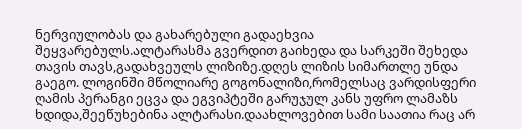ნერვიულობას და გახარებული გადაეხვია შეყვარებულს.ალტარასმა გვერდით გაიხედა და სარკეში შეხედა თავის თავს,გადახვეულს ლიზიზე.დღეს ლიზის სიმართლე უნდა გაეგო. ლოგინში მწოლიარე გოგონალიზი,რომელსაც ვარდისფერი ღამის პერანგი ეცვა და ეგვიპტეში გარუჯულ კანს უფრო ლამაზს ხდიდა,შეეწუხებინა ალტარასი.დაახლოვებით სამი საათია რაც არ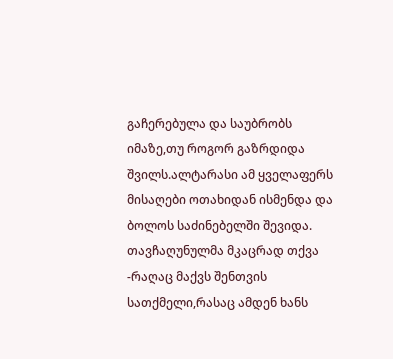გაჩერებულა და საუბრობს იმაზე,თუ როგორ გაზრდიდა შვილს.ალტარასი ამ ყველაფერს მისაღები ოთახიდან ისმენდა და ბოლოს საძინებელში შევიდა. თავჩაღუნულმა მკაცრად თქვა -რაღაც მაქვს შენთვის სათქმელი,რასაც ამდენ ხანს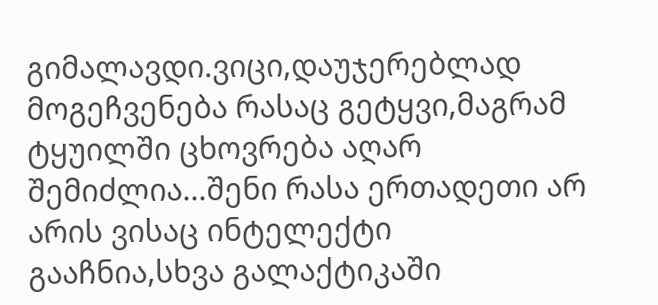გიმალავდი.ვიცი,დაუჯერებლად მოგეჩვენება რასაც გეტყვი,მაგრამ ტყუილში ცხოვრება აღარ შემიძლია...შენი რასა ერთადეთი არ არის ვისაც ინტელექტი გააჩნია,სხვა გალაქტიკაში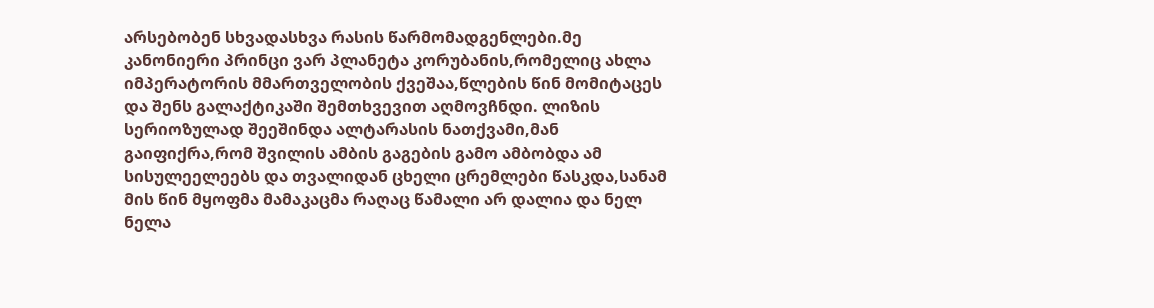არსებობენ სხვადასხვა რასის წარმომადგენლები.მე კანონიერი პრინცი ვარ პლანეტა კორუბანის,რომელიც ახლა იმპერატორის მმართველობის ქვეშაა,წლების წინ მომიტაცეს და შენს გალაქტიკაში შემთხვევით აღმოვჩნდი. ლიზის სერიოზულად შეეშინდა ალტარასის ნათქვამი,მან გაიფიქრა,რომ შვილის ამბის გაგების გამო ამბობდა ამ სისულეელეებს და თვალიდან ცხელი ცრემლები წასკდა,სანამ მის წინ მყოფმა მამაკაცმა რაღაც წამალი არ დალია და ნელ ნელა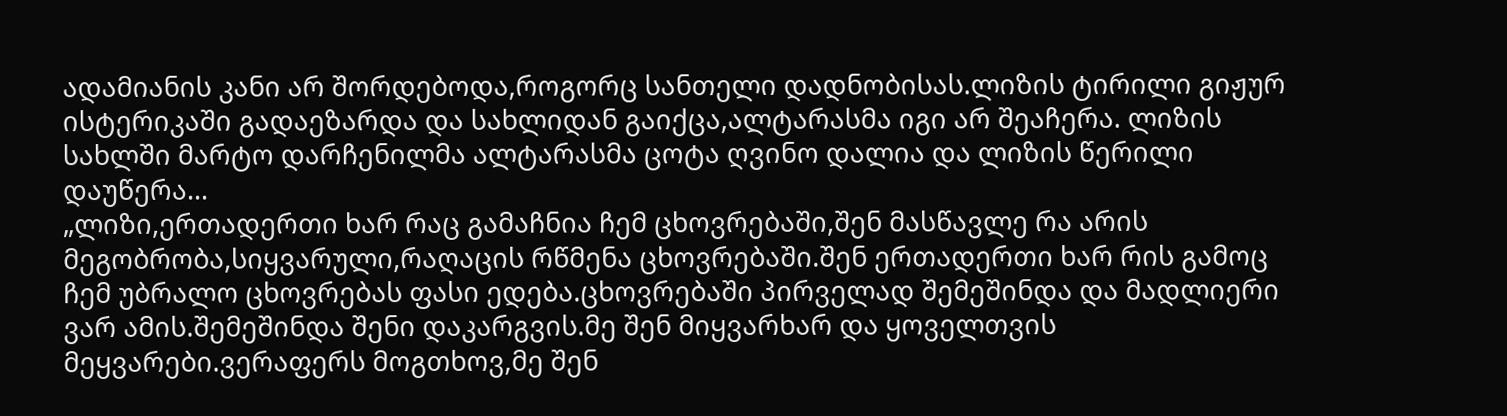ადამიანის კანი არ შორდებოდა,როგორც სანთელი დადნობისას.ლიზის ტირილი გიჟურ ისტერიკაში გადაეზარდა და სახლიდან გაიქცა,ალტარასმა იგი არ შეაჩერა. ლიზის სახლში მარტო დარჩენილმა ალტარასმა ცოტა ღვინო დალია და ლიზის წერილი დაუწერა...
„ლიზი,ერთადერთი ხარ რაც გამაჩნია ჩემ ცხოვრებაში,შენ მასწავლე რა არის მეგობრობა,სიყვარული,რაღაცის რწმენა ცხოვრებაში.შენ ერთადერთი ხარ რის გამოც ჩემ უბრალო ცხოვრებას ფასი ედება.ცხოვრებაში პირველად შემეშინდა და მადლიერი ვარ ამის.შემეშინდა შენი დაკარგვის.მე შენ მიყვარხარ და ყოველთვის მეყვარები.ვერაფერს მოგთხოვ,მე შენ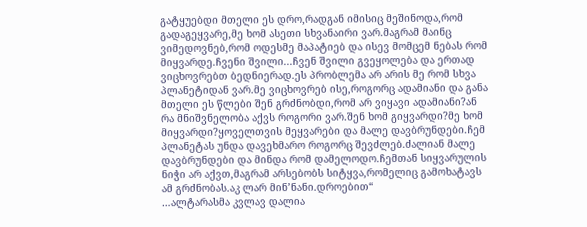გატყუებდი მთელი ეს დრო,რადგან იმისიც მეშინოდა,რომ გადაგეყვარე,მე ხომ ასეთი სხვანაირი ვარ.მაგრამ მაინც ვიმედოვნებ,რომ ოდესმე მაპატიებ და ისევ მომცემ ნებას რომ მიყვარდე.ჩვენი შვილი...ჩვენ შვილი გვეყოლება და ერთად ვიცხოვრებთ ბედნიერად.ეს პრობლემა არ არის მე რომ სხვა პლანეტიდან ვარ.მე ვიცხოვრებ ისე,როგორც ადამიანი და განა მთელი ეს წლები შენ გრძნობდი,რომ არ ვიყავი ადამიანი?ან რა მნიშვნელობა აქვს როგორი ვარ.შენ ხომ გიყვარდი?მე ხომ მიყვარდი?ყოველთვის მეყვარები და მალე დავბრუნდები.ჩემ პლანეტას უნდა დავეხმარო როგორც შევძლებ.ძალიან მალე დავბრუნდები და მინდა რომ დამელოდო.ჩემთან სიყვარულის ნიჭი არ აქვთ,მაგრამ არსებობს სიტყვა,რომელიც გამოხატავს ამ გრძნობას.აკ ლარ მინ’ნანი.დროებით“
…ალტარასმა კვლავ დალია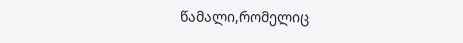წამალი,რომელიც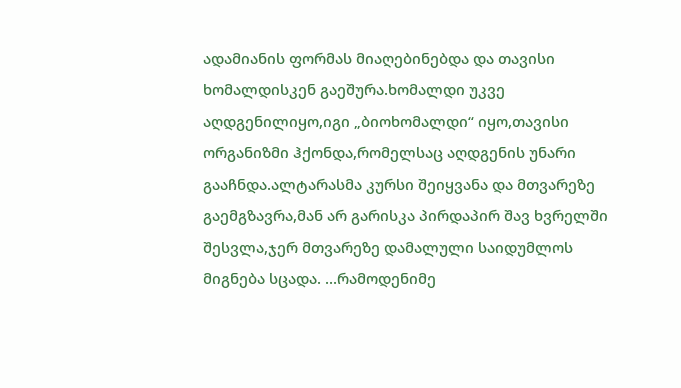ადამიანის ფორმას მიაღებინებდა და თავისი ხომალდისკენ გაეშურა.ხომალდი უკვე აღდგენილიყო,იგი „ბიოხომალდი“ იყო,თავისი ორგანიზმი ჰქონდა,რომელსაც აღდგენის უნარი გააჩნდა.ალტარასმა კურსი შეიყვანა და მთვარეზე გაემგზავრა,მან არ გარისკა პირდაპირ შავ ხვრელში შესვლა,ჯერ მთვარეზე დამალული საიდუმლოს მიგნება სცადა. ...რამოდენიმე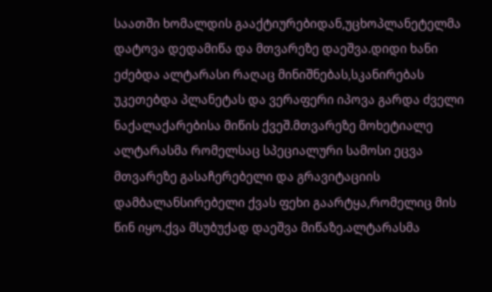საათში ხომალდის გააქტიურებიდან,უცხოპლანეტელმა დატოვა დედამიწა და მთვარეზე დაეშვა.დიდი ხანი ეძებდა ალტარასი რაღაც მინიშნებას,სკანირებას უკეთებდა პლანეტას და ვერაფერი იპოვა გარდა ძველი ნაქალაქარებისა მიწის ქვეშ.მთვარეზე მოხეტიალე ალტარასმა რომელსაც სპეციალური სამოსი ეცვა მთვარეზე გასაჩერებელი და გრავიტაციის დამბალანსირებელი ქვას ფეხი გაარტყა,რომელიც მის წინ იყო.ქვა მსუბუქად დაეშვა მიწაზე.ალტარასმა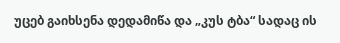უცებ გაიხსენა დედამიწა და „კუს ტბა“ სადაც ის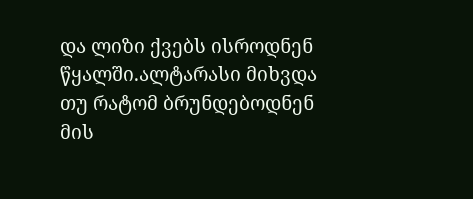და ლიზი ქვებს ისროდნენ წყალში.ალტარასი მიხვდა თუ რატომ ბრუნდებოდნენ მის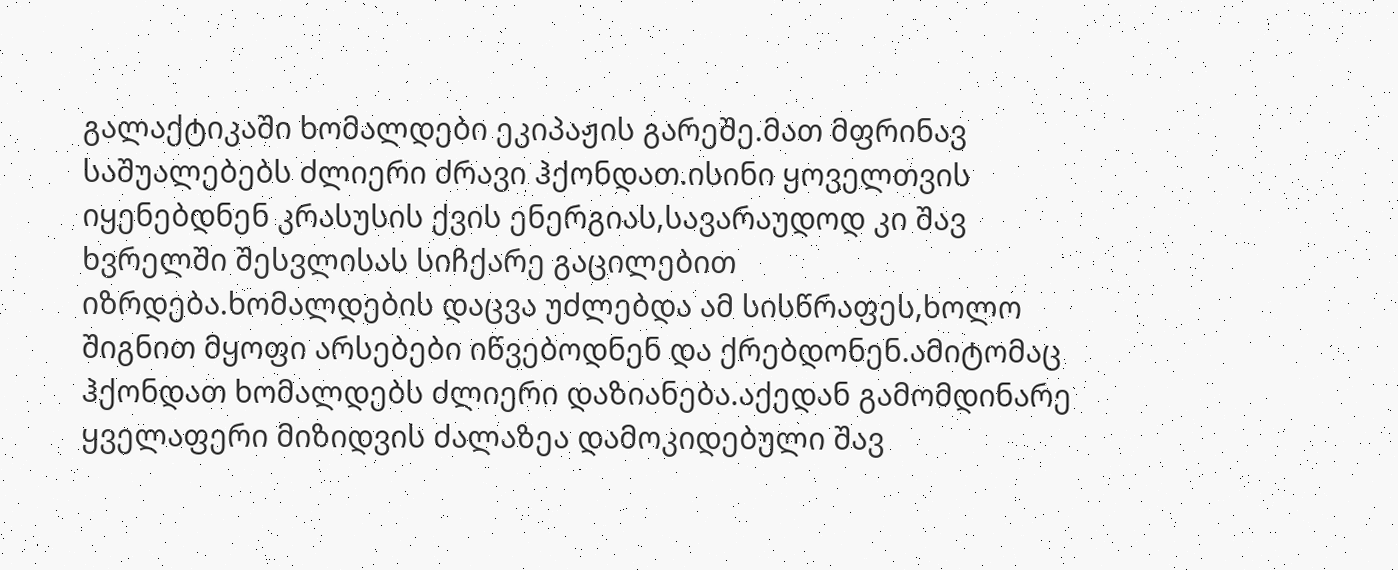გალაქტიკაში ხომალდები ეკიპაჟის გარეშე.მათ მფრინავ საშუალებებს ძლიერი ძრავი ჰქონდათ.ისინი ყოველთვის იყენებდნენ კრასუსის ქვის ენერგიას,სავარაუდოდ კი შავ ხვრელში შესვლისას სიჩქარე გაცილებით იზრდება.ხომალდების დაცვა უძლებდა ამ სისწრაფეს,ხოლო შიგნით მყოფი არსებები იწვებოდნენ და ქრებდონენ.ამიტომაც ჰქონდათ ხომალდებს ძლიერი დაზიანება.აქედან გამომდინარე ყველაფერი მიზიდვის ძალაზეა დამოკიდებული შავ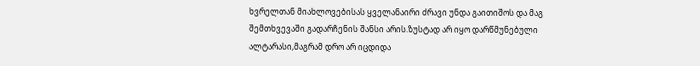ხვრელთან მიახლოვებისას ყველანაირი ძრავი უნდა გაითიშოს და მაგ შემთხვევაში გადარჩენის შანსი არის.ზუსტად არ იყო დარწმუნებული ალტარასი,მაგრამ დრო არ იცდიდა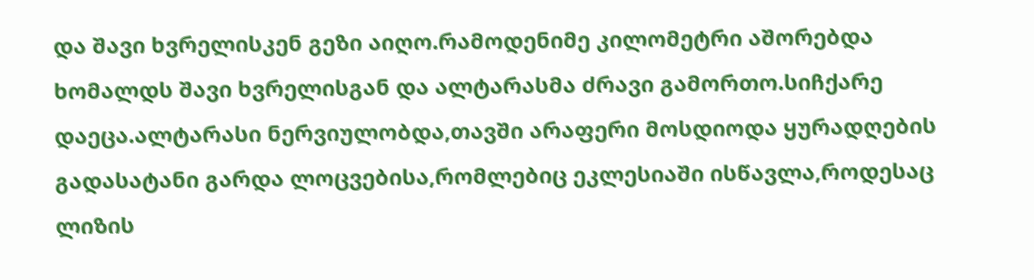და შავი ხვრელისკენ გეზი აიღო.რამოდენიმე კილომეტრი აშორებდა ხომალდს შავი ხვრელისგან და ალტარასმა ძრავი გამორთო.სიჩქარე დაეცა.ალტარასი ნერვიულობდა,თავში არაფერი მოსდიოდა ყურადღების გადასატანი გარდა ლოცვებისა,რომლებიც ეკლესიაში ისწავლა,როდესაც ლიზის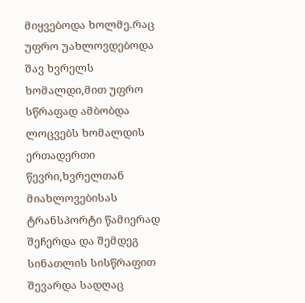მიყვებოდა ხოლმე.რაც უფრო უახლოვდებოდა შავ ხვრელს ხომალდი,მით უფრო სწრაფად ამბობდა ლოცვებს ხომალდის ერთადერთი წევრი,ხვრელთან მიახლოვებისას ტრანსპორტი წამიერად შეჩერდა და შემდეგ სინათლის სისწრაფით შევარდა სადღაც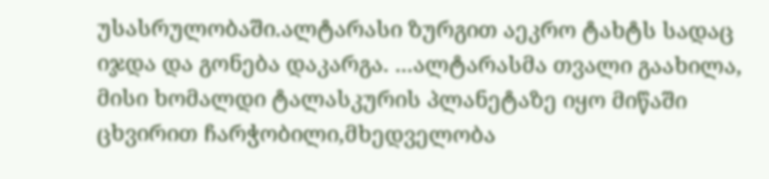უსასრულობაში.ალტარასი ზურგით აეკრო ტახტს სადაც იჯდა და გონება დაკარგა. ...ალტარასმა თვალი გაახილა, მისი ხომალდი ტალასკურის პლანეტაზე იყო მიწაში ცხვირით ჩარჭობილი,მხედველობა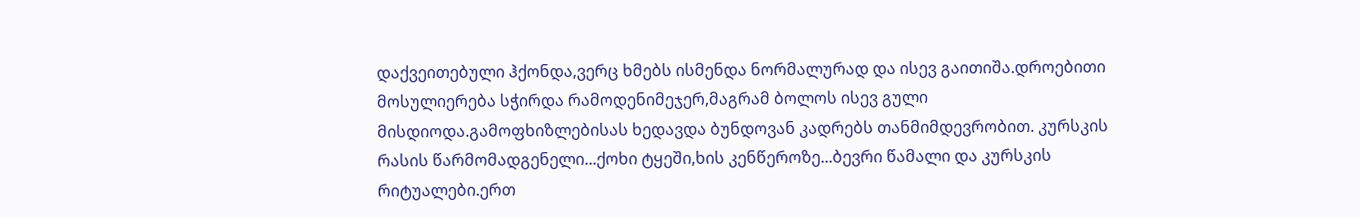დაქვეითებული ჰქონდა,ვერც ხმებს ისმენდა ნორმალურად და ისევ გაითიშა.დროებითი მოსულიერება სჭირდა რამოდენიმეჯერ,მაგრამ ბოლოს ისევ გული მისდიოდა.გამოფხიზლებისას ხედავდა ბუნდოვან კადრებს თანმიმდევრობით. კურსკის რასის წარმომადგენელი...ქოხი ტყეში,ხის კენწეროზე...ბევრი წამალი და კურსკის რიტუალები.ერთ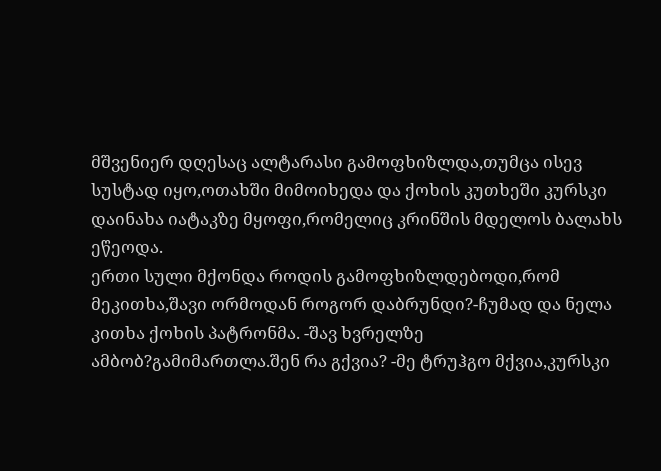მშვენიერ დღესაც ალტარასი გამოფხიზლდა,თუმცა ისევ სუსტად იყო,ოთახში მიმოიხედა და ქოხის კუთხეში კურსკი დაინახა იატაკზე მყოფი,რომელიც კრინშის მდელოს ბალახს ეწეოდა.
ერთი სული მქონდა როდის გამოფხიზლდებოდი,რომ მეკითხა,შავი ორმოდან როგორ დაბრუნდი?-ჩუმად და ნელა კითხა ქოხის პატრონმა. -შავ ხვრელზე ამბობ?გამიმართლა.შენ რა გქვია? -მე ტრუჰგო მქვია,კურსკი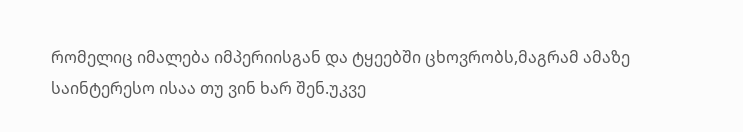რომელიც იმალება იმპერიისგან და ტყეებში ცხოვრობს,მაგრამ ამაზე საინტერესო ისაა თუ ვინ ხარ შენ.უკვე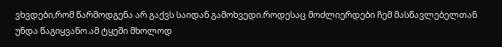ვხვდები,რომ წარმოდგენა არ გაქვს საიდან გამოხვედი.როდესაც მოძლიერდები ჩემ მასწავლებელთან უნდა წაგიყვანო.ამ ტყეში მხოლოდ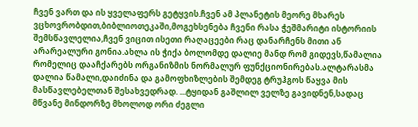ჩვენ ვართ და ის ყველაფერს გეტყვის.ჩვენ ამ პლანეტის მეორე მხარეს ვცხოვრობდით,ბიბლიოთეკაში,მოგეხსენება ჩვენი რასა ჭეშმარიტი ისტორიის შემსწავლელია,ჩვენ ვიცით ისეთი რაღაცეები რაც დანარჩენს მითი ან არარეალური გონია.ახლა ის ჭიქა ბოლომდე დალიე მანდ რომ გიდევს,წამალია რომელიც დააჩქარებს ორგანიზმის ნორმალურ ფუნქციონირებას.ალტარასმა დალია წამალი,დაიძინა და გამოფხიზლების შემდეგ ტრუჰგოს წაყვა მის მასწავლებელთან შესახვედრად. ...ტყიდან გაშლილ ველზე გავიდნენ,სადაც მწვანე მინდორზე მხოლოდ ორი ძეგლი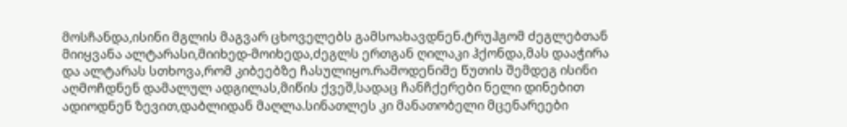მოსჩანდა,ისინი მგლის მაგვარ ცხოველებს გამსოახავდნენ.ტრუჰგომ ძეგლებთან მიიყვანა ალტარასი,მიიხედ-მოიხედა,ძეგლს ერთგან ღილაკი ჰქონდა,მას დააჭირა და ალტარას სთხოვა,რომ კიბეებზე ჩასულიყო.რამოდენიმე წუთის შემდეგ ისინი აღმოჩდნენ დამალულ ადგილას,მიწის ქვეშ,სადაც ჩანჩქერები ნელი დინებით ადიოდნენ ზევით,დაბლიდან მაღლა.სინათლეს კი მანათობელი მცენარეები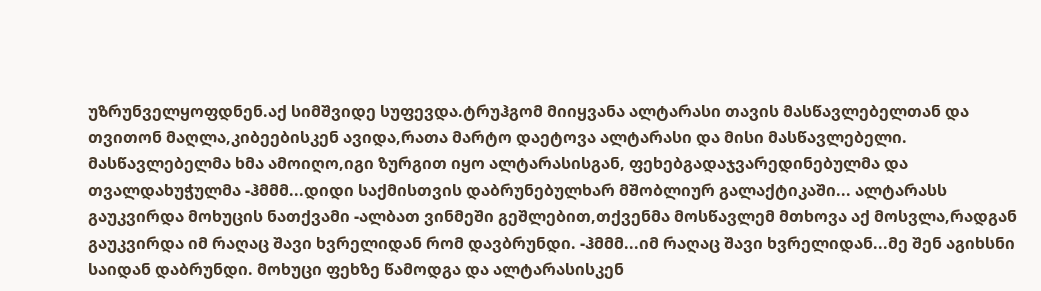უზრუნველყოფდნენ.აქ სიმშვიდე სუფევდა.ტრუჰგომ მიიყვანა ალტარასი თავის მასწავლებელთან და თვითონ მაღლა,კიბეებისკენ ავიდა,რათა მარტო დაეტოვა ალტარასი და მისი მასწავლებელი. მასწავლებელმა ხმა ამოიღო,იგი ზურგით იყო ალტარასისგან, ფეხებგადაჯვარედინებულმა და თვალდახუჭულმა -ჰმმმ...დიდი საქმისთვის დაბრუნებულხარ მშობლიურ გალაქტიკაში... ალტარასს გაუკვირდა მოხუცის ნათქვამი -ალბათ ვინმეში გეშლებით,თქვენმა მოსწავლემ მთხოვა აქ მოსვლა,რადგან გაუკვირდა იმ რაღაც შავი ხვრელიდან რომ დავბრუნდი. -ჰმმმ...იმ რაღაც შავი ხვრელიდან...მე შენ აგიხსნი საიდან დაბრუნდი. მოხუცი ფეხზე წამოდგა და ალტარასისკენ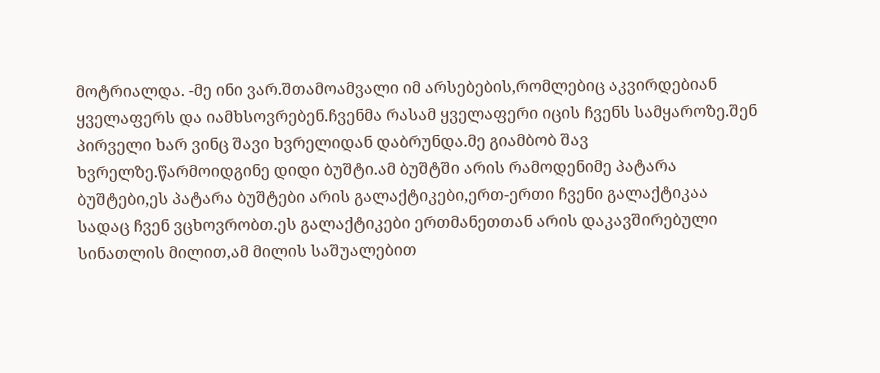მოტრიალდა. -მე ინი ვარ.შთამოამვალი იმ არსებების,რომლებიც აკვირდებიან ყველაფერს და იამხსოვრებენ.ჩვენმა რასამ ყველაფერი იცის ჩვენს სამყაროზე.შენ პირველი ხარ ვინც შავი ხვრელიდან დაბრუნდა.მე გიამბობ შავ ხვრელზე.წარმოიდგინე დიდი ბუშტი.ამ ბუშტში არის რამოდენიმე პატარა ბუშტები,ეს პატარა ბუშტები არის გალაქტიკები,ერთ-ერთი ჩვენი გალაქტიკაა სადაც ჩვენ ვცხოვრობთ.ეს გალაქტიკები ერთმანეთთან არის დაკავშირებული სინათლის მილით,ამ მილის საშუალებით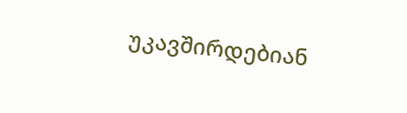უკავშირდებიან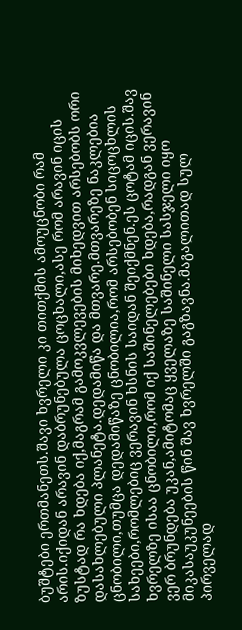ბუშტები ერთმანეთს.შავი ხვრელი კი თითქმის ამოუცნობი რამ არის.იქიდან არავინ დაბრუნებულა ცოცხალი,ასე რომ არავინ იცის ზუსტად რა ხდება იქ,მაგრამ გამოკვლევების მიხედვით არსებობს ორი დასახლებული პლანეტა.დედამიწა და მთვარე.მთვარეზე ნაკლებია ცნობილი,თუმცა დედამიწაზე ცნობილია,რომ არსებობენ სიცოცხლის სახეები,რომლებიც ვერავინ ხსნის საიდან შეიქმნენ.ეს ცოტამ იცის.შავ ხვრელზე ისაა ცნობილი,რომ იქ საშინელებები ხდება,რადგან ვერავინ ვერ ბრუნდება უკან,ამიტომაც ყველაზე საშინელი სასჯელი იყო მიკასაუკუნეების წინ შავ ხვრელში გაგზავნა.მაგალითად სულ პირველად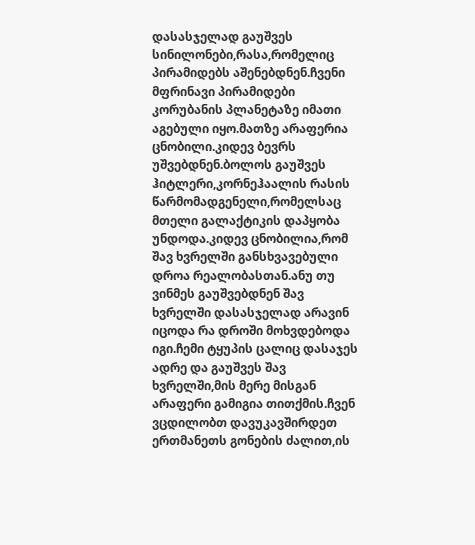დასასჯელად გაუშვეს სინილონები,რასა,რომელიც პირამიდებს აშენებდნენ.ჩვენი მფრინავი პირამიდები კორუბანის პლანეტაზე იმათი აგებული იყო.მათზე არაფერია ცნობილი.კიდევ ბევრს უშვებდნენ.ბოლოს გაუშვეს ჰიტლერი,კორნეჰაალის რასის წარმომადგენელი,რომელსაც მთელი გალაქტიკის დაპყობა უნდოდა.კიდევ ცნობილია,რომ შავ ხვრელში განსხვავებული დროა რეალობასთან.ანუ თუ ვინმეს გაუშვებდნენ შავ ხვრელში დასასჯელად არავინ იცოდა რა დროში მოხვდებოდა იგი.ჩემი ტყუპის ცალიც დასაჯეს ადრე და გაუშვეს შავ ხვრელში,მის მერე მისგან არაფერი გამიგია თითქმის.ჩვენ ვცდილობთ დავუკავშირდეთ ერთმანეთს გონების ძალით,ის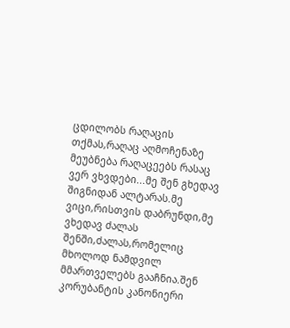ცდილობს რაღაცის თქმას,რაღაც აღმოჩენაზე მეუბნება რაღაცეებს რასაც ვერ ვხვდები...მე შენ გხედავ შიგნიდან ალტარას.მე ვიცი,რისთვის დაბრუნდი,მე ვხედავ ძალას შენში,ძალას,რომელიც მხოლოდ ნამდვილ მმართველებს გააჩნია.შენ კორუბანტის კანონიერი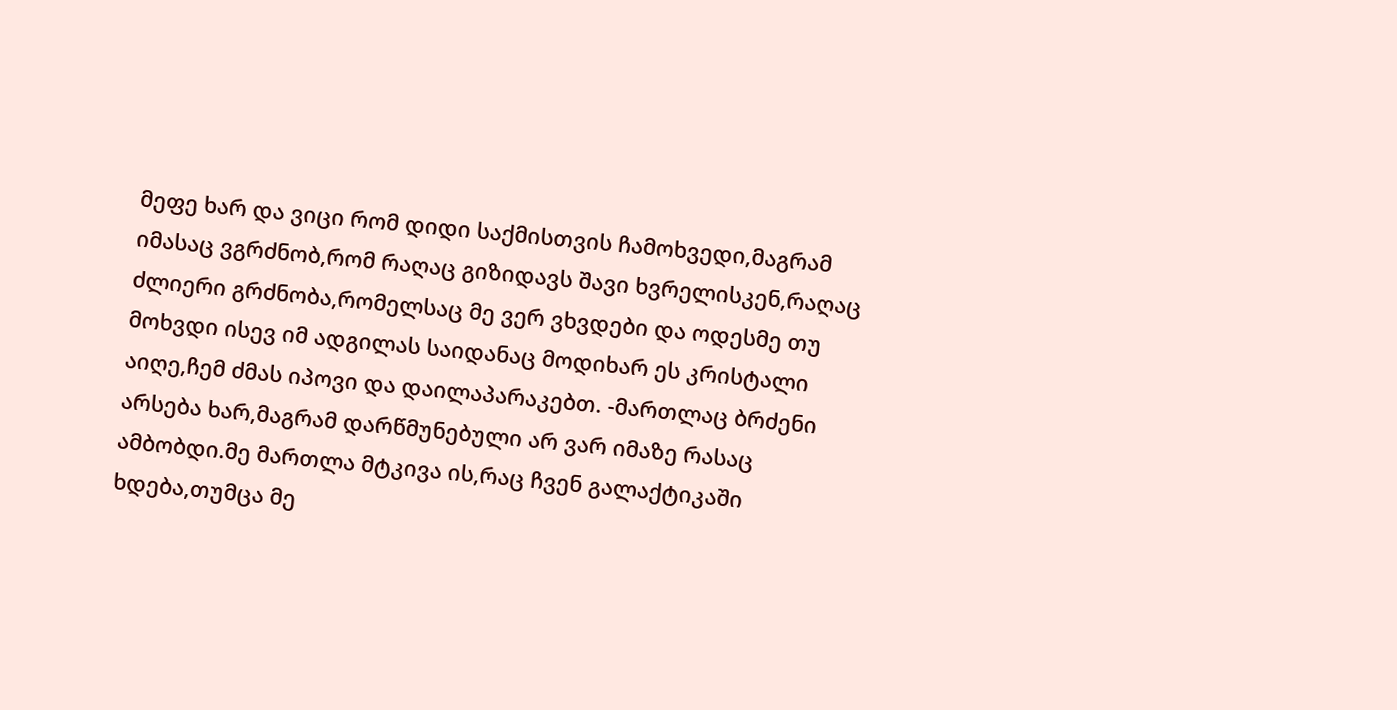მეფე ხარ და ვიცი რომ დიდი საქმისთვის ჩამოხვედი,მაგრამ იმასაც ვგრძნობ,რომ რაღაც გიზიდავს შავი ხვრელისკენ,რაღაც ძლიერი გრძნობა,რომელსაც მე ვერ ვხვდები და ოდესმე თუ მოხვდი ისევ იმ ადგილას საიდანაც მოდიხარ ეს კრისტალი აიღე,ჩემ ძმას იპოვი და დაილაპარაკებთ. -მართლაც ბრძენი არსება ხარ,მაგრამ დარწმუნებული არ ვარ იმაზე რასაც ამბობდი.მე მართლა მტკივა ის,რაც ჩვენ გალაქტიკაში ხდება,თუმცა მე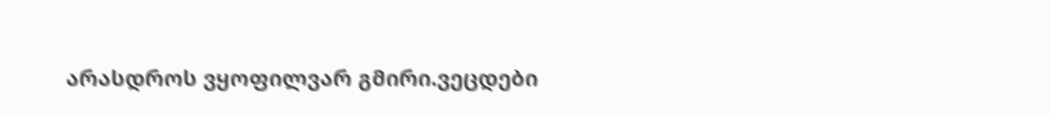არასდროს ვყოფილვარ გმირი.ვეცდები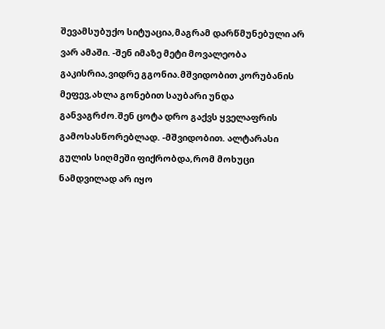შევამსუბუქო სიტუაცია,მაგრამ დარწმუნებული არ ვარ ამაში. -შენ იმაზე მეტი მოვალეობა გაკისრია,ვიდრე გგონია.მშვიდობით კორუბანის მეფევ,ახლა გონებით საუბარი უნდა განვაგრძო.შენ ცოტა დრო გაქვს ყველაფრის გამოსასწორებლად. -მშვიდობით. ალტარასი გულის სიღმეში ფიქრობდა,რომ მოხუცი ნამდვილად არ იყო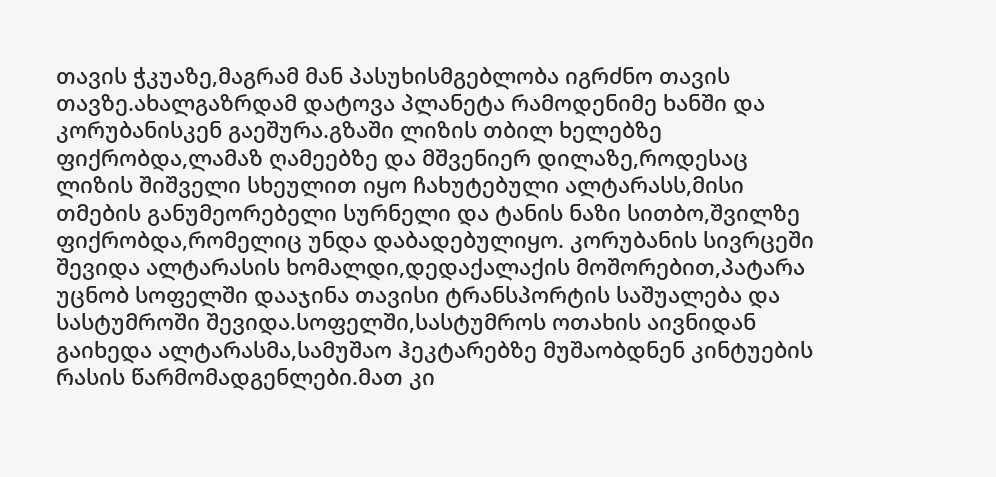თავის ჭკუაზე,მაგრამ მან პასუხისმგებლობა იგრძნო თავის თავზე.ახალგაზრდამ დატოვა პლანეტა რამოდენიმე ხანში და კორუბანისკენ გაეშურა.გზაში ლიზის თბილ ხელებზე ფიქრობდა,ლამაზ ღამეებზე და მშვენიერ დილაზე,როდესაც ლიზის შიშველი სხეულით იყო ჩახუტებული ალტარასს,მისი თმების განუმეორებელი სურნელი და ტანის ნაზი სითბო,შვილზე ფიქრობდა,რომელიც უნდა დაბადებულიყო. კორუბანის სივრცეში შევიდა ალტარასის ხომალდი,დედაქალაქის მოშორებით,პატარა უცნობ სოფელში დააჯინა თავისი ტრანსპორტის საშუალება და სასტუმროში შევიდა.სოფელში,სასტუმროს ოთახის აივნიდან გაიხედა ალტარასმა,სამუშაო ჰეკტარებზე მუშაობდნენ კინტუების რასის წარმომადგენლები.მათ კი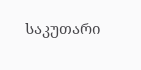საკუთარი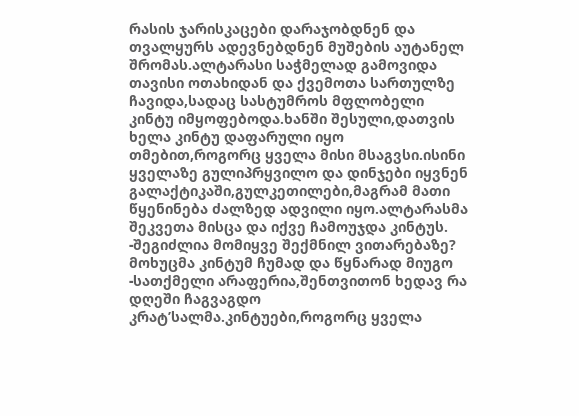რასის ჯარისკაცები დარაჯობდნენ და თვალყურს ადევნებდნენ მუშების აუტანელ შრომას.ალტარასი საჭმელად გამოვიდა თავისი ოთახიდან და ქვემოთა სართულზე ჩავიდა,სადაც სასტუმროს მფლობელი კინტუ იმყოფებოდა.ხანში შესული,დათვის ხელა კინტუ დაფარული იყო თმებით,როგორც ყველა მისი მსაგვსი.ისინი ყველაზე გულიპრყვილო და დინჯები იყვნენ გალაქტიკაში,გულკეთილები,მაგრამ მათი წყენინება ძალზედ ადვილი იყო.ალტარასმა შეკვეთა მისცა და იქვე ჩამოუჯდა კინტუს. -შეგიძლია მომიყვე შექმნილ ვითარებაზე? მოხუცმა კინტუმ ჩუმად და წყნარად მიუგო -სათქმელი არაფერია,შენთვითონ ხედავ რა დღეში ჩაგვაგდო კრატ’სალმა.კინტუები,როგორც ყველა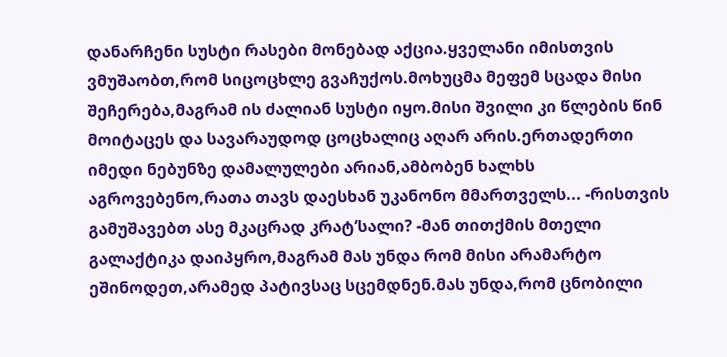დანარჩენი სუსტი რასები მონებად აქცია.ყველანი იმისთვის ვმუშაობთ,რომ სიცოცხლე გვაჩუქოს.მოხუცმა მეფემ სცადა მისი შეჩერება,მაგრამ ის ძალიან სუსტი იყო.მისი შვილი კი წლების წინ მოიტაცეს და სავარაუდოდ ცოცხალიც აღარ არის.ერთადერთი იმედი ნებუნზე დამალულები არიან,ამბობენ ხალხს აგროვებენო,რათა თავს დაესხან უკანონო მმართველს... -რისთვის გამუშავებთ ასე მკაცრად კრატ’სალი? -მან თითქმის მთელი გალაქტიკა დაიპყრო,მაგრამ მას უნდა რომ მისი არამარტო ეშინოდეთ,არამედ პატივსაც სცემდნენ.მას უნდა,რომ ცნობილი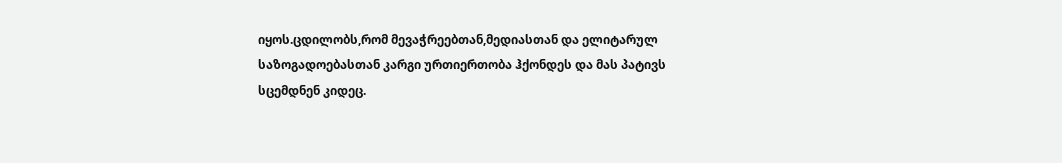იყოს.ცდილობს,რომ მევაჭრეებთან,მედიასთან და ელიტარულ საზოგადოებასთან კარგი ურთიერთობა ჰქონდეს და მას პატივს სცემდნენ კიდეც.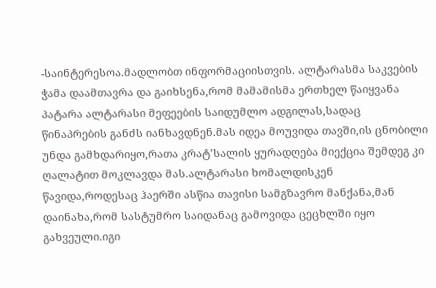-საინტერესოა.მადლობთ ინფორმაციისთვის. ალტარასმა საკვების ჭამა დაამთავრა და გაიხსენა,რომ მამამისმა ერთხელ წაიყვანა პატარა ალტარასი მეფეების საიდუმლო ადგილას,სადაც წინაპრების განძს იანხავდნენ.მას იდეა მოუვიდა თავში,ის ცნობილი უნდა გამხდარიყო,რათა კრატ’სალის ყურადღება მიექცია შემდეგ კი ღალატით მოკლავდა მას.ალტარასი ხომალდისკენ წავიდა,როდესაც ჰაერში ასწია თავისი სამგზავრო მანქანა,მან დაინახა,რომ სასტუმრო საიდანაც გამოვიდა ცეცხლში იყო გახვეული.იგი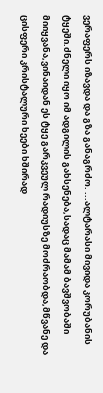ვერაფერს იზავდა და გზა განაგრძო. ...ალტარასი მივიდა კორუბანის ტყეში.ძნელი იყო იმ ადგილის გახსენება,სადაც მამამ ბავშვობაში მიიყვანა,ვინაიდან ეს ტყე გარკვეულ რადიუსზე მოძრაობდა,მწვანე და ცისფერი კრისტალური ხეები ხშირად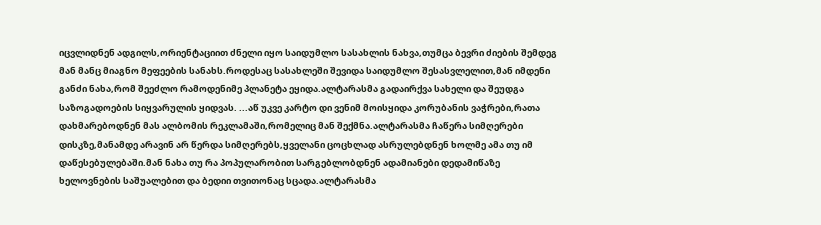იცვლიდნენ ადგილს,ორიენტაციით ძნელი იყო საიდუმლო სასახლის ნახვა,თუმცა ბევრი ძიების შემდეგ მან მანც მიაგნო მეფეების სანახს.როდესაც სასახლეში შევიდა საიდუმლო შესასვლელით,მან იმდენი განძი ნახა,რომ შეეძლო რამოდენიმე პლანეტა ეყიდა.ალტარასმა გადაირქვა სახელი და შეუდგა საზოგადოების სიყვარულის ყიდვას. ...აწ უკვე კარტო დი ვენიმ მოისყიდა კორუბანის ვაჭრები,რათა დახმარებოდნენ მას ალბომის რეკლამაში,რომელიც მან შექმნა.ალტარასმა ჩაწერა სიმღერები დისკზე,მანამდე არავინ არ წერდა სიმღერებს,ყველანი ცოცხლად ასრულებდნენ ხოლმე ამა თუ იმ დაწესებულებაში.მან ნახა თუ რა პოპულარობით სარგებლობდნენ ადამიანები დედამიწაზე ხელოვნების საშუალებით და ბედიი თვითონაც სცადა.ალტარასმა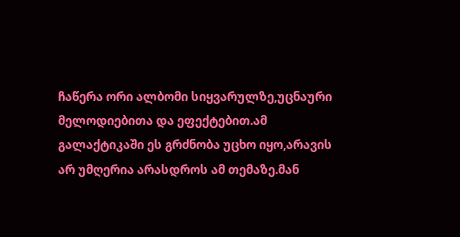ჩაწერა ორი ალბომი სიყვარულზე,უცნაური მელოდიებითა და ეფექტებით.ამ გალაქტიკაში ეს გრძნობა უცხო იყო,არავის არ უმღერია არასდროს ამ თემაზე.მან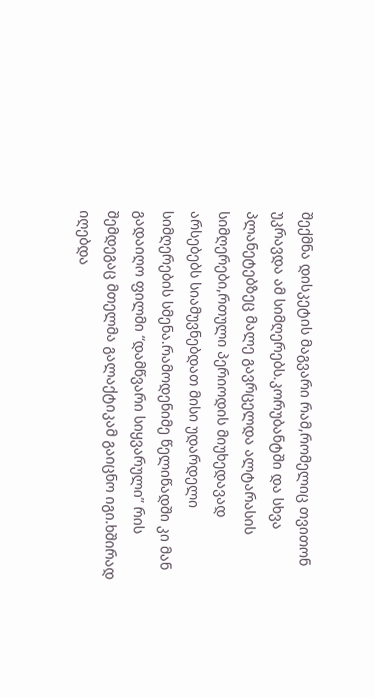შექმნა დისკეტის მაგვარი რამ,რომელიც თვითონ უკრავდა ამ სიმღერებს.კორუბანტში და სხვა პლანეტებზეც მალე გავრცელდა ალტარასის სიმღერები,რთული პერიოდის მიუხედავად არსებებს სიამუვნებდათ მისი უდარდელი სიმღერების სმენა.რამოდენიმე წელიწადში კი მან გადაიღო ფილმი “დამწვარი სიყვარული” რის შემდეგაც მთელმა გალაქტიკამ გაიცნო იგი.ხშირად იღებდა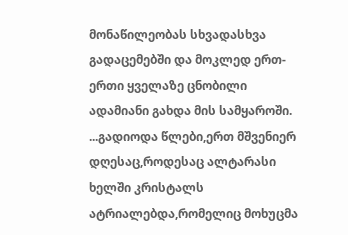მონაწილეობას სხვადასხვა გადაცემებში და მოკლედ ერთ-ერთი ყველაზე ცნობილი ადამიანი გახდა მის სამყაროში. ...გადიოდა წლები,ერთ მშვენიერ დღესაც,როდესაც ალტარასი ხელში კრისტალს ატრიალებდა,რომელიც მოხუცმა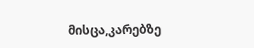მისცა,კარებზე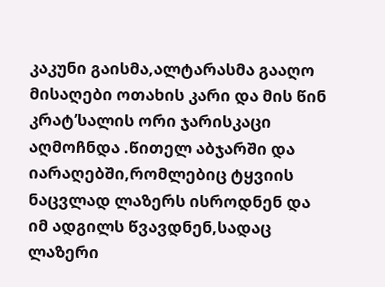კაკუნი გაისმა,ალტარასმა გააღო მისაღები ოთახის კარი და მის წინ კრატ’სალის ორი ჯარისკაცი აღმოჩნდა .წითელ აბჯარში და იარაღებში,რომლებიც ტყვიის ნაცვლად ლაზერს ისროდნენ და იმ ადგილს წვავდნენ,სადაც ლაზერი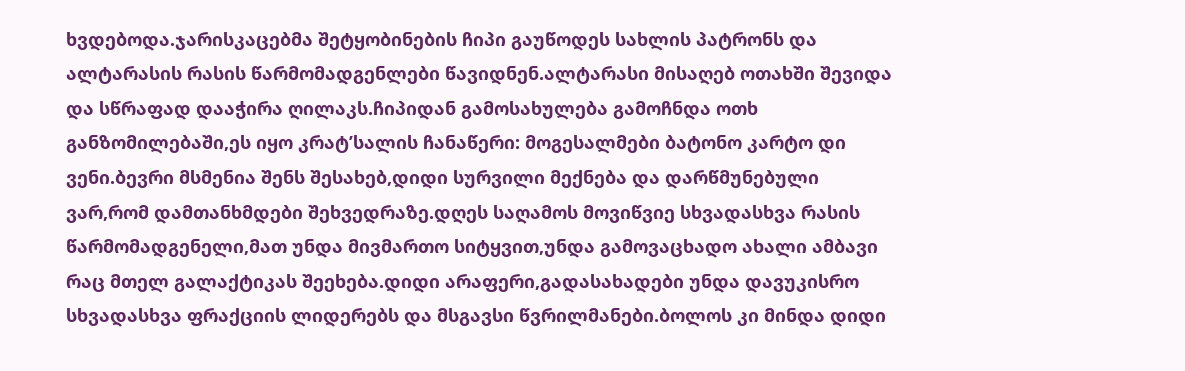ხვდებოდა.ჯარისკაცებმა შეტყობინების ჩიპი გაუწოდეს სახლის პატრონს და ალტარასის რასის წარმომადგენლები წავიდნენ.ალტარასი მისაღებ ოთახში შევიდა და სწრაფად დააჭირა ღილაკს.ჩიპიდან გამოსახულება გამოჩნდა ოთხ განზომილებაში,ეს იყო კრატ’სალის ჩანაწერი: მოგესალმები ბატონო კარტო დი ვენი.ბევრი მსმენია შენს შესახებ,დიდი სურვილი მექნება და დარწმუნებული ვარ,რომ დამთანხმდები შეხვედრაზე.დღეს საღამოს მოვიწვიე სხვადასხვა რასის წარმომადგენელი,მათ უნდა მივმართო სიტყვით,უნდა გამოვაცხადო ახალი ამბავი რაც მთელ გალაქტიკას შეეხება.დიდი არაფერი,გადასახადები უნდა დავუკისრო სხვადასხვა ფრაქციის ლიდერებს და მსგავსი წვრილმანები.ბოლოს კი მინდა დიდი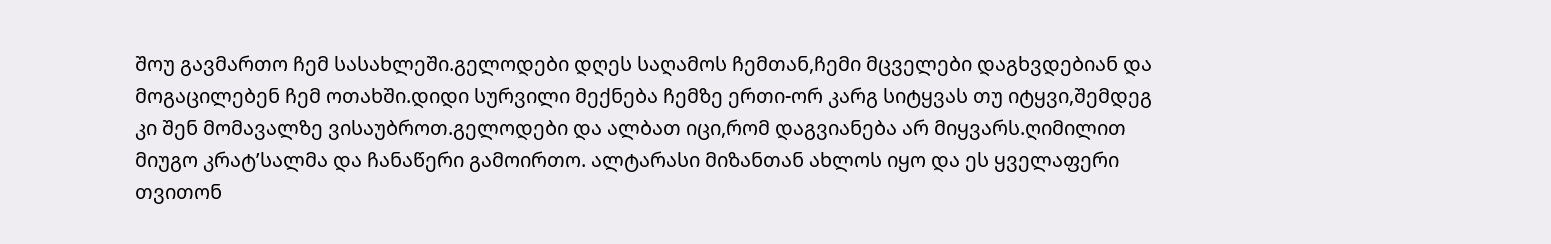შოუ გავმართო ჩემ სასახლეში.გელოდები დღეს საღამოს ჩემთან,ჩემი მცველები დაგხვდებიან და მოგაცილებენ ჩემ ოთახში.დიდი სურვილი მექნება ჩემზე ერთი-ორ კარგ სიტყვას თუ იტყვი,შემდეგ კი შენ მომავალზე ვისაუბროთ.გელოდები და ალბათ იცი,რომ დაგვიანება არ მიყვარს.ღიმილით მიუგო კრატ’სალმა და ჩანაწერი გამოირთო. ალტარასი მიზანთან ახლოს იყო და ეს ყველაფერი თვითონ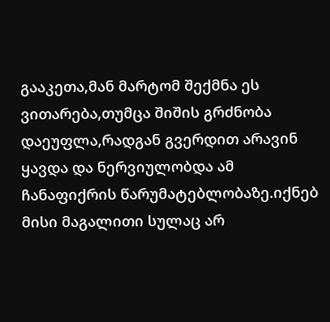გააკეთა,მან მარტომ შექმნა ეს ვითარება,თუმცა შიშის გრძნობა დაეუფლა,რადგან გვერდით არავინ ყავდა და ნერვიულობდა ამ ჩანაფიქრის წარუმატებლობაზე.იქნებ მისი მაგალითი სულაც არ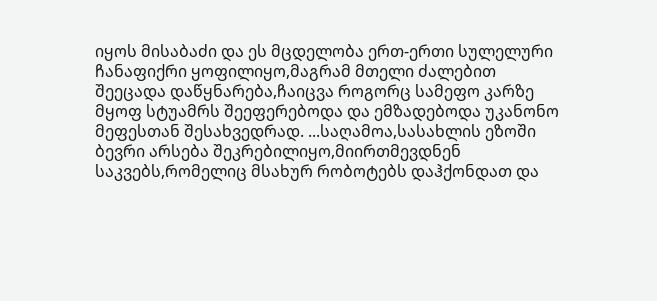იყოს მისაბაძი და ეს მცდელობა ერთ-ერთი სულელური ჩანაფიქრი ყოფილიყო,მაგრამ მთელი ძალებით შეეცადა დაწყნარება,ჩაიცვა როგორც სამეფო კარზე მყოფ სტუამრს შეეფერებოდა და ემზადებოდა უკანონო მეფესთან შესახვედრად. ...საღამოა,სასახლის ეზოში ბევრი არსება შეკრებილიყო,მიირთმევდნენ საკვებს,რომელიც მსახურ რობოტებს დაჰქონდათ და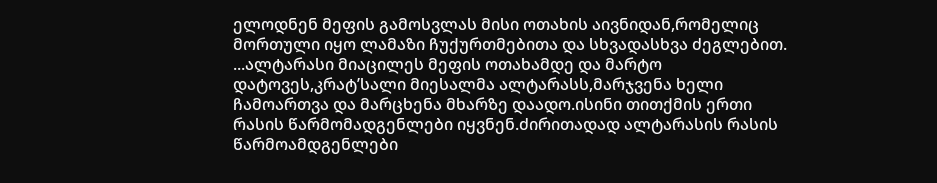ელოდნენ მეფის გამოსვლას მისი ოთახის აივნიდან,რომელიც მორთული იყო ლამაზი ჩუქურთმებითა და სხვადასხვა ძეგლებით. ...ალტარასი მიაცილეს მეფის ოთახამდე და მარტო დატოვეს,კრატ’სალი მიესალმა ალტარასს,მარჯვენა ხელი ჩამოართვა და მარცხენა მხარზე დაადო.ისინი თითქმის ერთი რასის წარმომადგენლები იყვნენ.ძირითადად ალტარასის რასის წარმოამდგენლები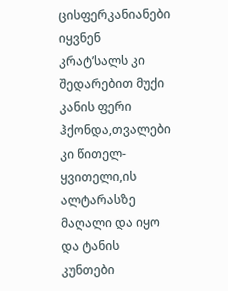ცისფერკანიანები იყვნენ კრატ’სალს კი შედარებით მუქი კანის ფერი ჰქონდა,თვალები კი წითელ-ყვითელი,ის ალტარასზე მაღალი და იყო და ტანის კუნთები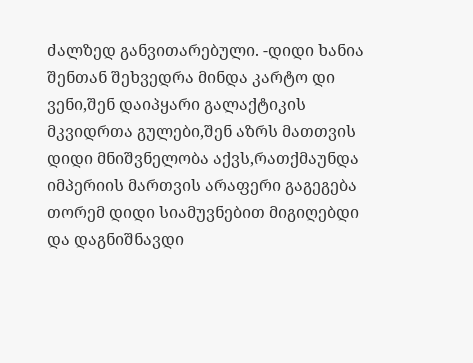ძალზედ განვითარებული. -დიდი ხანია შენთან შეხვედრა მინდა კარტო დი ვენი,შენ დაიპყარი გალაქტიკის მკვიდრთა გულები,შენ აზრს მათთვის დიდი მნიშვნელობა აქვს,რათქმაუნდა იმპერიის მართვის არაფერი გაგეგება თორემ დიდი სიამუვნებით მიგიღებდი და დაგნიშნავდი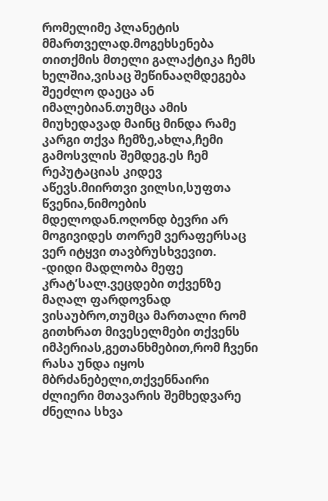რომელიმე პლანეტის მმართველად.მოგეხსენება თითქმის მთელი გალაქტიკა ჩემს ხელშია,ვისაც შეწინააღმდეგება შეეძლო დაეცა ან იმალებიან.თუმცა ამის მიუხედავად მაინც მინდა რამე კარგი თქვა ჩემზე,ახლა,ჩემი გამოსვლის შემდეგ.ეს ჩემ რეპუტაციას კიდევ აწევს.მიირთვი ვილსი,სუფთა წვენია,ნიმოების მდელოდან.ოღონდ ბევრი არ მოგივიდეს თორემ ვერაფერსაც ვერ იტყვი თავბრუსხვევით. -დიდი მადლობა მეფე კრატ’სალ.ვეცდები თქვენზე მაღალ ფარდოვნად ვისაუბრო,თუმცა მართალი რომ გითხრათ მივესელმები თქვენს იმპერიას,გეთანხმებით,რომ ჩვენი რასა უნდა იყოს მბრძანებელი,თქვენნაირი ძლიერი მთავარის შემხედვარე ძნელია სხვა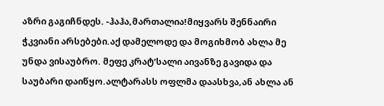აზრი გაგიჩნდეს. -ჰაჰა,მართალია!მიყვარს შენნაირი ჭკვიანი არსებები.აქ დამელოდე და მოგიხმობ ახლა მე უნდა ვისაუბრო. მეფე კრატ’სალი აივანზე გავიდა და საუბარი დაიწყო.ალტარასს ოფლმა დაასხვა,ან ახლა ან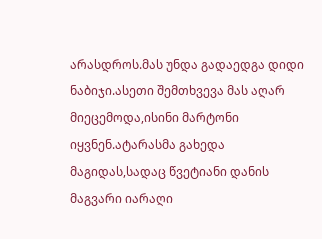არასდროს.მას უნდა გადაედგა დიდი ნაბიჯი.ასეთი შემთხვევა მას აღარ მიეცემოდა,ისინი მარტონი იყვნენ.ატარასმა გახედა მაგიდას,სადაც წვეტიანი დანის მაგვარი იარაღი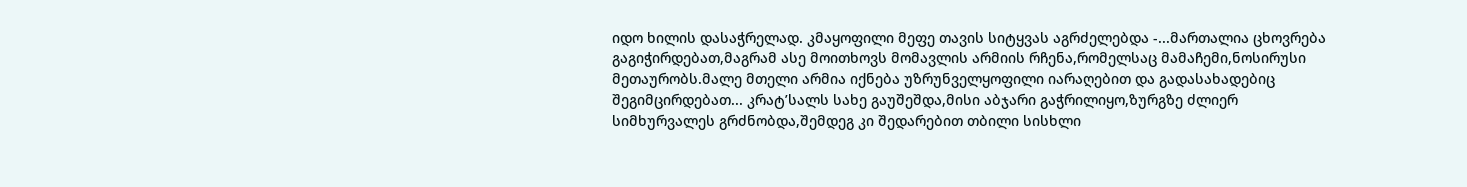იდო ხილის დასაჭრელად. კმაყოფილი მეფე თავის სიტყვას აგრძელებდა -...მართალია ცხოვრება გაგიჭირდებათ,მაგრამ ასე მოითხოვს მომავლის არმიის რჩენა,რომელსაც მამაჩემი,ნოსირუსი მეთაურობს.მალე მთელი არმია იქნება უზრუნველყოფილი იარაღებით და გადასახადებიც შეგიმცირდებათ... კრატ’სალს სახე გაუშეშდა,მისი აბჯარი გაჭრილიყო,ზურგზე ძლიერ სიმხურვალეს გრძნობდა,შემდეგ კი შედარებით თბილი სისხლი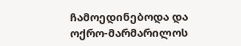ჩამოედინებოდა და ოქრო-მარმარილოს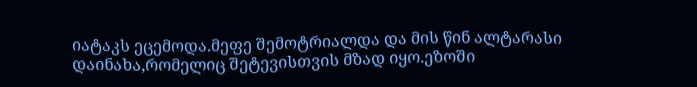იატაკს ეცემოდა.მეფე შემოტრიალდა და მის წინ ალტარასი დაინახა,რომელიც შეტევისთვის მზად იყო.ეზოში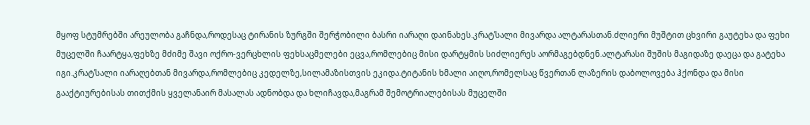მყოფ სტუმრებში არეულობა გაჩნდა,როდესაც ტირანის ზურგში შერჭობილი ბასრი იარაღი დაინახეს.კრატ’სალი მივარდა ალტარასთან.ძლიერი მუშტით ცხვირი გაუტეხა და ფეხი მუცელში ჩაარტყა,ფეხზე მძიმე შავი ოქრო-ვერცხლის ფეხსაცმელები ეცვა,რომლებიც მისი დარტყმის სიძლიერეს აორმაგებდნენ.ალტარასი შუშის მაგიდაზე დაეცა და გატეხა იგი.კრატ’სალი იარაღებთან მივარდა,რომლებიც კედელზე,სილამაზისთვის ეკიდა.ტიტანის ხმალი აიღო,რომელსაც წვერთან ლაზერის დაბოლოვება ჰქონდა და მისი გააქტიურებისას თითქმის ყველანაირ მასალას ადნობდა და ხლიჩავდა,მაგრამ შემოტრიალებისას მუცელში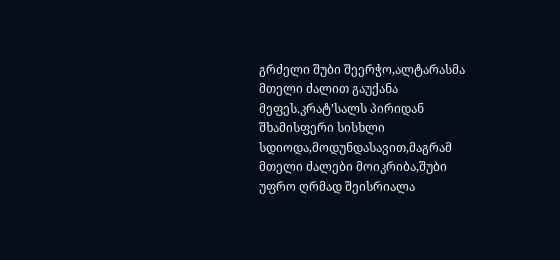გრძელი შუბი შეერჭო,ალტარასმა მთელი ძალით გაუქანა მეფეს.კრატ’სალს პირიდან შხამისფერი სისხლი სდიოდა,მოდუნდასავით,მაგრამ მთელი ძალები მოიკრიბა,შუბი უფრო ღრმად შეისრიალა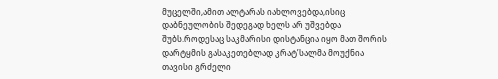მუცელში,ამით ალტარას იახლოვებდა,ისიც დაბნეულობის შედეგად ხელს არ უშვებდა შუბს.როდესაც საკმარისი დისტანცია იყო მათ შორის დარტყმის გასაკეთებლად კრატ’სალმა მოუქნია თავისი გრძელი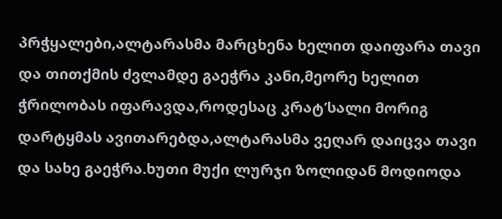პრჭყალები,ალტარასმა მარცხენა ხელით დაიფარა თავი და თითქმის ძვლამდე გაეჭრა კანი,მეორე ხელით ჭრილობას იფარავდა,როდესაც კრატ’სალი მორიგ დარტყმას ავითარებდა,ალტარასმა ვეღარ დაიცვა თავი და სახე გაეჭრა.ხუთი მუქი ლურჯი ზოლიდან მოდიოდა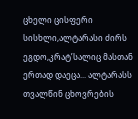ცხელი ცისფერი სისხლი,ალტარასი ძირს ეგდო,კრატ’სალიც მასთან ერთად დაეცა... ალტარასს თვალწინ ცხოვრების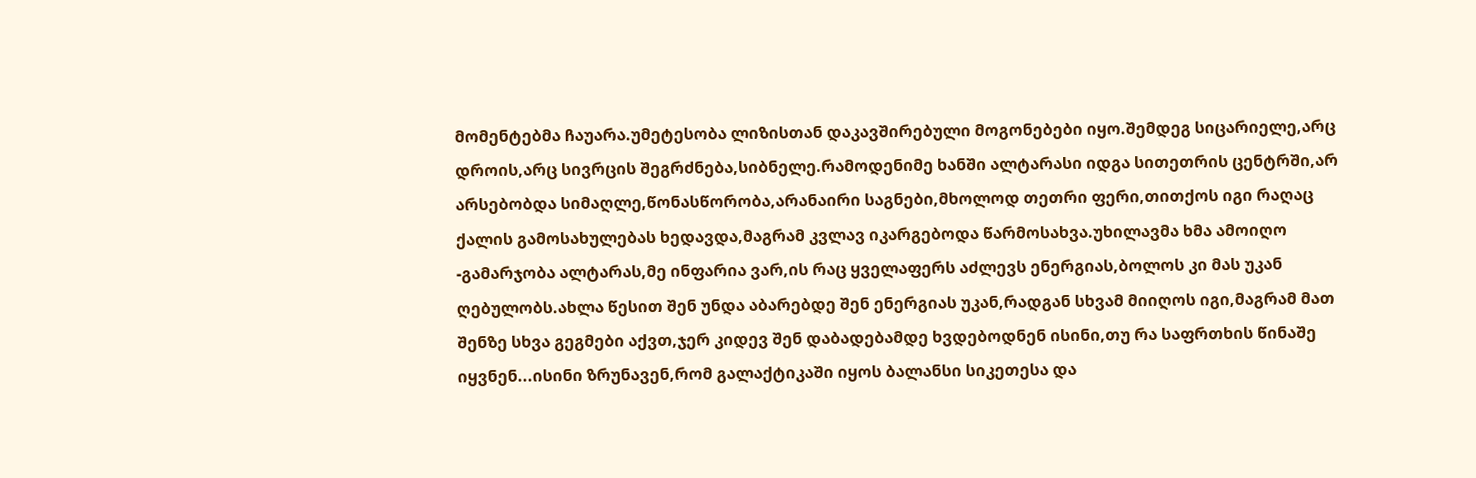მომენტებმა ჩაუარა.უმეტესობა ლიზისთან დაკავშირებული მოგონებები იყო.შემდეგ სიცარიელე,არც დროის,არც სივრცის შეგრძნება,სიბნელე.რამოდენიმე ხანში ალტარასი იდგა სითეთრის ცენტრში,არ არსებობდა სიმაღლე,წონასწორობა,არანაირი საგნები,მხოლოდ თეთრი ფერი,თითქოს იგი რაღაც ქალის გამოსახულებას ხედავდა,მაგრამ კვლავ იკარგებოდა წარმოსახვა.უხილავმა ხმა ამოიღო -გამარჯობა ალტარას,მე ინფარია ვარ,ის რაც ყველაფერს აძლევს ენერგიას,ბოლოს კი მას უკან ღებულობს.ახლა წესით შენ უნდა აბარებდე შენ ენერგიას უკან,რადგან სხვამ მიიღოს იგი,მაგრამ მათ შენზე სხვა გეგმები აქვთ,ჯერ კიდევ შენ დაბადებამდე ხვდებოდნენ ისინი,თუ რა საფრთხის წინაშე იყვნენ...ისინი ზრუნავენ,რომ გალაქტიკაში იყოს ბალანსი სიკეთესა და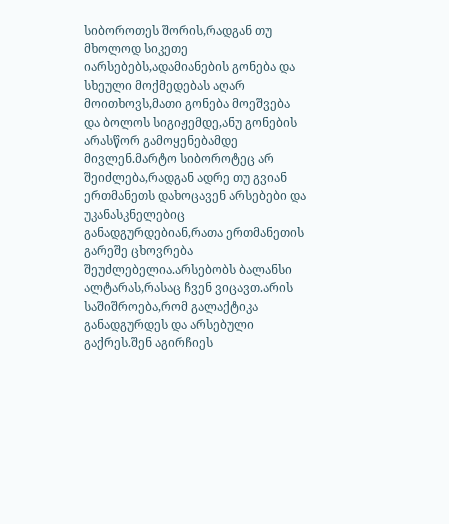სიბოროთეს შორის,რადგან თუ მხოლოდ სიკეთე იარსებებს,ადამიანების გონება და სხეული მოქმედებას აღარ მოითხოვს,მათი გონება მოეშვება და ბოლოს სიგიჟემდე,ანუ გონების არასწორ გამოყენებამდე მივლენ.მარტო სიბოროტეც არ შეიძლება,რადგან ადრე თუ გვიან ერთმანეთს დახოცავენ არსებები და უკანასკნელებიც განადგურდებიან,რათა ერთმანეთის გარეშე ცხოვრება შეუძლებელია.არსებობს ბალანსი ალტარას,რასაც ჩვენ ვიცავთ.არის საშიშროება,რომ გალაქტიკა განადგურდეს და არსებული გაქრეს.შენ აგირჩიეს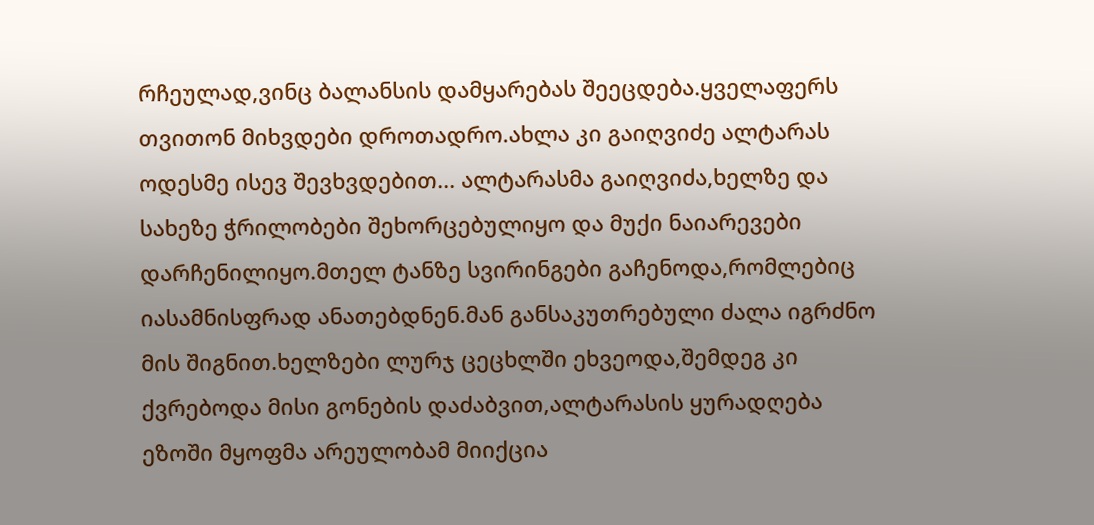რჩეულად,ვინც ბალანსის დამყარებას შეეცდება.ყველაფერს თვითონ მიხვდები დროთადრო.ახლა კი გაიღვიძე ალტარას ოდესმე ისევ შევხვდებით... ალტარასმა გაიღვიძა,ხელზე და სახეზე ჭრილობები შეხორცებულიყო და მუქი ნაიარევები დარჩენილიყო.მთელ ტანზე სვირინგები გაჩენოდა,რომლებიც იასამნისფრად ანათებდნენ.მან განსაკუთრებული ძალა იგრძნო მის შიგნით.ხელზები ლურჯ ცეცხლში ეხვეოდა,შემდეგ კი ქვრებოდა მისი გონების დაძაბვით,ალტარასის ყურადღება ეზოში მყოფმა არეულობამ მიიქცია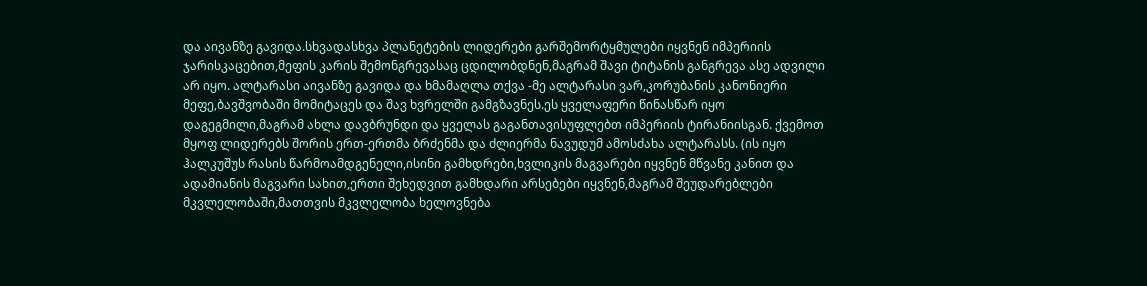და აივანზე გავიდა.სხვადასხვა პლანეტების ლიდერები გარშემორტყმულები იყვნენ იმპერიის ჯარისკაცებით,მეფის კარის შემონგრევასაც ცდილობდნენ,მაგრამ შავი ტიტანის განგრევა ასე ადვილი არ იყო. ალტარასი აივანზე გავიდა და ხმამაღლა თქვა -მე ალტარასი ვარ,კორუბანის კანონიერი მეფე,ბავშვობაში მომიტაცეს და შავ ხვრელში გამგზავნეს.ეს ყველაფერი წინასწარ იყო დაგეგმილი,მაგრამ ახლა დავბრუნდი და ყველას გაგანთავისუფლებთ იმპერიის ტირანიისგან. ქვემოთ მყოფ ლიდერებს შორის ერთ-ერთმა ბრძენმა და ძლიერმა ნავუდუმ ამოსძახა ალტარასს. (ის იყო ჰალკუშუს რასის წარმოამდგენელი,ისინი გამხდრები,ხვლიკის მაგვარები იყვნენ მწვანე კანით და ადამიანის მაგვარი სახით,ერთი შეხედვით გამხდარი არსებები იყვნენ,მაგრამ შეუდარებლები მკვლელობაში,მათთვის მკვლელობა ხელოვნება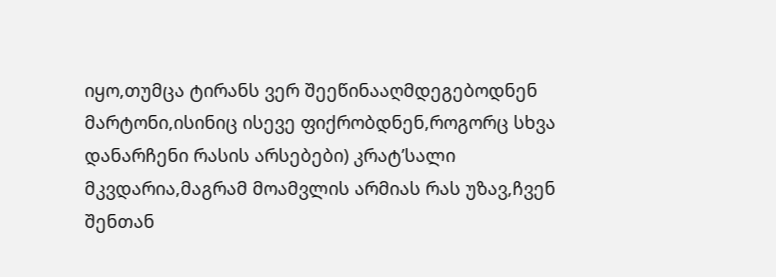იყო,თუმცა ტირანს ვერ შეეწინააღმდეგებოდნენ მარტონი,ისინიც ისევე ფიქრობდნენ,როგორც სხვა დანარჩენი რასის არსებები) კრატ’სალი მკვდარია,მაგრამ მოამვლის არმიას რას უზავ,ჩვენ შენთან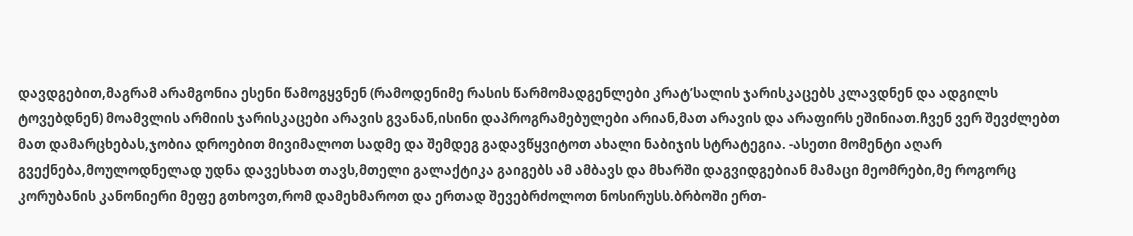დავდგებით,მაგრამ არამგონია ესენი წამოგყვნენ (რამოდენიმე რასის წარმომადგენლები კრატ’სალის ჯარისკაცებს კლავდნენ და ადგილს ტოვებდნენ) მოამვლის არმიის ჯარისკაცები არავის გვანან,ისინი დაპროგრამებულები არიან,მათ არავის და არაფირს ეშინიათ.ჩვენ ვერ შევძლებთ მათ დამარცხებას,ჯობია დროებით მივიმალოთ სადმე და შემდეგ გადავწყვიტოთ ახალი ნაბიჯის სტრატეგია. -ასეთი მომენტი აღარ გვექნება,მოულოდნელად უდნა დავესხათ თავს,მთელი გალაქტიკა გაიგებს ამ ამბავს და მხარში დაგვიდგებიან მამაცი მეომრები,მე როგორც კორუბანის კანონიერი მეფე გთხოვთ,რომ დამეხმაროთ და ერთად შევებრძოლოთ ნოსირუსს.ბრბოში ერთ-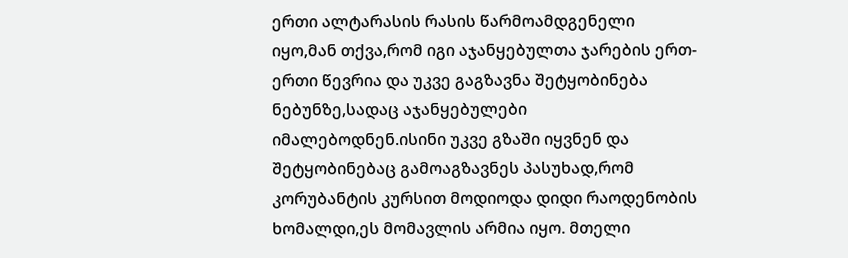ერთი ალტარასის რასის წარმოამდგენელი იყო,მან თქვა,რომ იგი აჯანყებულთა ჯარების ერთ-ერთი წევრია და უკვე გაგზავნა შეტყობინება ნებუნზე,სადაც აჯანყებულები იმალებოდნენ.ისინი უკვე გზაში იყვნენ და შეტყობინებაც გამოაგზავნეს პასუხად,რომ კორუბანტის კურსით მოდიოდა დიდი რაოდენობის ხომალდი,ეს მომავლის არმია იყო. მთელი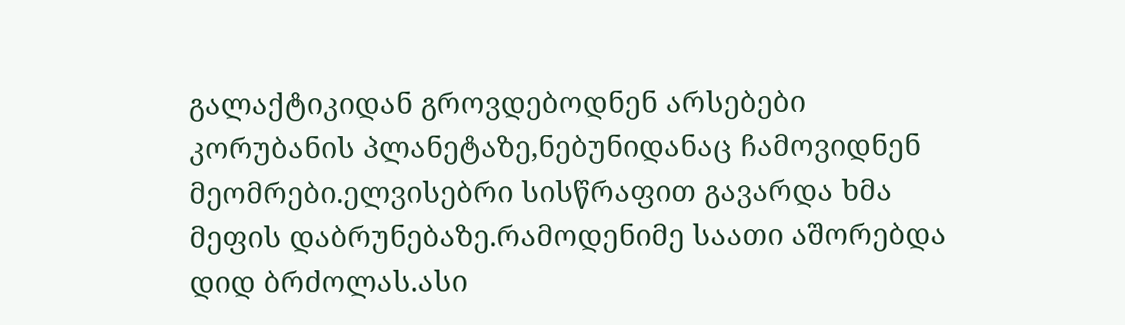გალაქტიკიდან გროვდებოდნენ არსებები კორუბანის პლანეტაზე,ნებუნიდანაც ჩამოვიდნენ მეომრები.ელვისებრი სისწრაფით გავარდა ხმა მეფის დაბრუნებაზე.რამოდენიმე საათი აშორებდა დიდ ბრძოლას.ასი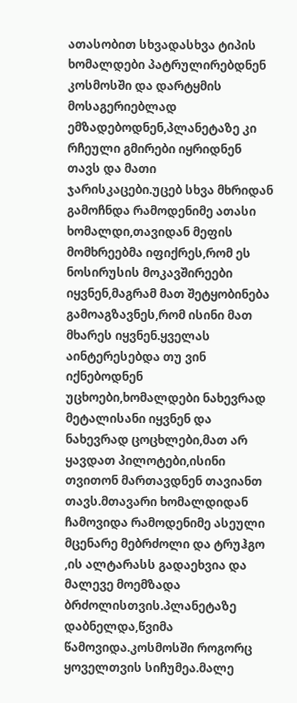ათასობით სხვადასხვა ტიპის ხომალდები პატრულირებდნენ კოსმოსში და დარტყმის მოსაგერიებლად ემზადებოდნენ,პლანეტაზე კი რჩეული გმირები იყრიდნენ თავს და მათი ჯარისკაცები.უცებ სხვა მხრიდან გამოჩნდა რამოდენიმე ათასი ხომალდი,თავიდან მეფის მომხრეებმა იფიქრეს,რომ ეს ნოსირუსის მოკავშირეები იყვნენ,მაგრამ მათ შეტყობინება გამოაგზავნეს,რომ ისინი მათ მხარეს იყვნენ.ყველას აინტერესებდა თუ ვინ იქნებოდნენ უცხოები,ხომალდები ნახევრად მეტალისანი იყვნენ და ნახევრად ცოცხლები,მათ არ ყავდათ პილოტები,ისინი თვითონ მართავდნენ თავიანთ თავს.მთავარი ხომალდიდან ჩამოვიდა რამოდენიმე ასეული მცენარე მებრძოლი და ტრუჰგო ,ის ალტარასს გადაეხვია და მალევე მოემზადა ბრძოლისთვის.პლანეტაზე დაბნელდა,წვიმა წამოვიდა.კოსმოსში როგორც ყოველთვის სიჩუმეა.მალე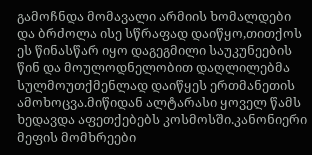გამოჩნდა მომავალი არმიის ხომალდები და ბრძოლა ისე სწრაფად დაიწყო,თითქოს ეს წინასწარ იყო დაგეგმილი საუკუნეების წინ და მოულოდნელობით დაღლილებმა სულმოუთქმენლად დაიწყეს ერთმანეთის ამოხოცვა.მიწიდან ალტარასი ყოველ წამს ხედავდა აფეთქებებს კოსმოსში.კანონიერი მეფის მომხრეები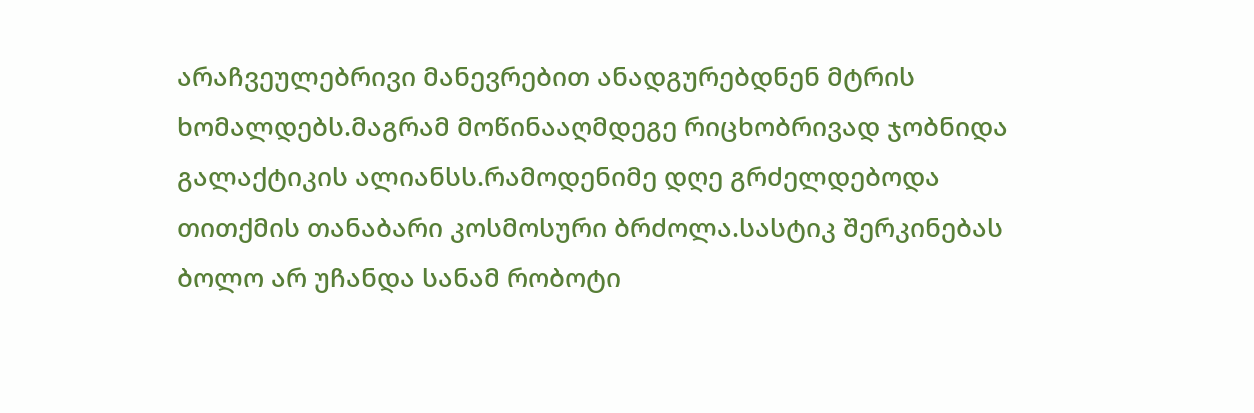არაჩვეულებრივი მანევრებით ანადგურებდნენ მტრის ხომალდებს.მაგრამ მოწინააღმდეგე რიცხობრივად ჯობნიდა გალაქტიკის ალიანსს.რამოდენიმე დღე გრძელდებოდა თითქმის თანაბარი კოსმოსური ბრძოლა.სასტიკ შერკინებას ბოლო არ უჩანდა სანამ რობოტი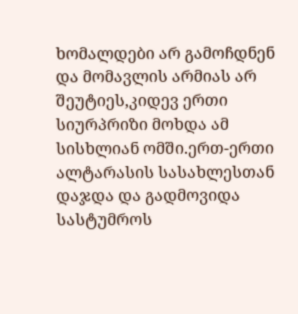ხომალდები არ გამოჩდნენ და მომავლის არმიას არ შეუტიეს,კიდევ ერთი სიურპრიზი მოხდა ამ სისხლიან ომში.ერთ-ერთი ალტარასის სასახლესთან დაჯდა და გადმოვიდა სასტუმროს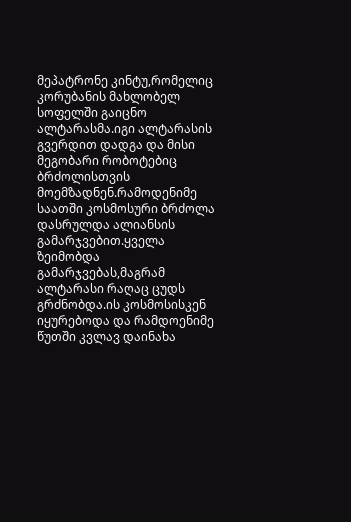მეპატრონე კინტუ,რომელიც კორუბანის მახლობელ სოფელში გაიცნო ალტარასმა.იგი ალტარასის გვერდით დადგა და მისი მეგობარი რობოტებიც ბრძოლისთვის მოემზადნენ.რამოდენიმე საათში კოსმოსური ბრძოლა დასრულდა ალიანსის გამარჯვებით.ყველა ზეიმობდა გამარჯვებას,მაგრამ ალტარასი რაღაც ცუდს გრძნობდა.ის კოსმოსისკენ იყურებოდა და რამდოენიმე წუთში კვლავ დაინახა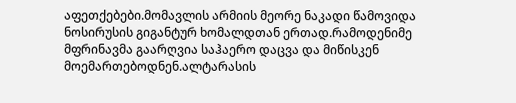აფეთქებები.მომავლის არმიის მეორე ნაკადი წამოვიდა ნოსირუსის გიგანტურ ხომალდთან ერთად.რამოდენიმე მფრინავმა გაარღვია საჰაერო დაცვა და მიწისკენ მოემართებოდნენ.ალტარასის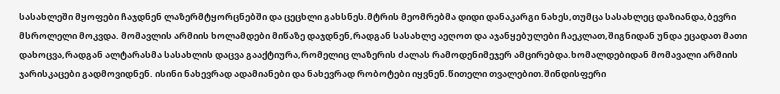სასახლეში მყოფები ჩაჯდნენ ლაზერმტყორცნებში და ცეცხლი გახსნეს.მტრის მეომრებმა დიდი დანაკარგი ნახეს,თუმცა სასახლეც დაზიანდა,ბევრი მსროლელი მოკვდა. მომავლის არმიის ხოლამდები მიწაზე დაჯდნენ,რადგან სასახლე აეღოთ და აჯანყებულები ჩაეკლათ,შიგნიდან უნდა ეცადათ მათი დახოცვა,რადგან ალტარასმა სასახლის დაცვა გააქტიურა,რომელიც ლაზერის ძალას რამოდენიმეჯერ ამცირებდა.ხომალდებიდან მომავალი არმიის ჯარისკაცები გადმოვიდნენ. ისინი ნახევრად ადამიანები და ნახევრად რობოტები იყვნენ.წითელი თვალებით.შინდისფერი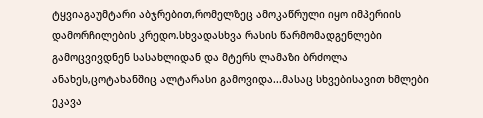ტყვიაგაუმტარი აბჯრებით,რომელზეც ამოკაწრული იყო იმპერიის დამორჩილების კრედო.სხვადასხვა რასის წარმომადგენლები გამოცვივდნენ სასახლიდან და მტერს ლამაზი ბრძოლა ანახეს,ცოტახანშიც ალტარასი გამოვიდა...მასაც სხვებისავით ხმლები ეკავა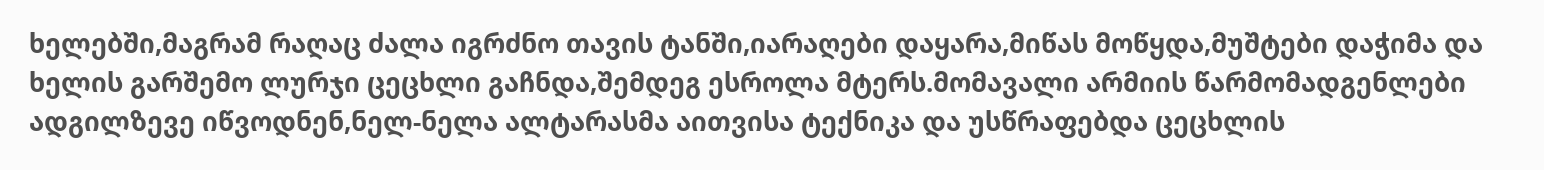ხელებში,მაგრამ რაღაც ძალა იგრძნო თავის ტანში,იარაღები დაყარა,მიწას მოწყდა,მუშტები დაჭიმა და ხელის გარშემო ლურჯი ცეცხლი გაჩნდა,შემდეგ ესროლა მტერს.მომავალი არმიის წარმომადგენლები ადგილზევე იწვოდნენ,ნელ-ნელა ალტარასმა აითვისა ტექნიკა და უსწრაფებდა ცეცხლის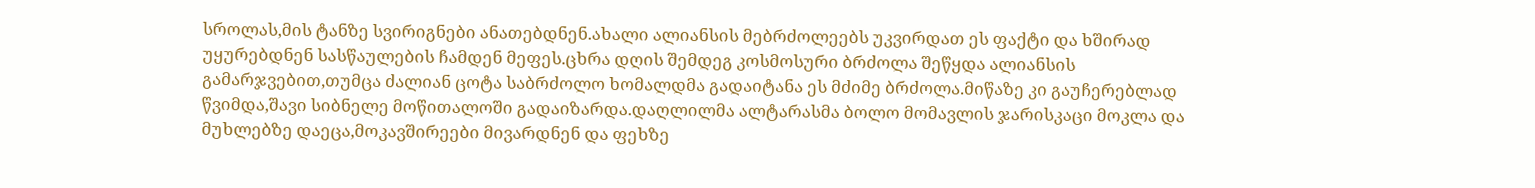სროლას,მის ტანზე სვირიგნები ანათებდნენ.ახალი ალიანსის მებრძოლეებს უკვირდათ ეს ფაქტი და ხშირად უყურებდნენ სასწაულების ჩამდენ მეფეს.ცხრა დღის შემდეგ კოსმოსური ბრძოლა შეწყდა ალიანსის გამარჯვებით,თუმცა ძალიან ცოტა საბრძოლო ხომალდმა გადაიტანა ეს მძიმე ბრძოლა.მიწაზე კი გაუჩერებლად წვიმდა,შავი სიბნელე მოწითალოში გადაიზარდა.დაღლილმა ალტარასმა ბოლო მომავლის ჯარისკაცი მოკლა და მუხლებზე დაეცა,მოკავშირეები მივარდნენ და ფეხზე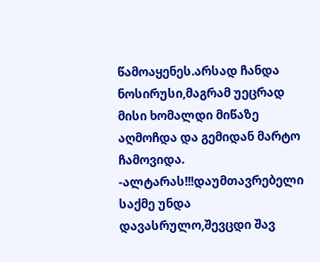წამოაყენეს.არსად ჩანდა ნოსირუსი,მაგრამ უეცრად მისი ხომალდი მიწაზე აღმოჩდა და გემიდან მარტო ჩამოვიდა. -ალტარას!!!დაუმთავრებელი საქმე უნდა დავასრულო,შევცდი შავ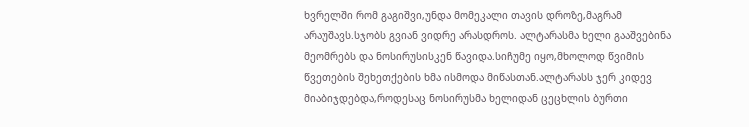ხვრელში რომ გაგიშვი,უნდა მომეკალი თავის დროზე,მაგრამ არაუშავს.სჯობს გვიან ვიდრე არასდროს. ალტარასმა ხელი გააშვებინა მეომრებს და ნოსირუსისკენ წავიდა.სიჩუმე იყო,მხოლოდ წვიმის წვეთების შეხეთქების ხმა ისმოდა მიწასთან.ალტარასს ჯერ კიდევ მიაბიჯდებდა,როდესაც ნოსირუსმა ხელიდან ცეცხლის ბურთი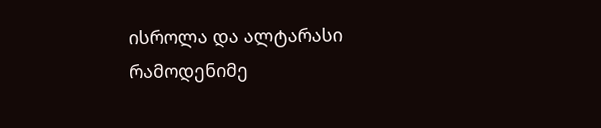ისროლა და ალტარასი რამოდენიმე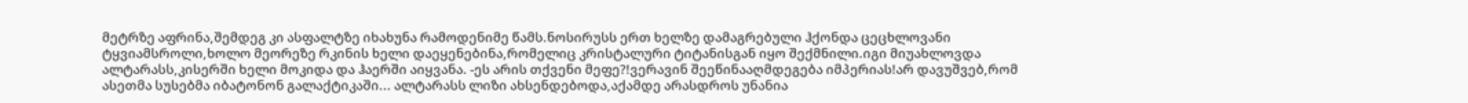მეტრზე აფრინა,შემდეგ კი ასფალტზე იხახუნა რამოდენიმე წამს.ნოსირუსს ერთ ხელზე დამაგრებული ჰქონდა ცეცხლოვანი ტყვიამსროლი,ხოლო მეორეზე რკინის ხელი დაეყენებინა,რომელიც კრისტალური ტიტანისგან იყო შექმნილი.იგი მიუახლოვდა ალტარასს,კისერში ხელი მოკიდა და ჰაერში აიყვანა. -ეს არის თქვენი მეფე?!ვერავინ შეეწინააღმდეგება იმპერიას!არ დავუშვებ,რომ ასეთმა სუსებმა იბატონონ გალაქტიკაში... ალტარასს ლიზი ახსენდებოდა,აქამდე არასდროს უნანია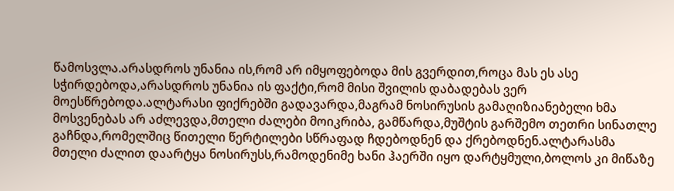წამოსვლა.არასდროს უნანია ის,რომ არ იმყოფებოდა მის გვერდით,როცა მას ეს ასე სჭირდებოდა,არასდროს უნანია ის ფაქტი,რომ მისი შვილის დაბადებას ვერ მოესწრებოდა.ალტარასი ფიქრებში გადავარდა,მაგრამ ნოსირუსის გამაღიზიანებელი ხმა მოსვენებას არ აძლევდა,მთელი ძალები მოიკრიბა, გამწარდა,მუშტის გარშემო თეთრი სინათლე გაჩნდა,რომელშიც წითელი წერტილები სწრაფად ჩდებოდნენ და ქრებოდნენ.ალტარასმა მთელი ძალით დაარტყა ნოსირუსს,რამოდენიმე ხანი ჰაერში იყო დარტყმული,ბოლოს კი მიწაზე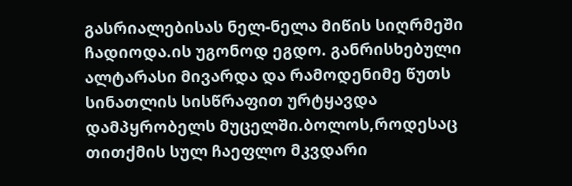გასრიალებისას ნელ-ნელა მიწის სიღრმეში ჩადიოდა.ის უგონოდ ეგდო. განრისხებული ალტარასი მივარდა და რამოდენიმე წუთს სინათლის სისწრაფით ურტყავდა დამპყრობელს მუცელში.ბოლოს,როდესაც თითქმის სულ ჩაეფლო მკვდარი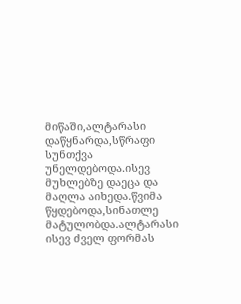მიწაში,ალტარასი დაწყნარდა,სწრაფი სუნთქვა უნელდებოდა.ისევ მუხლებზე დაეცა და მაღლა აიხედა.წვიმა წყდებოდა,სინათლე მატულობდა.ალტარასი ისევ ძველ ფორმას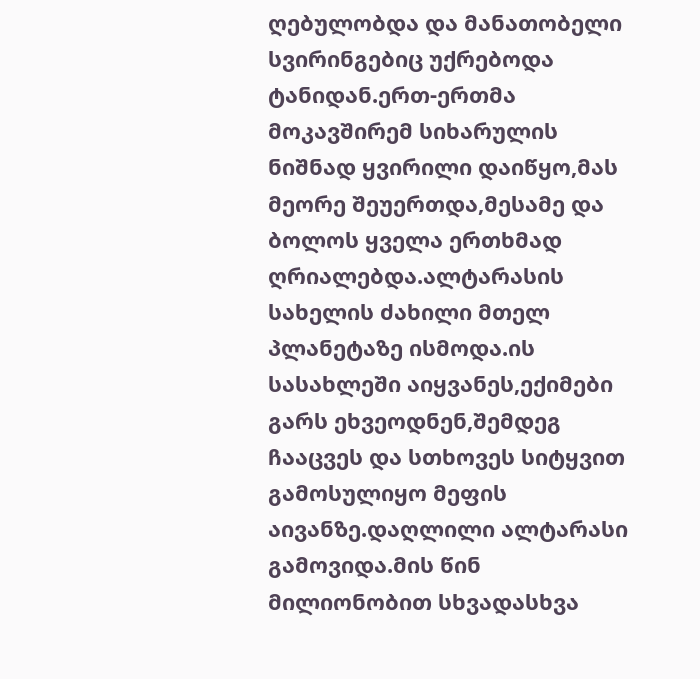ღებულობდა და მანათობელი სვირინგებიც უქრებოდა ტანიდან.ერთ-ერთმა მოკავშირემ სიხარულის ნიშნად ყვირილი დაიწყო,მას მეორე შეუერთდა,მესამე და ბოლოს ყველა ერთხმად ღრიალებდა.ალტარასის სახელის ძახილი მთელ პლანეტაზე ისმოდა.ის სასახლეში აიყვანეს,ექიმები გარს ეხვეოდნენ,შემდეგ ჩააცვეს და სთხოვეს სიტყვით გამოსულიყო მეფის აივანზე.დაღლილი ალტარასი გამოვიდა.მის წინ მილიონობით სხვადასხვა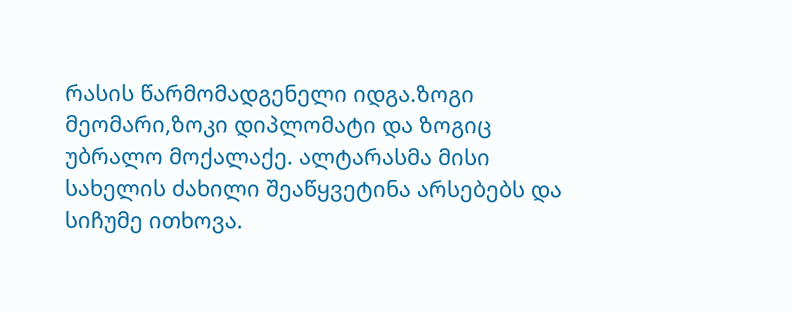რასის წარმომადგენელი იდგა.ზოგი მეომარი,ზოკი დიპლომატი და ზოგიც უბრალო მოქალაქე. ალტარასმა მისი სახელის ძახილი შეაწყვეტინა არსებებს და სიჩუმე ითხოვა.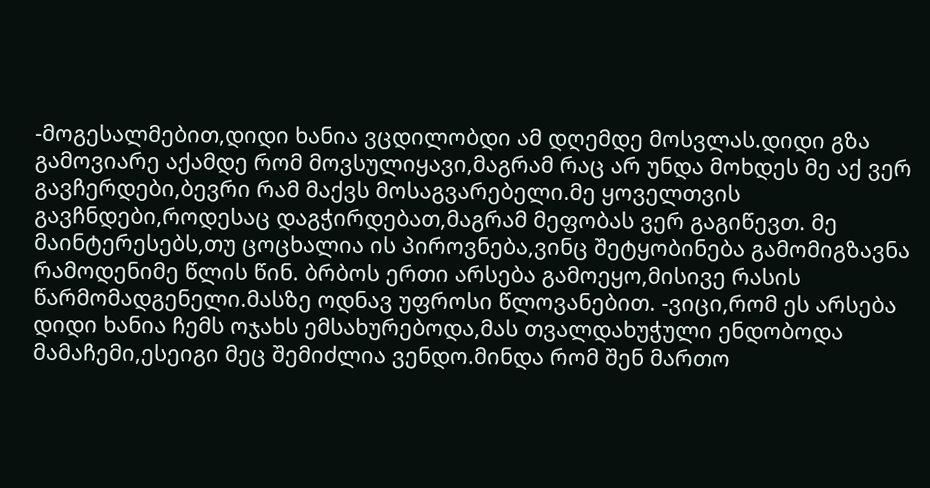-მოგესალმებით,დიდი ხანია ვცდილობდი ამ დღემდე მოსვლას.დიდი გზა გამოვიარე აქამდე რომ მოვსულიყავი,მაგრამ რაც არ უნდა მოხდეს მე აქ ვერ გავჩერდები,ბევრი რამ მაქვს მოსაგვარებელი.მე ყოველთვის გავჩნდები,როდესაც დაგჭირდებათ,მაგრამ მეფობას ვერ გაგიწევთ. მე მაინტერესებს,თუ ცოცხალია ის პიროვნება,ვინც შეტყობინება გამომიგზავნა რამოდენიმე წლის წინ. ბრბოს ერთი არსება გამოეყო,მისივე რასის წარმომადგენელი.მასზე ოდნავ უფროსი წლოვანებით. -ვიცი,რომ ეს არსება დიდი ხანია ჩემს ოჯახს ემსახურებოდა,მას თვალდახუჭული ენდობოდა მამაჩემი,ესეიგი მეც შემიძლია ვენდო.მინდა რომ შენ მართო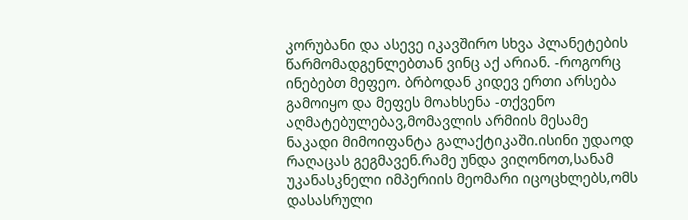კორუბანი და ასევე იკავშირო სხვა პლანეტების წარმომადგენლებთან ვინც აქ არიან. -როგორც ინებებთ მეფეო. ბრბოდან კიდევ ერთი არსება გამოიყო და მეფეს მოახსენა -თქვენო აღმატებულებავ,მომავლის არმიის მესამე ნაკადი მიმოიფანტა გალაქტიკაში.ისინი უდაოდ რაღაცას გეგმავენ.რამე უნდა ვიღონოთ,სანამ უკანასკნელი იმპერიის მეომარი იცოცხლებს,ომს დასასრული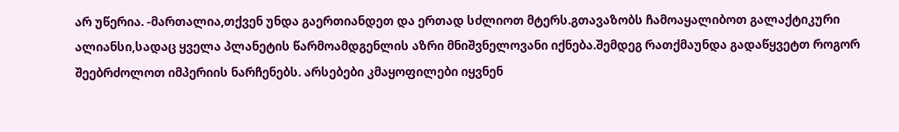არ უწერია. -მართალია,თქვენ უნდა გაერთიანდეთ და ერთად სძლიოთ მტერს.გთავაზობს ჩამოაყალიბოთ გალაქტიკური ალიანსი,სადაც ყველა პლანეტის წარმოამდგენლის აზრი მნიშვნელოვანი იქნება.შემდეგ რათქმაუნდა გადაწყვეტთ როგორ შეებრძოლოთ იმპერიის ნარჩენებს. არსებები კმაყოფილები იყვნენ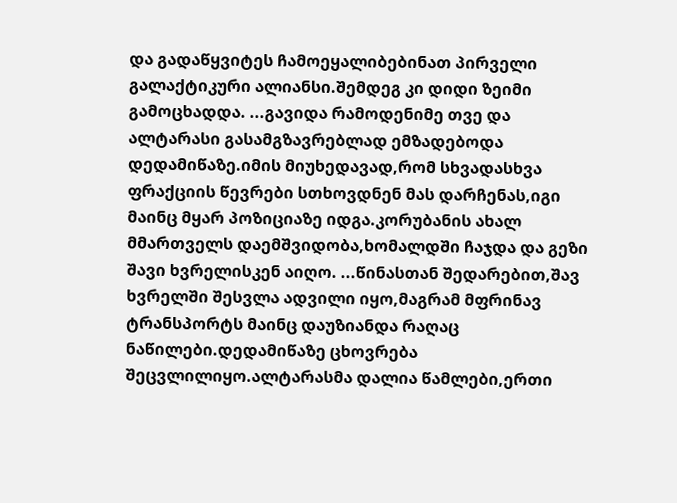და გადაწყვიტეს ჩამოეყალიბებინათ პირველი გალაქტიკური ალიანსი.შემდეგ კი დიდი ზეიმი გამოცხადდა. ...გავიდა რამოდენიმე თვე და ალტარასი გასამგზავრებლად ემზადებოდა დედამიწაზე.იმის მიუხედავად,რომ სხვადასხვა ფრაქციის წევრები სთხოვდნენ მას დარჩენას,იგი მაინც მყარ პოზიციაზე იდგა.კორუბანის ახალ მმართველს დაემშვიდობა,ხომალდში ჩაჯდა და გეზი შავი ხვრელისკენ აიღო. ...წინასთან შედარებით,შავ ხვრელში შესვლა ადვილი იყო,მაგრამ მფრინავ ტრანსპორტს მაინც დაუზიანდა რაღაც ნაწილები.დედამიწაზე ცხოვრება შეცვლილიყო.ალტარასმა დალია წამლები,ერთი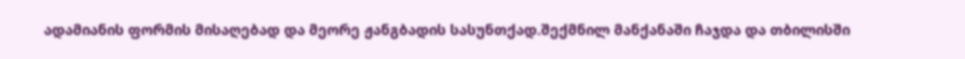ადამიანის ფორმის მისაღებად და მეორე ჟანგბადის სასუნთქად.შექმნილ მანქანაში ჩაჯდა და თბილისში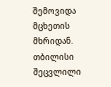შემოვიდა მცხეთის მხრიდან. თბილისი შეცვლილი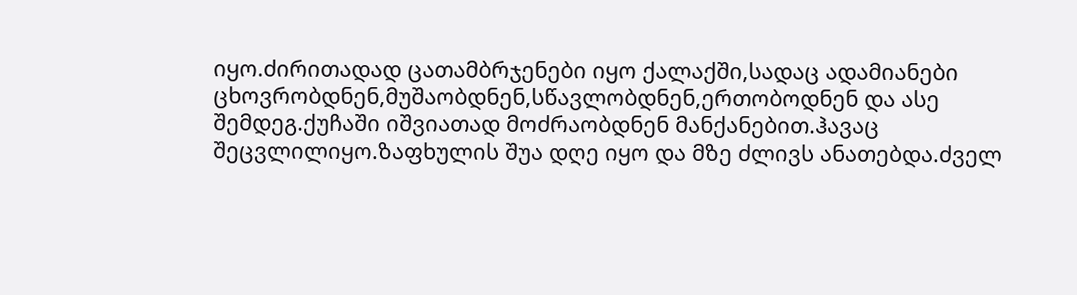იყო.ძირითადად ცათამბრჯენები იყო ქალაქში,სადაც ადამიანები ცხოვრობდნენ,მუშაობდნენ,სწავლობდნენ,ერთობოდნენ და ასე შემდეგ.ქუჩაში იშვიათად მოძრაობდნენ მანქანებით.ჰავაც შეცვლილიყო.ზაფხულის შუა დღე იყო და მზე ძლივს ანათებდა.ძველ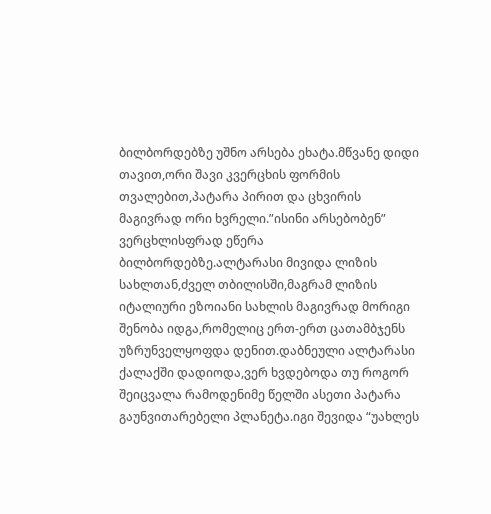ბილბორდებზე უშნო არსება ეხატა.მწვანე დიდი თავით,ორი შავი კვერცხის ფორმის თვალებით,პატარა პირით და ცხვირის მაგივრად ორი ხვრელი.”ისინი არსებობენ” ვერცხლისფრად ეწერა ბილბორდებზე.ალტარასი მივიდა ლიზის სახლთან,ძველ თბილისში,მაგრამ ლიზის იტალიური ეზოიანი სახლის მაგივრად მორიგი შენობა იდგა,რომელიც ერთ-ერთ ცათამბჯენს უზრუნველყოფდა დენით.დაბნეული ალტარასი ქალაქში დადიოდა,ვერ ხვდებოდა თუ როგორ შეიცვალა რამოდენიმე წელში ასეთი პატარა გაუნვითარებელი პლანეტა.იგი შევიდა “უახლეს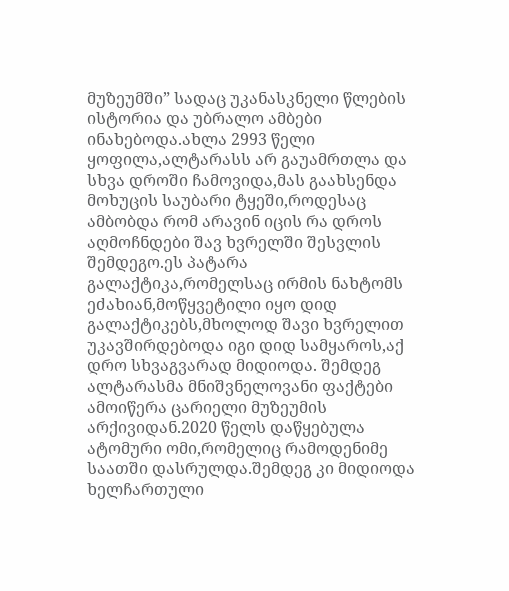მუზეუმში” სადაც უკანასკნელი წლების ისტორია და უბრალო ამბები ინახებოდა.ახლა 2993 წელი ყოფილა,ალტარასს არ გაუამრთლა და სხვა დროში ჩამოვიდა,მას გაახსენდა მოხუცის საუბარი ტყეში,როდესაც ამბობდა რომ არავინ იცის რა დროს აღმოჩნდები შავ ხვრელში შესვლის შემდეგო.ეს პატარა გალაქტიკა,რომელსაც ირმის ნახტომს ეძახიან,მოწყვეტილი იყო დიდ გალაქტიკებს,მხოლოდ შავი ხვრელით უკავშირდებოდა იგი დიდ სამყაროს,აქ დრო სხვაგვარად მიდიოდა. შემდეგ ალტარასმა მნიშვნელოვანი ფაქტები ამოიწერა ცარიელი მუზეუმის არქივიდან.2020 წელს დაწყებულა ატომური ომი,რომელიც რამოდენიმე საათში დასრულდა.შემდეგ კი მიდიოდა ხელჩართული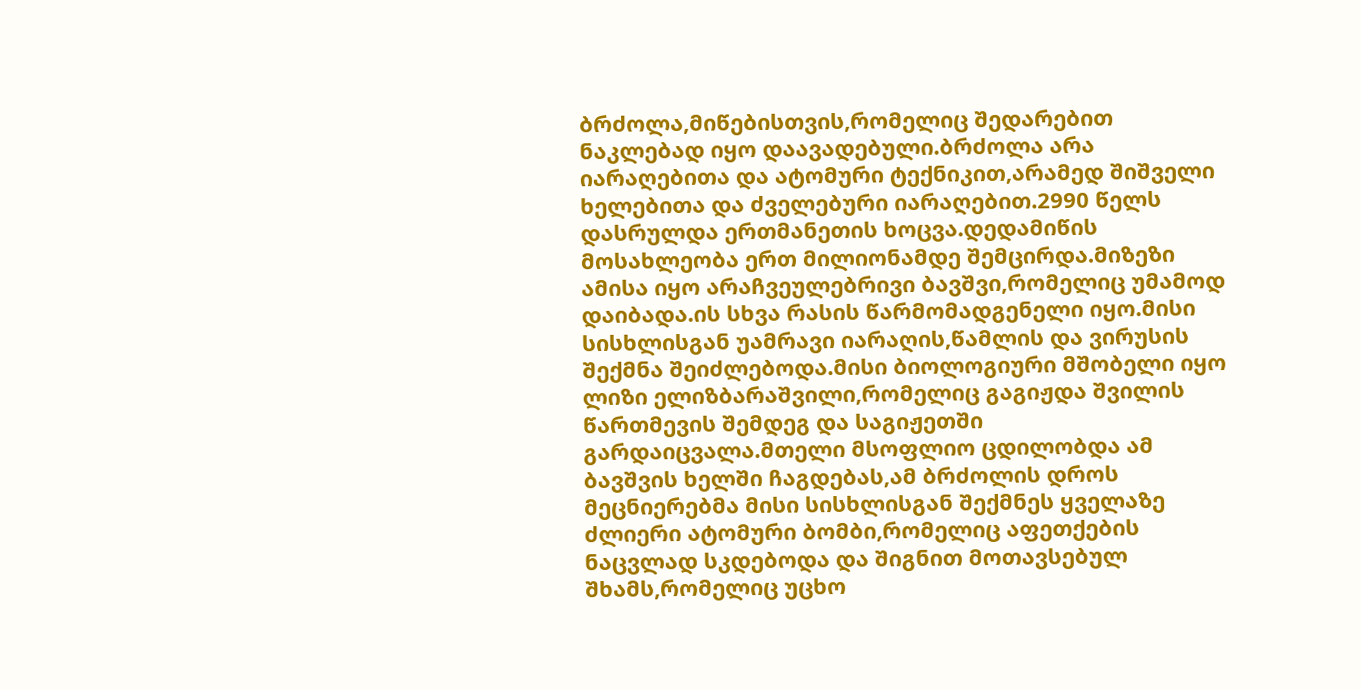ბრძოლა,მიწებისთვის,რომელიც შედარებით ნაკლებად იყო დაავადებული.ბრძოლა არა იარაღებითა და ატომური ტექნიკით,არამედ შიშველი ხელებითა და ძველებური იარაღებით.2990 წელს დასრულდა ერთმანეთის ხოცვა.დედამიწის მოსახლეობა ერთ მილიონამდე შემცირდა.მიზეზი ამისა იყო არაჩვეულებრივი ბავშვი,რომელიც უმამოდ დაიბადა.ის სხვა რასის წარმომადგენელი იყო.მისი სისხლისგან უამრავი იარაღის,წამლის და ვირუსის შექმნა შეიძლებოდა.მისი ბიოლოგიური მშობელი იყო ლიზი ელიზბარაშვილი,რომელიც გაგიჟდა შვილის წართმევის შემდეგ და საგიჟეთში გარდაიცვალა.მთელი მსოფლიო ცდილობდა ამ ბავშვის ხელში ჩაგდებას,ამ ბრძოლის დროს მეცნიერებმა მისი სისხლისგან შექმნეს ყველაზე ძლიერი ატომური ბომბი,რომელიც აფეთქების ნაცვლად სკდებოდა და შიგნით მოთავსებულ შხამს,რომელიც უცხო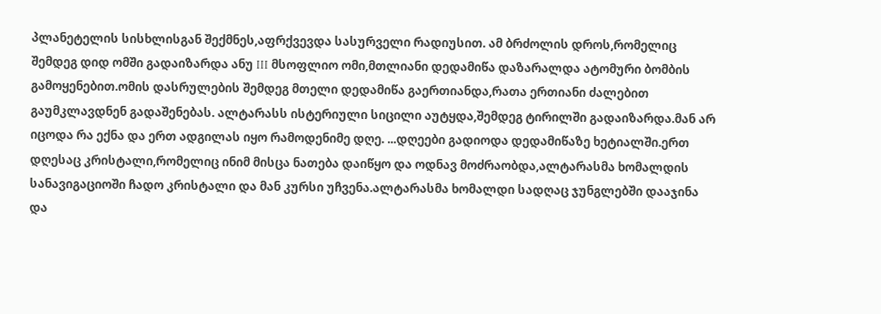პლანეტელის სისხლისგან შექმნეს,აფრქვევდა სასურველი რადიუსით. ამ ბრძოლის დროს,რომელიც შემდეგ დიდ ომში გადაიზარდა ანუ III მსოფლიო ომი,მთლიანი დედამიწა დაზარალდა ატომური ბომბის გამოყენებით.ომის დასრულების შემდეგ მთელი დედამიწა გაერთიანდა,რათა ერთიანი ძალებით გაუმკლავდნენ გადაშენებას. ალტარასს ისტერიული სიცილი აუტყდა,შემდეგ ტირილში გადაიზარდა.მან არ იცოდა რა ექნა და ერთ ადგილას იყო რამოდენიმე დღე. ...დღეები გადიოდა დედამიწაზე ხეტიალში.ერთ დღესაც კრისტალი,რომელიც ინიმ მისცა ნათება დაიწყო და ოდნავ მოძრაობდა,ალტარასმა ხომალდის სანავიგაციოში ჩადო კრისტალი და მან კურსი უჩვენა.ალტარასმა ხომალდი სადღაც ჯუნგლებში დააჯინა და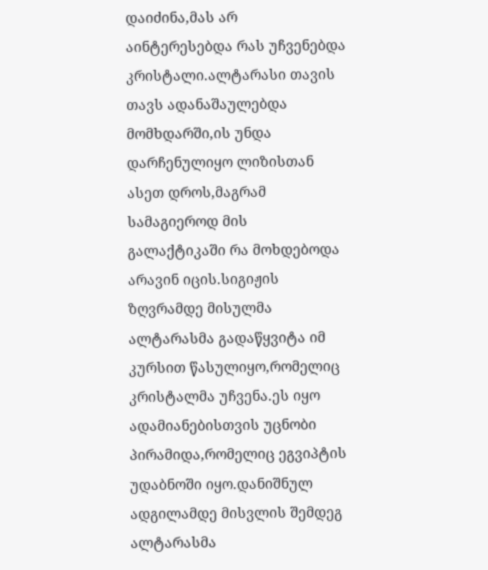დაიძინა,მას არ აინტერესებდა რას უჩვენებდა კრისტალი.ალტარასი თავის თავს ადანაშაულებდა მომხდარში,ის უნდა დარჩენულიყო ლიზისთან ასეთ დროს,მაგრამ სამაგიეროდ მის გალაქტიკაში რა მოხდებოდა არავინ იცის.სიგიჟის ზღვრამდე მისულმა ალტარასმა გადაწყვიტა იმ კურსით წასულიყო,რომელიც კრისტალმა უჩვენა.ეს იყო ადამიანებისთვის უცნობი პირამიდა,რომელიც ეგვიპტის უდაბნოში იყო.დანიშნულ ადგილამდე მისვლის შემდეგ ალტარასმა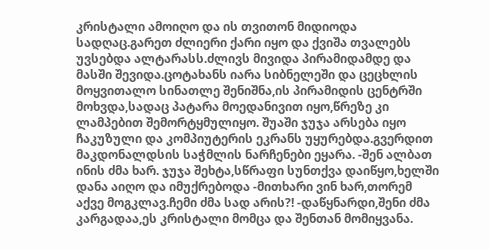კრისტალი ამოიღო და ის თვითონ მიდიოდა სადღაც.გარეთ ძლიერი ქარი იყო და ქვიშა თვალებს უვსებდა ალტარასს.ძლივს მივიდა პირამიდამდე და მასში შევიდა.ცოტახანს იარა სიბნელეში და ცეცხლის მოყვითალო სინათლე შენიშნა,ის პირამიდის ცენტრში მოხვდა,სადაც პატარა მოედანივით იყო,წრეზე კი ლამპებით შემორტყმულიყო. შუაში ჯუჯა არსება იყო ჩაკუზული და კომპიუტერის ეკრანს უყურებდა.გვერდით მაკდონალდსის საჭმლის ნარჩენები ეყარა. -შენ ალბათ ინის ძმა ხარ. ჯუჯა შეხტა,სწრაფი სუნთქვა დაიწყო,ხელში დანა აიღო და იმუქრებოდა -მითხარი ვინ ხარ,თორემ აქვე მოგკლავ.ჩემი ძმა სად არის?! -დაწყნარდი,შენი ძმა კარგადაა,ეს კრისტალი მომცა და შენთან მომიყვანა.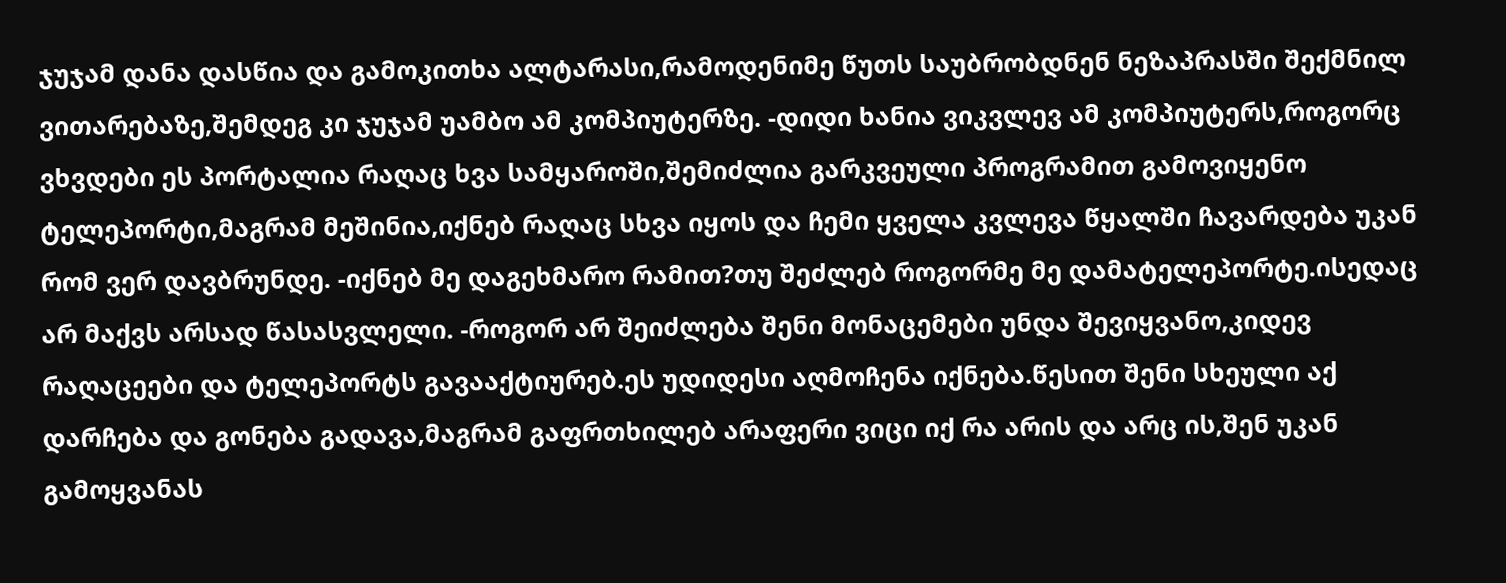ჯუჯამ დანა დასწია და გამოკითხა ალტარასი,რამოდენიმე წუთს საუბრობდნენ ნეზაპრასში შექმნილ ვითარებაზე,შემდეგ კი ჯუჯამ უამბო ამ კომპიუტერზე. -დიდი ხანია ვიკვლევ ამ კომპიუტერს,როგორც ვხვდები ეს პორტალია რაღაც ხვა სამყაროში,შემიძლია გარკვეული პროგრამით გამოვიყენო ტელეპორტი,მაგრამ მეშინია,იქნებ რაღაც სხვა იყოს და ჩემი ყველა კვლევა წყალში ჩავარდება უკან რომ ვერ დავბრუნდე. -იქნებ მე დაგეხმარო რამით?თუ შეძლებ როგორმე მე დამატელეპორტე.ისედაც არ მაქვს არსად წასასვლელი. -როგორ არ შეიძლება შენი მონაცემები უნდა შევიყვანო,კიდევ რაღაცეები და ტელეპორტს გავააქტიურებ.ეს უდიდესი აღმოჩენა იქნება.წესით შენი სხეული აქ დარჩება და გონება გადავა,მაგრამ გაფრთხილებ არაფერი ვიცი იქ რა არის და არც ის,შენ უკან გამოყვანას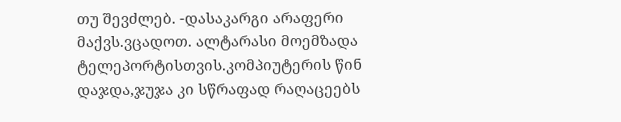თუ შევძლებ. -დასაკარგი არაფერი მაქვს.ვცადოთ. ალტარასი მოემზადა ტელეპორტისთვის.კომპიუტერის წინ დაჯდა,ჯუჯა კი სწრაფად რაღაცეებს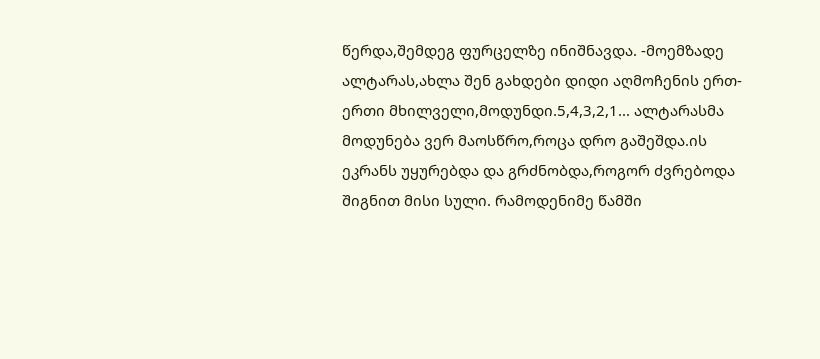წერდა,შემდეგ ფურცელზე ინიშნავდა. -მოემზადე ალტარას,ახლა შენ გახდები დიდი აღმოჩენის ერთ-ერთი მხილველი,მოდუნდი.5,4,3,2,1... ალტარასმა მოდუნება ვერ მაოსწრო,როცა დრო გაშეშდა.ის ეკრანს უყურებდა და გრძნობდა,როგორ ძვრებოდა შიგნით მისი სული. რამოდენიმე წამში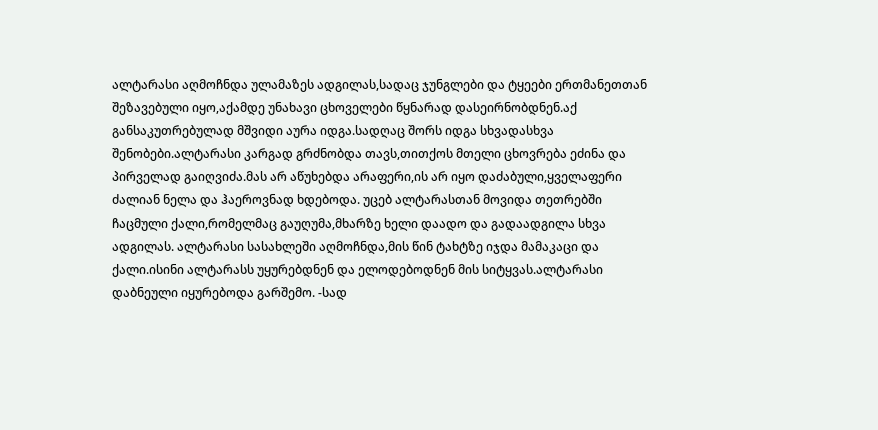ალტარასი აღმოჩნდა ულამაზეს ადგილას,სადაც ჯუნგლები და ტყეები ერთმანეთთან შეზავებული იყო,აქამდე უნახავი ცხოველები წყნარად დასეირნობდნენ.აქ განსაკუთრებულად მშვიდი აურა იდგა.სადღაც შორს იდგა სხვადასხვა შენობები.ალტარასი კარგად გრძნობდა თავს,თითქოს მთელი ცხოვრება ეძინა და პირველად გაიღვიძა.მას არ აწუხებდა არაფერი,ის არ იყო დაძაბული,ყველაფერი ძალიან ნელა და ჰაეროვნად ხდებოდა. უცებ ალტარასთან მოვიდა თეთრებში ჩაცმული ქალი,რომელმაც გაუღუმა,მხარზე ხელი დაადო და გადაადგილა სხვა ადგილას. ალტარასი სასახლეში აღმოჩნდა,მის წინ ტახტზე იჯდა მამაკაცი და ქალი.ისინი ალტარასს უყურებდნენ და ელოდებოდნენ მის სიტყვას.ალტარასი დაბნეული იყურებოდა გარშემო. -სად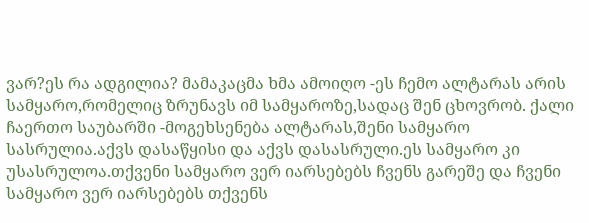ვარ?ეს რა ადგილია? მამაკაცმა ხმა ამოიღო -ეს ჩემო ალტარას არის სამყარო,რომელიც ზრუნავს იმ სამყაროზე,სადაც შენ ცხოვრობ. ქალი ჩაერთო საუბარში -მოგეხსენება ალტარას,შენი სამყარო სასრულია.აქვს დასაწყისი და აქვს დასასრული.ეს სამყარო კი უსასრულოა.თქვენი სამყარო ვერ იარსებებს ჩვენს გარეშე და ჩვენი სამყარო ვერ იარსებებს თქვენს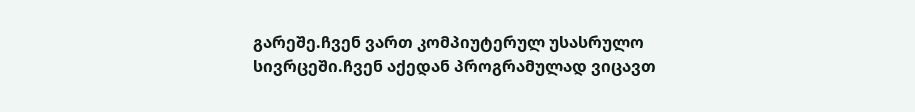გარეშე.ჩვენ ვართ კომპიუტერულ უსასრულო სივრცეში.ჩვენ აქედან პროგრამულად ვიცავთ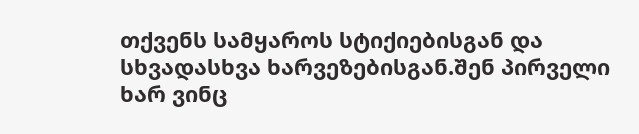თქვენს სამყაროს სტიქიებისგან და სხვადასხვა ხარვეზებისგან.შენ პირველი ხარ ვინც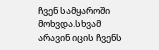ჩვენ სამყაროში მოხვდა.სხვამ არავინ იცის ჩვენს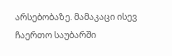არსებობაზე. მამაკაცი ისევ ჩაერთო საუბარში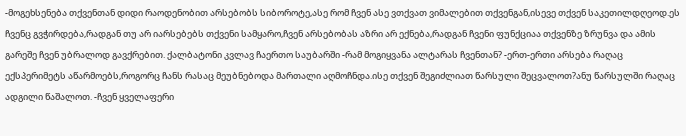-მოგეხსენება თქვენთან დიდი რაოდენობით არსებობს სიბოროტე,ასე რომ ჩვენ ასე ვთქვათ ვიმალებით თქვენგან,ისევე თქვენ საკეთილდღეოდ.ეს ჩვენც გვჭირდება,რადგან თუ არ იარსებებს თქვენი სამყარო,ჩვენ არსებობას აზრი არ ექნება,რადგან ჩვენი ფუნქციაა თქვენზე ზრუნვა და ამის გარეშე ჩვენ უბრალოდ გავქრებით. ქალბატონი კვლავ ჩაერთო საუბარში -რამ მოგიყვანა ალტარას ჩვენთან? -ერთ-ერთი არსება რაღაც ექსპერიმეტს აწარმოებს,როგორც ჩანს რასაც მეუბნებოდა მართალი აღმოჩნდა.ისე თქვენ შეგიძლიათ წარსული შეცვალოთ?ანუ წარსულში რაღაც ადგილი წაშალოთ. -ჩვენ ყველაფერი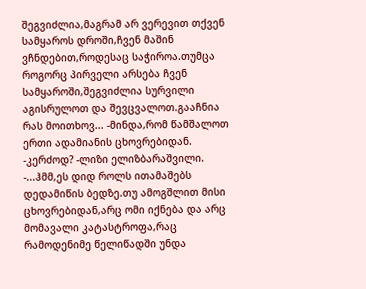შეგვიძლია,მაგრამ არ ვერევით თქვენ სამყაროს დროში,ჩვენ მაშინ ვჩნდებით,როდესაც საჭიროა.თუმცა როგორც პირველი არსება ჩვენ სამყაროში,შეგვიძლია სურვილი აგისრულოთ და შევცვალოთ.გააჩნია რას მოითხოვ... -მინდა,რომ წამშალოთ ერთი ადამიანის ცხოვრებიდან. -კერძოდ? -ლიზი ელიზბარაშვილი. -...ჰმმ,ეს დიდ როლს ითამაშებს დედამიწის ბედზე.თუ ამოგშლით მისი ცხოვრებიდან,არც ომი იქნება და არც მომავალი კატასტროფა,რაც რამოდენიმე წელიწადში უნდა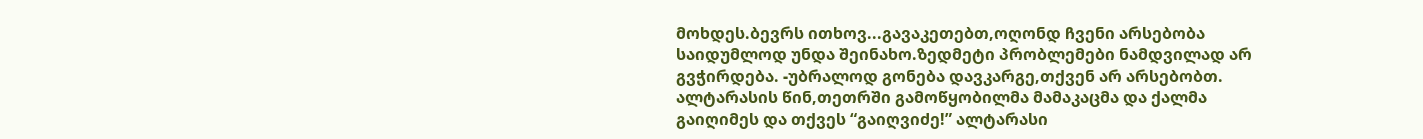მოხდეს.ბევრს ითხოვ...გავაკეთებთ,ოღონდ ჩვენი არსებობა საიდუმლოდ უნდა შეინახო.ზედმეტი პრობლემები ნამდვილად არ გვჭირდება. -უბრალოდ გონება დავკარგე,თქვენ არ არსებობთ. ალტარასის წინ,თეთრში გამოწყობილმა მამაკაცმა და ქალმა გაიღიმეს და თქვეს “გაიღვიძე!” ალტარასი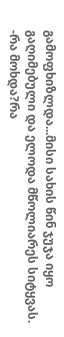გამოფხიზლდა...მისი სახის წინ ჯუჯა იყო გაღიმებული და ელოდა მწოლიარეს სიტყვას. -რა მოხდა?რა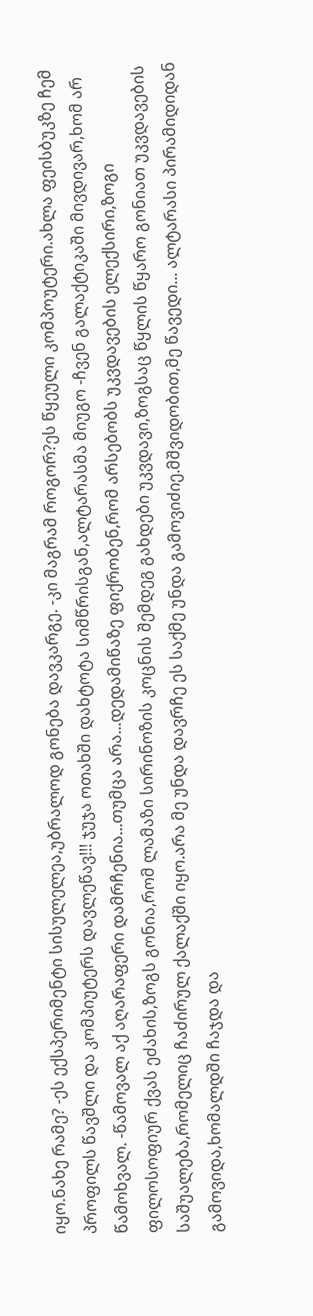იყო.ნახე რამე? -ეს ექსპერიმენტი სისულელეა,უბრალოდ გონება დავკარგე. -კი მაგრამ როგორ?ეს წყეული კომპოუტერი.ახლა ფეისბუკზე ჩემ პროფილს წავშლი და კომპიუტერს დავლეწავ!!! ჯუჯა ოთახში დახტოტა სიმწრისგან,ალტარასმა მიუგო -ჩვენ გალაქტიკაში მივდივარ,ხომ არ წამოხვალ. -წამოვალ აქ აღარაფერი დამრჩენია...თუმცა არა...დედამიწაზე ფიქრობენ,რომ არსებობს უკვდავების ელექსირი,ზოგი ფილოსოფიურ ქვას ეძახის,ზოგს გონია,რომ ლამაზი სირინოზის კოცნის შემდეგ გახდები უკვდავი,ზოგსაც წყლის წყარო გონიათ უკვდავების საშუალება,რომელიც ჩაძირულ ქალაქში იყო.არა მე უნდა დავრჩე ეს საქმე უნდა გამოვიძიე.მშვიდობით,მე წავედი... ალტარასი პირამიდიდან გამოვიდა,ხომალდში ჩაჯდა და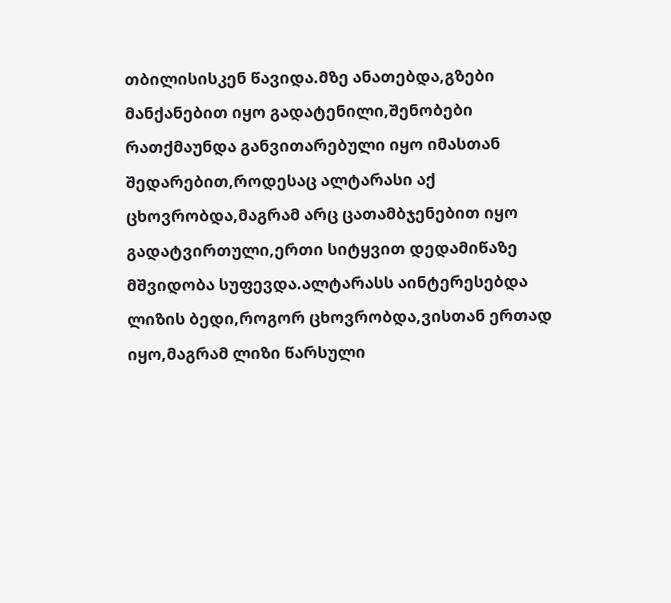თბილისისკენ წავიდა.მზე ანათებდა,გზები მანქანებით იყო გადატენილი,შენობები რათქმაუნდა განვითარებული იყო იმასთან შედარებით,როდესაც ალტარასი აქ ცხოვრობდა,მაგრამ არც ცათამბჯენებით იყო გადატვირთული,ერთი სიტყვით დედამიწაზე მშვიდობა სუფევდა.ალტარასს აინტერესებდა ლიზის ბედი,როგორ ცხოვრობდა,ვისთან ერთად იყო,მაგრამ ლიზი წარსული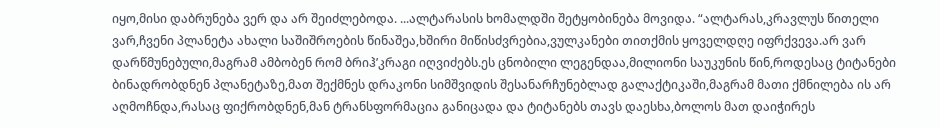იყო,მისი დაბრუნება ვერ და არ შეიძლებოდა. ...ალტარასის ხომალდში შეტყობინება მოვიდა. “ალტარას,კრავლუს წითელი ვარ,ჩვენი პლანეტა ახალი საშიშროების წინაშეა,ხშირი მიწისძვრებია,ვულკანები თითქმის ყოველდღე იფრქვევა.არ ვარ დარწმუნებული,მაგრამ ამბობენ რომ ბრიჰ’კრაგი იღვიძებს.ეს ცნობილი ლეგენდაა,მილიონი საუკუნის წინ,როდესაც ტიტანები ბინადრობდნენ პლანეტაზე,მათ შექმნეს დრაკონი სიმშვიდის შესანარჩუნებლად გალაქტიკაში,მაგრამ მათი ქმნილება ის არ აღმოჩნდა,რასაც ფიქრობდნენ,მან ტრანსფორმაცია განიცადა და ტიტანებს თავს დაესხა,ბოლოს მათ დაიჭირეს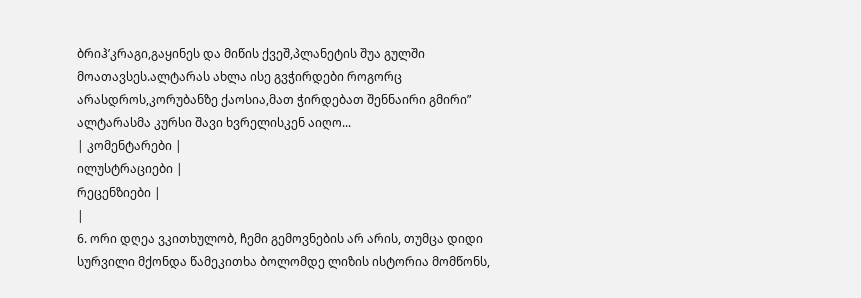ბრიჰ’კრაგი,გაყინეს და მიწის ქვეშ,პლანეტის შუა გულში მოათავსეს.ალტარას ახლა ისე გვჭირდები როგორც არასდროს,კორუბანზე ქაოსია,მათ ჭირდებათ შენნაირი გმირი” ალტარასმა კურსი შავი ხვრელისკენ აიღო...
| კომენტარები |
ილუსტრაციები |
რეცენზიები |
|
6. ორი დღეა ვკითხულობ, ჩემი გემოვნების არ არის, თუმცა დიდი სურვილი მქონდა წამეკითხა ბოლომდე ლიზის ისტორია მომწონს,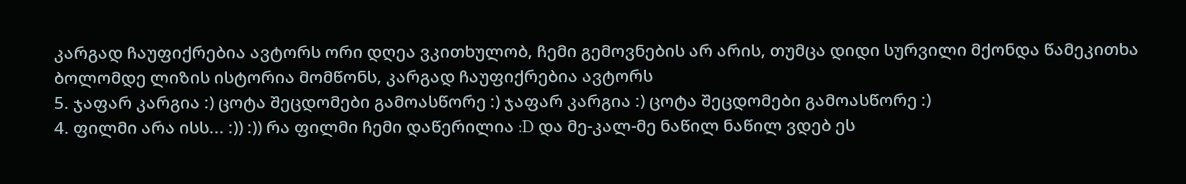კარგად ჩაუფიქრებია ავტორს ორი დღეა ვკითხულობ, ჩემი გემოვნების არ არის, თუმცა დიდი სურვილი მქონდა წამეკითხა ბოლომდე ლიზის ისტორია მომწონს, კარგად ჩაუფიქრებია ავტორს
5. ჯაფარ კარგია :) ცოტა შეცდომები გამოასწორე :) ჯაფარ კარგია :) ცოტა შეცდომები გამოასწორე :)
4. ფილმი არა ისს... :)) :)) რა ფილმი ჩემი დაწერილია :D და მე-კალ-მე ნაწილ ნაწილ ვდებ ეს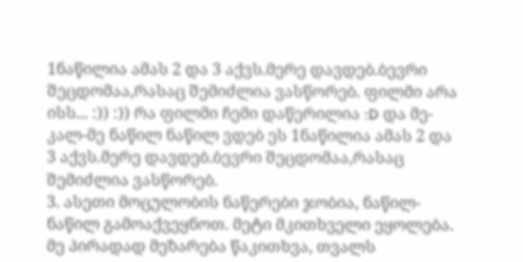1ნაწილია ამას 2 და 3 აქვს.მერე დავდებ.ბევრი შეცდომაა,რასაც შემიძლია ვასწორებ. ფილმი არა ისს... :)) :)) რა ფილმი ჩემი დაწერილია :D და მე-კალ-მე ნაწილ ნაწილ ვდებ ეს 1ნაწილია ამას 2 და 3 აქვს.მერე დავდებ.ბევრი შეცდომაა,რასაც შემიძლია ვასწორებ.
3. ასეთი მოცულობის ნაწერები ჯობია, ნაწილ-ნაწილ გამოაქვეყნოთ. მეტი მკითხველი ეყოლება. მე პირადად მეზარება წაკითხვა, თვალს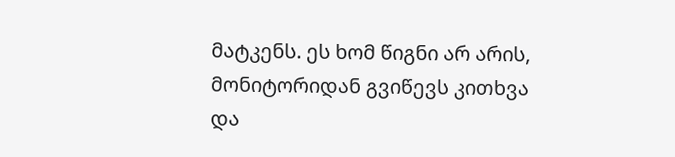მატკენს. ეს ხომ წიგნი არ არის, მონიტორიდან გვიწევს კითხვა და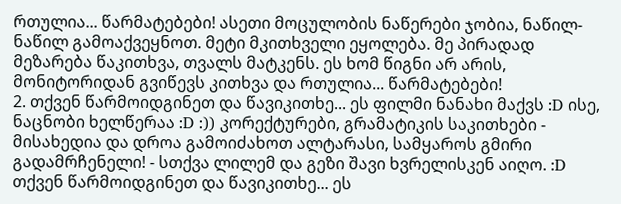რთულია... წარმატებები! ასეთი მოცულობის ნაწერები ჯობია, ნაწილ-ნაწილ გამოაქვეყნოთ. მეტი მკითხველი ეყოლება. მე პირადად მეზარება წაკითხვა, თვალს მატკენს. ეს ხომ წიგნი არ არის, მონიტორიდან გვიწევს კითხვა და რთულია... წარმატებები!
2. თქვენ წარმოიდგინეთ და წავიკითხე... ეს ფილმი ნანახი მაქვს :D ისე, ნაცნობი ხელწერაა :D :)) კორექტურები, გრამატიკის საკითხები - მისახედია და დროა გამოიძახოთ ალტარასი, სამყაროს გმირი გადამრჩენელი! - სთქვა ლილემ და გეზი შავი ხვრელისკენ აიღო. :D თქვენ წარმოიდგინეთ და წავიკითხე... ეს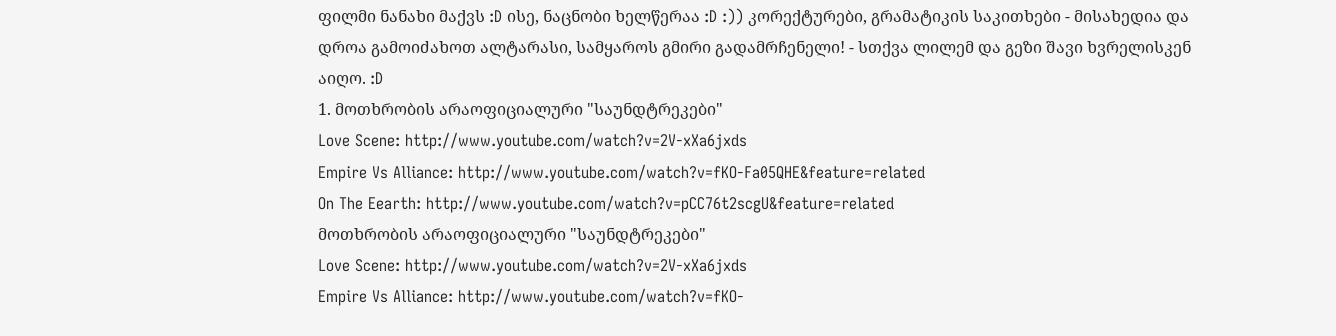ფილმი ნანახი მაქვს :D ისე, ნაცნობი ხელწერაა :D :)) კორექტურები, გრამატიკის საკითხები - მისახედია და დროა გამოიძახოთ ალტარასი, სამყაროს გმირი გადამრჩენელი! - სთქვა ლილემ და გეზი შავი ხვრელისკენ აიღო. :D
1. მოთხრობის არაოფიციალური "საუნდტრეკები"
Love Scene: http://www.youtube.com/watch?v=2V-xXa6jxds
Empire Vs Alliance: http://www.youtube.com/watch?v=fKO-Fa05QHE&feature=related
On The Eearth: http://www.youtube.com/watch?v=pCC76t2scgU&feature=related
მოთხრობის არაოფიციალური "საუნდტრეკები"
Love Scene: http://www.youtube.com/watch?v=2V-xXa6jxds
Empire Vs Alliance: http://www.youtube.com/watch?v=fKO-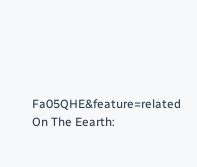Fa05QHE&feature=related
On The Eearth: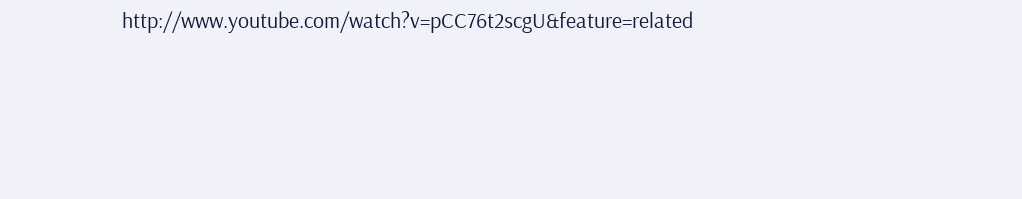http://www.youtube.com/watch?v=pCC76t2scgU&feature=related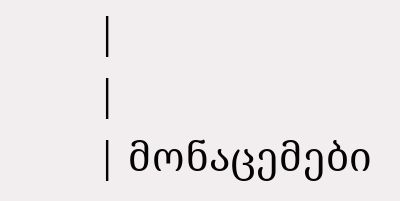|
|
| მონაცემები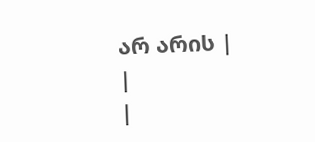არ არის |
|
|